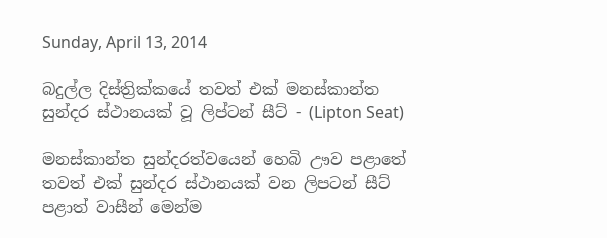Sunday, April 13, 2014

බදුල්ල දිස්ත්‍රික්කයේ තවත් එක් මනස්කාන්ත සුන්දර ස්ථානයක් වූ ලිප්ටන් සීට් - (Lipton Seat)

මනස්කාන්ත සුන්දරත්වයෙන් හෙබි ඌව පළාතේ තවත් එක් සුන්දර ස්ථානයක් වන ලිපටන් සීට් පළාත් වාසීන් මෙන්ම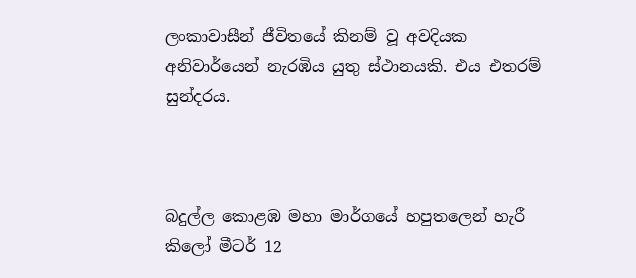ලංකාවාසීන් ජීවිතයේ කිනම් වූ අවදියක අනිවාර්යෙන් නැරඹිය යුතු ස්ථානයකි. එය එතරම් සුන්දරය.



බදුල්ල කොළඹ මහා මාර්ගයේ හපුතලෙන් හැරී කිලෝ මීටර් 12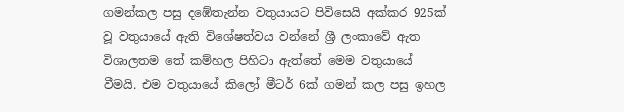ගමන්කල පසු දඹේතැන්න වතුයායට පිවිසෙයි අක්කර 925ක් වූ වතුයායේ ඇති විශේෂත්වය වන්නේ ශ්‍රී ලංකාවේ ඇත විශාලතම තේ කම්හල පිහිටා ඇත්තේ මෙම වතුයායේ වීමයි. එම වතුයායේ කිලෝ මීටර් 6ක් ගමන් කල පසු ඉහල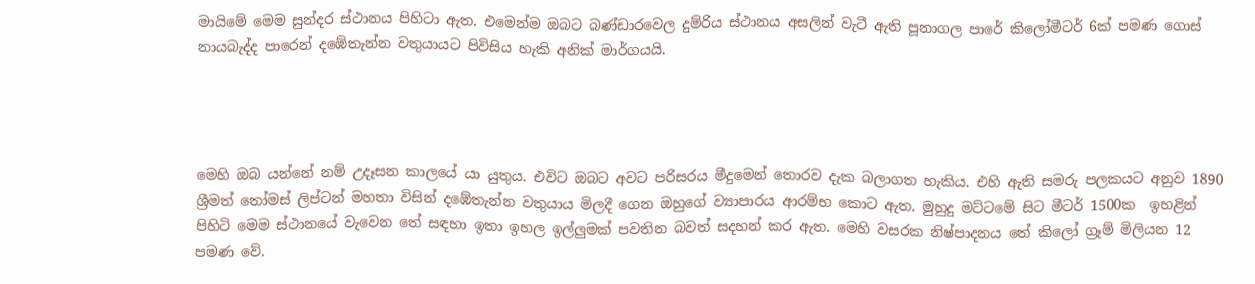මායිමේ මෙම සුන්දර ස්ථානය පිහිටා ඇත. එමෙන්ම ඔබට බණ්ඩාරවෙල දුම්රිය ස්ථානය අසලින් වැටී ඇති පූනාගල පාරේ කිලෝමීටර් 6ක් පමණ ගොස් නායබැද්ද පාරෙන් දඹේතැන්න වතුයායට පිවිසිය හැකි අනික් මාර්ගයයි.




මෙහි ඔබ යන්නේ නම් උදෑසන කාලයේ යා යුතුය. එවිට ඔබට අවට පරිසරය මීදුමෙන් තොරව දැක බලාගත හැකිය. එහි ඇති සමරු පලකයට අනුව 1890 ශ්‍රීමත් තෝමස් ලිප්ටන් මහතා විසින් දඹේතැන්න වතුයාය මිලදී ගෙන ඔහුගේ ව්‍යාපාරය ආරම්භ කොට ඇත. මුහුදු මට්ටමේ සිට මීටර් 1500ක  ඉහළින් පිහිටි මෙම ස්ථානයේ වැවෙන තේ සඳහා ඉතා ඉහල ඉල්ලුමක් පවතින බවත් සදහන් කර ඇත. මෙහි වසරක නිෂ්පාදනය තේ කිලෝ ග්‍රෑම් මිලියන 12 පමණ වේ.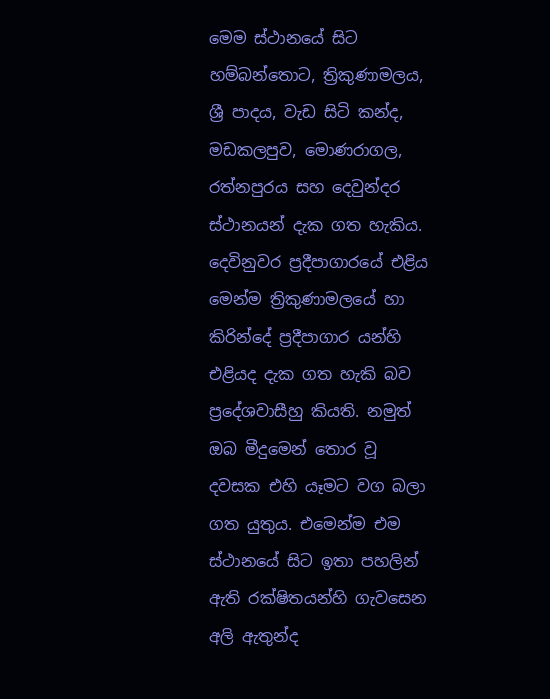මෙම ස්ථානයේ සිට හම්බන්තොට, ත්‍රිකුණාමලය, ශ්‍රී පාදය, වැඩ සිටි කන්ද, මඩකලපුව, මොණරාගල, රත්නපුරය සහ දෙවුන්දර ස්ථානයන් දැක ගත හැකිය. දෙවිනුවර ප්‍රදීපාගාරයේ එළිය මෙන්ම ත්‍රිකුණාමලයේ හා කිරින්දේ ප්‍රදීපාගාර යන්හි එළියද දැක ගත හැකි බව ප්‍රදේශවාසීහු කියති. නමුත් ඔබ මීදුමෙන් තොර වූ දවසක එහි යෑමට වග බලා ගත යුතුය. එමෙන්ම එම ස්ථානයේ සිට ඉතා පහලින් ඇති රක්ෂිතයන්හි ගැවසෙන අලි ඇතුන්ද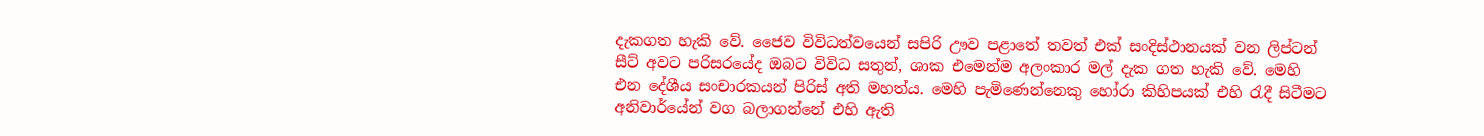දැකගත හැකි වේ. ජෛව විවිධත්වයෙන් සපිරි ඌව පළාතේ තවත් එක් සංදිස්ථානයක් වන ලිප්ටන් සීට් අවට පරිසරයේද ඔබට විවිධ සතුන්, ශාක එමෙන්ම අලංකාර මල් දැක ගත හැකි වේ. මෙහි එන දේශීය සංචාරකයන් පිරිස් අති මහත්ය. මෙහි පැමිණෙන්නෙකු හෝරා කිහිපයක් එහි රැදී සිටීමට අනිවාර්යේන් වග බලාගන්නේ එහි ඇති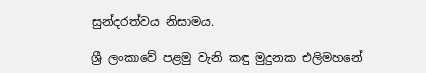සුන්දරත්වය නිසාමය.

ශ්‍රී ලංකාවේ පළමු වැනි කඳු මුදුනක එලිමහනේ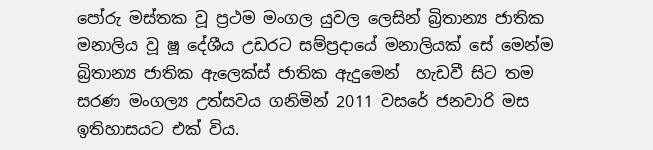පෝරු මස්තක වූ ප්‍රථම මංගල යුවල ලෙසින් බ්‍රිතාන්‍ය ජාතික මනාලිය වූ ෂූ දේශීය උඩරට සම්ප්‍රදායේ මනාලියක් සේ මෙන්ම බ්‍රිතාන්‍ය ජාතික ඇලෙක්ස් ජාතික ඇදුමෙන්  හැඩවී සිට තම සරණ මංගල්‍ය උත්සවය ගනිමින් 2011 වසරේ ජනවාරි මස ඉතිහාසයට එක් විය.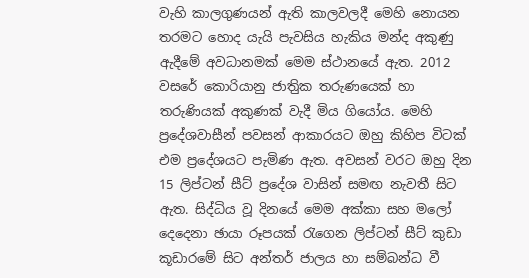වැහි කාලගුණයන් ඇති කාලවලදී මෙහි නොයන තරමට හොද යැයි පැවසිය හැකිය මන්ද අකුණු ඇදීමේ අවධානමක් මෙම ස්ථානයේ ඇත. 2012 වසරේ කොරියානු ජාතිුක තරුණයෙක් හා තරුණියක් අකුණක් වැදී මිය ගියෝය. මෙහි ප්‍රදේශවාසීන් පවසන් ආකාරයට ඔහු කිහිප විටක් එම ප්‍රදේශයට පැමිණ ඇත. අවසන් වරට ඔහු දින 15 ලිප්ටන් සීට් ප්‍රදේශ වාසින් සමඟ නැවතී සිට ඇත. සිද්ධිය වූ දිනයේ මෙම අක්කා සහ මලෝ දෙදෙනා ඡායා රූපයක් රැගෙන ලිප්ටන් සීට් කුඩා කූඩාරමේ සිට අන්තර් ජාලය හා සම්බන්ධ වී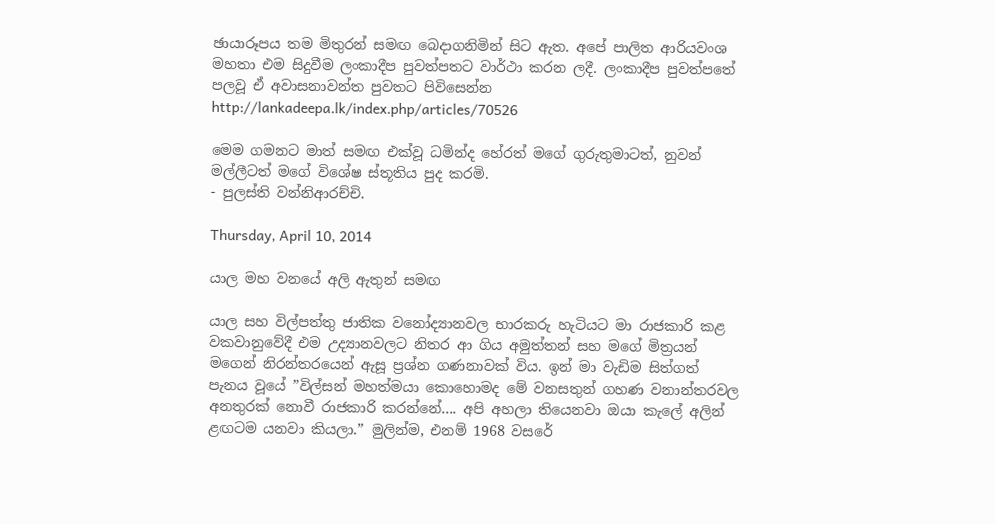ඡායාරූපය තම මිතුරන් සමඟ බෙදාගනිමින් සිට ඇත. අපේ පාලිත ආරියවංශ මහතා එම සිදුවීම ලංකාදීප පුවත්පතට වාර්ථා කරන ලදී. ලංකාදීප පුවත්පතේ පලවූ ඒ අවාසනාවන්ත පුවතට පිවිසෙන්න http://lankadeepa.lk/index.php/articles/70526

මෙම ගමනට මාත් සමඟ එක්වූ ධමින්ද හේරත් මගේ ගුරුතුමාටත්, නුවන් මල්ලීටත් මගේ විශේෂ ස්තූතිය පුද කරමි.
- පුලස්ති වන්නිආරච්චි.

Thursday, April 10, 2014

යාල මහ වනයේ අලි ඇතුන් සමඟ

යාල සහ විල්පත්තු ජාතික වනෝද්‍යානවල භාරකරු හැටියට මා රාජකාරි කළ වකවානුවේදී එම උද්‍යානවලට නිතර ආ ගිය අමුත්තන් සහ මගේ මිත්‍රයන් මගෙන් නිරන්තරයෙන් ඇසූ ප්‍රශ්න ගණනාවක් විය. ඉන් මා වැඩිම සිත්ගත් පැනය වූයේ ”විල්සන් මහත්මයා කොහොමද මේ වනසතුන් ගහණ වනාන්තරවල අනතුරක් නොවී රාජකාරි කරන්නේ.... අපි අහලා තියෙනවා ඔයා කැලේ අලින් ළඟටම යනවා කියලා.” මුලින්ම, එනම් 1968 වසරේ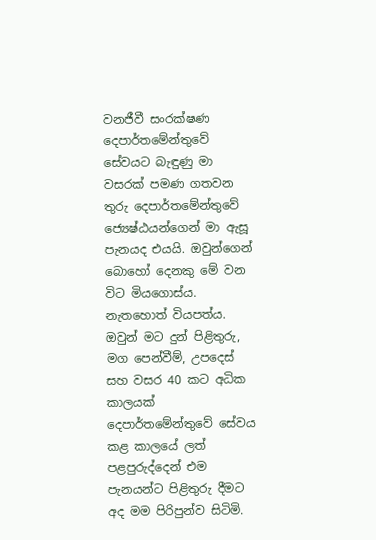වනජීවී සංරක්ෂණ දෙපාර්තමේන්තුවේ සේවයට බැඳුණු මා වසරක් පමණ ගතවන තුරු දෙපාර්තමේන්තුවේ ජ්‍යෙෂ්ඨයන්ගෙන් මා ඇසූ පැනයද එයයි. ඔවුන්ගෙන් බොහෝ දෙනකු මේ වන විට මියගොස්ය. නැතහොත් වියපත්ය. ඔවුන් මට දුන් පිළිතුරු, මග පෙන්වීම්, උපදෙස් සහ වසර 40 කට අධික කාලයක් දෙපාර්තමේන්තුවේ සේවය කළ කාලයේ ලත් පළපුරුද්දෙන් එම පැනයන්ට පිළිතුරු දීමට අද මම පිරිපුන්ව සිටිමි.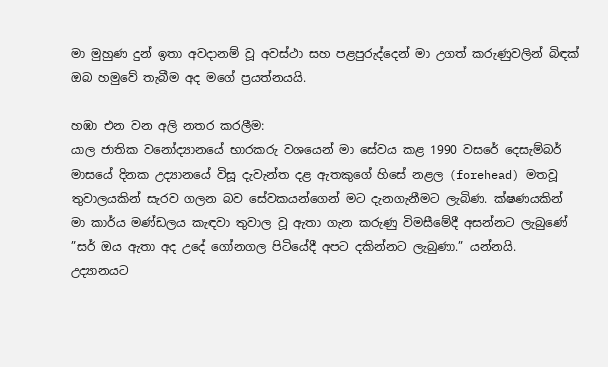මා මුහුණ දුන් ඉතා අවදානම් වූ අවස්ථා සහ පළපුරුද්දෙන් මා උගත් කරුණුවලින් බිඳක් ඔබ හමුවේ තැබීම අද මගේ ප්‍රයත්නයයි.

හඹා එන වන අලි නතර කරලීම:
යාල ජාතික වනෝද්‍යානයේ භාරකරු වශයෙන් මා සේවය කළ 1990 වසරේ දෙසැම්බර් මාසයේ දිනක උද්‍යානයේ විසූ දැවැන්ත දළ ඇතකුගේ හිසේ නළල (forehead) මතවූ තුවාලයකින් සැරව ගලන බව සේවකයන්ගෙන් මට දැනගැනීමට ලැබිණ. ක්ෂණයකින් මා කාර්ය මණ්ඩලය කැඳවා තුවාල වූ ඇතා ගැන කරුණු විමසීමේදී අසන්නට ලැබුණේ ”සර් ඔය ඇතා අද උදේ ගෝනගල පිටියේදී අපට දකින්නට ලැබුණා.” යන්නයි.
උද්‍යානයට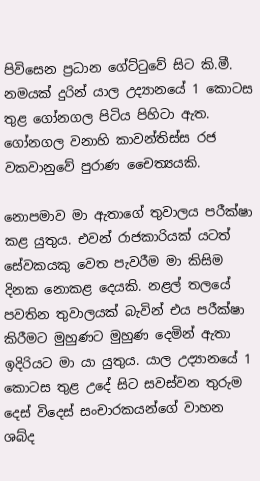පිවිසෙන ප්‍රධාන ගේට්ටුවේ සිට කි.මී.  නමයක් දුරින් යාල උද්‍යානයේ 1 කොටස තුළ ගෝනගල පිටිය පිහිටා ඇත. ගෝනගල වනාහි කාවන්තිස්ස රජ වකවානුවේ පුරාණ චෛත්‍යයකි.

නොපමාව මා ඇතාගේ තුවාලය පරීක්ෂා කළ යුතුය. එවන් රාජකාරියක් යටත් සේවකයකු වෙත පැවරීම මා කිසිම දිනක නොකළ දෙයකි. නළල් තලයේ පවතින තුවාලයක් බැවින් එය පරීක්ෂා කිරීමට මුහුණට මුහුණ දෙමින් ඇතා ඉදිරියට මා යා යුතුය. යාල උද්‍යානයේ 1 කොටස තුළ උදේ සිට සවස්වන තුරුම දෙස් විදෙස් සංචාරකයන්ගේ වාහන ශබ්ද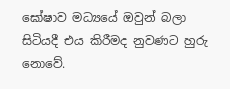ඝෝෂාව මධ්‍යයේ ඔවුන් බලා සිටියදී එය කිරීමද නුවණට හුරු නොවේ.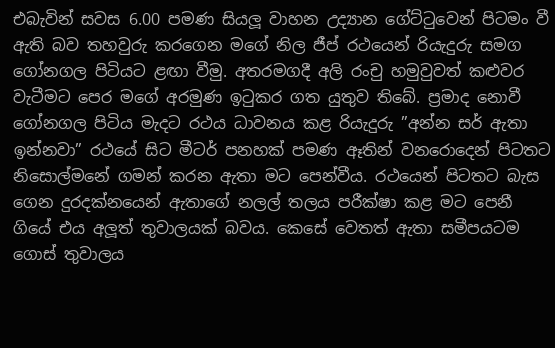එබැවින් සවස 6.00 පමණ සියලූ වාහන උද්‍යාන ගේට්ටුවෙන් පිටමං වී ඇති බව තහවුරු කරගෙන මගේ නිල ජීප් රථයෙන් රියැදුරු සමග ගෝනගල පිටියට ළඟා වීමු. අතරමගදී අලි රංචු හමුවුවත් කළුවර වැටීමට පෙර මගේ අරමුණ ඉටුකර ගත යුතුව තිබේ. ප්‍රමාද නොවී ගෝනගල පිටිය මැදට රථය ධාවනය කළ රියැදුරු ”අන්න සර් ඇතා ඉන්නවා” රථයේ සිට මීටර් පනහක් පමණ ඈතින් වනරොදෙන් පිටතට නිසොල්මනේ ගමන් කරන ඇතා මට පෙන්වීය. රථයෙන් පිටතට බැස ගෙන දුරදක්නයෙන් ඇතාගේ නලල් තලය පරීක්ෂා කළ මට පෙනී ගියේ එය අලූත් තුවාලයක් බවය. කෙසේ වෙතත් ඇතා සමීපයටම ගොස් තුවාලය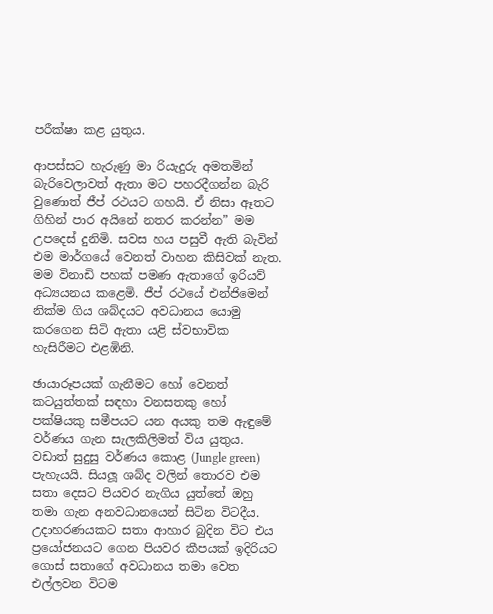පරීක්ෂා කළ යුතුය.

ආපස්සට හැරුණු මා රියැදුරු අමතමින් බැරිවෙලාවත් ඇතා මට පහරදීගන්න බැරි වුණොත් ජීප් රථයට ගහයි. ඒ නිසා ඈතට ගිහින් පාර අයිනේ නතර කරන්න” මම උපදෙස් දුනිමි. සවස හය පසුවී ඇති බැවින් එම මාර්ගයේ වෙනත් වාහන කිසිවක් නැත. මම විනාඩි පහක් පමණ ඇතාගේ ඉරියව් අධ්‍යයනය කළෙමි. ජීප් රථයේ එන්ජිමෙන් නික්ම ගිය ශබ්දයට අවධානය යොමු කරගෙන සිටි ඇතා යළි ස්වභාවික හැසිරීමට එළඹිනි.

ඡායාරූපයක් ගැනීමට හෝ වෙනත් කටයුත්තක් සඳහා වනසතකු හෝ පක්ෂියකු සමීපයට යන අයකු තම ඇඳුමේ වර්ණය ගැන සැලකිලිමත් විය යුතුය. වඩාත් සුදුසු වර්ණය කොළ (Jungle green) පැහැයයි. සියලූ ශබ්ද වලින් තොරව එම සතා දෙසට පියවර නැගිය යුත්තේ ඔහු තමා ගැන අනවධානයෙන් සිටින විටදීය. උදාහරණයකට සතා ආහාර බුදින විට එය ප්‍රයෝජනයට ගෙන පියවර කීපයක් ඉදිරියට ගොස් සතාගේ අවධානය තමා වෙත එල්ලවන විටම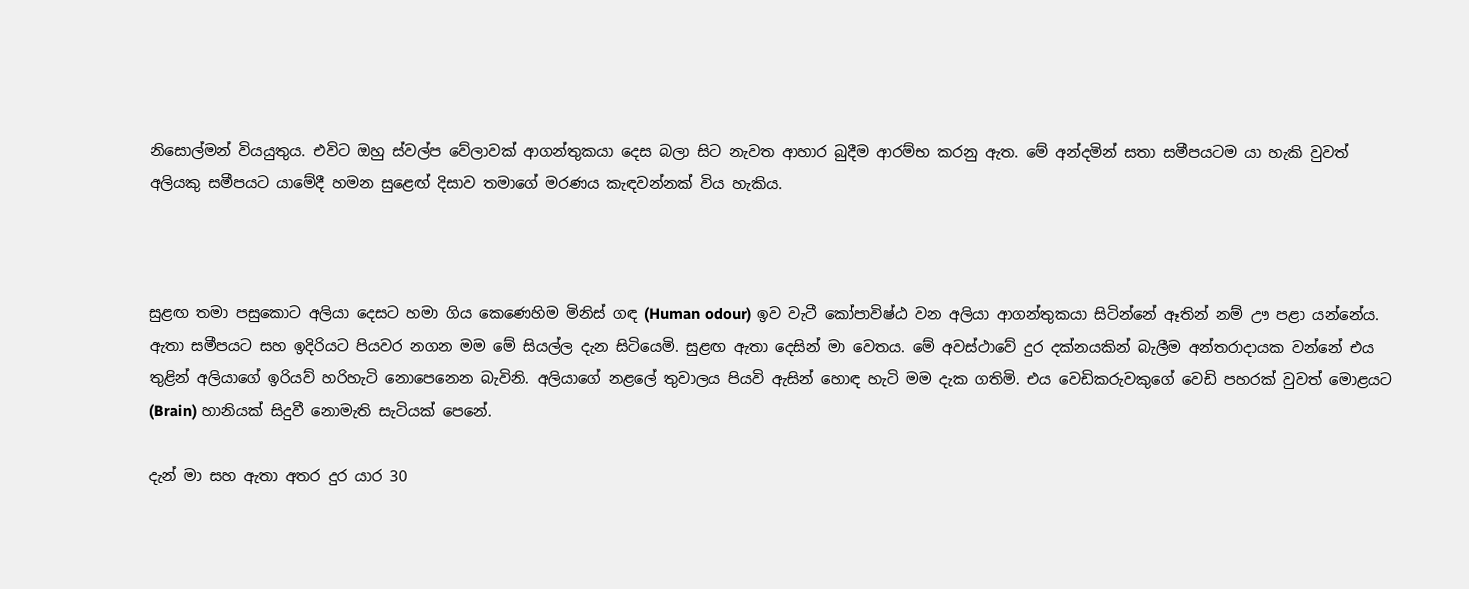නිසොල්මන් වියයුතුය. එවිට ඔහු ස්වල්ප වේලාවක් ආගන්තුකයා දෙස බලා සිට නැවත ආහාර බුදීම ආරම්භ කරනු ඇත. මේ අන්දමින් සතා සමීපයටම යා හැකි වුවත් අලියකු සමීපයට යාමේදී හමන සුළෙඟ් දිසාව තමාගේ මරණය කැඳවන්නක් විය හැකිය.



සුළඟ තමා පසුකොට අලියා දෙසට හමා ගිය කෙණෙහිම මිනිස් ගඳ (Human odour) ඉව වැටී කෝපාවිෂ්ඨ වන අලියා ආගන්තුකයා සිටින්නේ ඈතින් නම් ඌ පළා යන්නේය. ඇතා සමීපයට සහ ඉදිරියට පියවර නගන මම මේ සියල්ල දැන සිටියෙමි. සුළඟ ඇතා දෙසින් මා වෙතය. මේ අවස්ථාවේ දුර දක්නයකින් බැලීම අන්තරාදායක වන්නේ එය තුළින් අලියාගේ ඉරියව් හරිහැටි නොපෙනෙන බැවිනි. අලියාගේ නළලේ තුවාලය පියවි ඇසින් හොඳ හැටි මම දැක ගතිමි. එය වෙඩිකරුවකුගේ වෙඩි පහරක් වුවත් මොළයට (Brain) හානියක් සිදුවී නොමැති සැටියක් පෙනේ.

දැන් මා සහ ඇතා අතර දුර යාර 30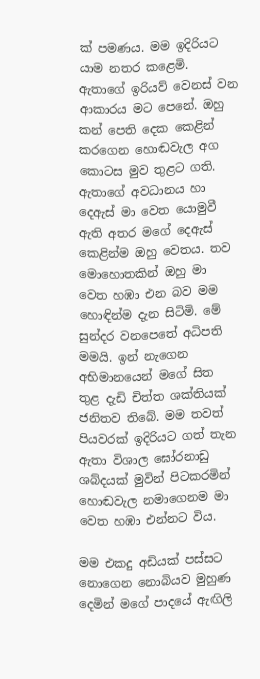ක් පමණය. මම ඉදිරියට යාම නතර කළෙමි. ඇතාගේ ඉරියව් වෙනස් වන ආකාරය මට පෙනේ. ඔහු කන් පෙති දෙක කෙළින් කරගෙන හොඬවැල අග කොටස මුව තුළට ගති. ඇතාගේ අවධානය හා දෙඇස් මා වෙත යොමුවී ඇති අතර මගේ දෙඇස් කෙළින්ම ඔහු වෙතය. තව මොහොතකින් ඔහු මා වෙත හඹා එන බව මම හොඳින්ම දැන සිටිමි. මේ සුන්දර වනපෙතේ අධිපති මමයි. ඉන් නැගෙන අභිමානයෙන් මගේ සිත තුළ දැඩි චිත්ත ශක්තියක් ජනිතව තිබේ. මම තවත් පියවරක් ඉදිරියට ගත් තැන ඇතා විශාල ඝෝරනාඩු ශබ්දයක් මුවින් පිටකරමින් හොඬවැල නමාගෙනම මා වෙත හඹා එන්නට විය.

මම එකදු අඩියක් පස්සට නොගෙන නොබියව මුහුණ දෙමින් මගේ පාදයේ ඇඟිලි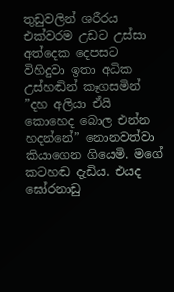තුඩුවලින් ශරීරය එක්වරම උඩට උස්සා අත්දෙක දෙපසට විහිදුවා ඉතා අධික උස්හඬින් කෑගසමින් ”දහ අලියා ඒයි කොහෙද බොල එන්න හදන්නේ” නොනවත්වා කියාගෙන ගියෙමි. මගේ කටහඬ දැඩිය. එයද ඝෝරනාඩු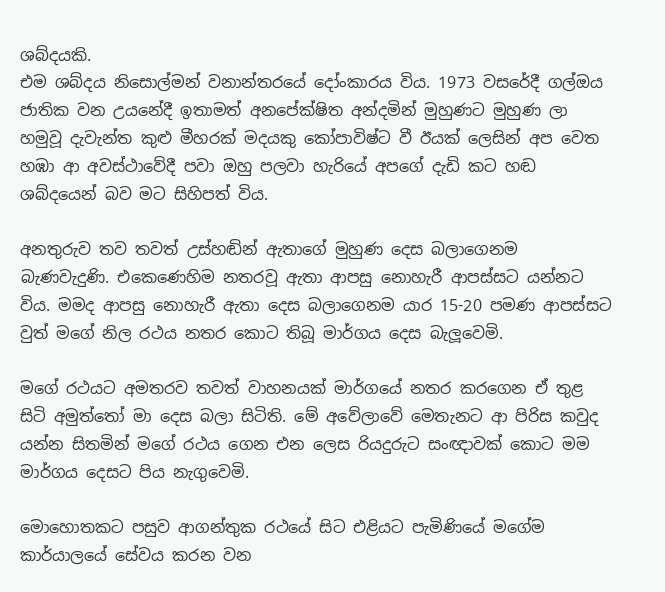ශබ්දයකි.
එම ශබ්දය නිසොල්මන් වනාන්තරයේ දෝංකාරය විය. 1973 වසරේදී ගල්ඔය ජාතික වන උයනේදී ඉතාමත් අනපේක්ෂිත අන්දමින් මුහුණට මුහුණ ලා හමුවූ දැවැන්ත කුළු මීහරක් මදයකු කෝපාවිෂ්ට වී ඊයක් ලෙසින් අප වෙත හඹා ආ අවස්ථාවේදී පවා ඔහු පලවා හැරියේ අපගේ දැඩි කට හඬ ශබ්දයෙන් බව මට සිහිපත් විය.

අනතුරුව තව තවත් උස්හඬින් ඇතාගේ මුහුණ දෙස බලාගෙනම බැණවැදුණි. එකෙණෙහිම නතරවූ ඇතා ආපසු නොහැරී ආපස්සට යන්නට විය. මමද ආපසු නොහැරී ඇතා දෙස බලාගෙනම යාර 15-20 පමණ ආපස්සට වුත් මගේ නිල රථය නතර කොට තිබූ මාර්ගය දෙස බැලූවෙමි.

මගේ රථයට අමතරව තවත් වාහනයක් මාර්ගයේ නතර කරගෙන ඒ තුළ සිටි අමුත්තෝ මා දෙස බලා සිටිති. මේ අවේලාවේ මෙතැනට ආ පිරිස කවුද යන්න සිතමින් මගේ රථය ගෙන එන ලෙස රියදුරුට සංඥාවක් කොට මම මාර්ගය දෙසට පිය නැගුවෙමි.

මොහොතකට පසුව ආගන්තුක රථයේ සිට එළියට පැමිණියේ මගේම කාර්යාලයේ සේවය කරන වන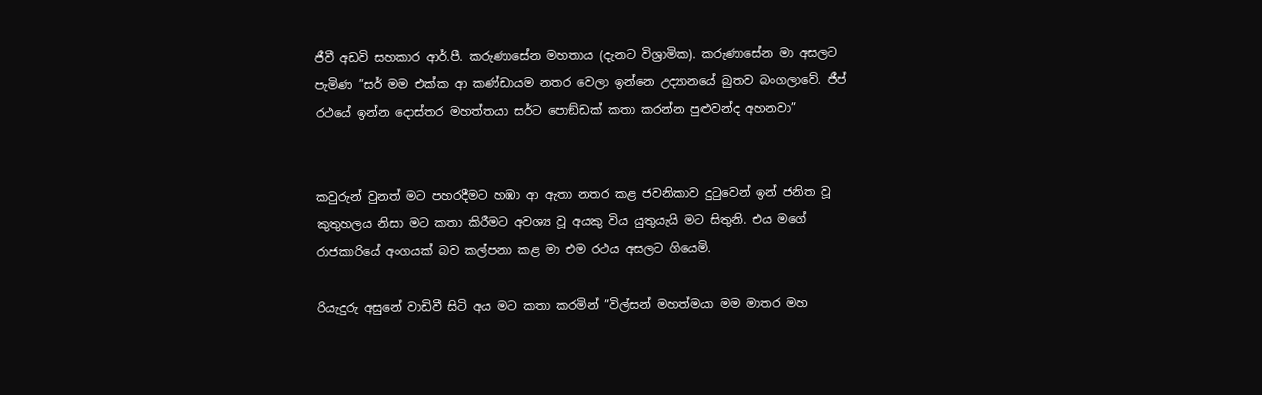ජීවී අඩවි සහකාර ආර්.පී. කරුණාසේන මහතාය (දැනට විශ්‍රාමික). කරුණාසේන මා අසලට පැමිණ ”සර් මම එක්ක ආ කණ්ඩායම නතර වෙලා ඉන්නෙ උද්‍යානයේ බුතව බංගලාවේ. ජීප් රථයේ ඉන්න දොස්තර මහත්තයා සර්ට පොඞ්ඩක් කතා කරන්න පුළුවන්ද අහනවා”


කවුරුන් වුනත් මට පහරදීමට හඹා ආ ඇතා නතර කළ ජවනිකාව දුටුවෙන් ඉන් ජනිත වූ කුතුහලය නිසා මට කතා කිරීමට අවශ්‍ය වූ අයකු විය යුතුයැයි මට සිතුනි. එය මගේ රාජකාරියේ අංගයක් බව කල්පනා කළ මා එම රථය අසලට ගියෙමි.

රියැදුරු අසුනේ වාඩිවී සිටි අය මට කතා කරමින් ”විල්සන් මහත්මයා මම මාතර මහ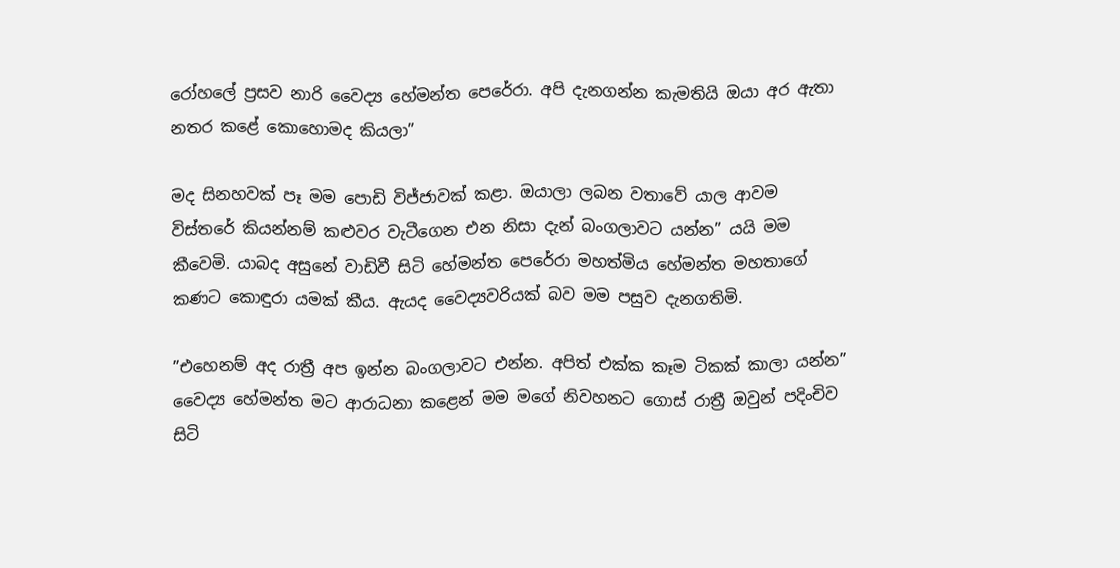රෝහලේ ප්‍රසව නාරි වෛද්‍ය හේමන්ත පෙරේරා. අපි දැනගන්න කැමතියි ඔයා අර ඇතා නතර කළේ කොහොමද කියලා”

මද සිනහවක් පෑ මම පොඩි විජ්ජාවක් කළා. ඔයාලා ලබන වතාවේ යාල ආවම විස්තරේ කියන්නම් කළුවර වැටීගෙන එන නිසා දැන් බංගලාවට යන්න” යයි මම කීවෙමි. යාබද අසුනේ වාඩිවී සිටි හේමන්ත පෙරේරා මහත්මිය හේමන්ත මහතාගේ කණට කොඳුරා යමක් කීය. ඇයද වෛද්‍යවරියක් බව මම පසුව දැනගතිමි.

”එහෙනම් අද රාත්‍රී අප ඉන්න බංගලාවට එන්න. අපිත් එක්ක කෑම ටිකක් කාලා යන්න” වෛද්‍ය හේමන්ත මට ආරාධනා කළෙන් මම මගේ නිවහනට ගොස් රාත්‍රී ඔවුන් පදිංචිව සිටි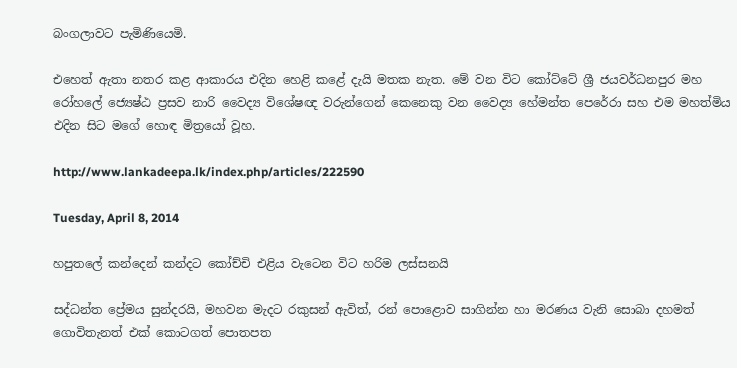බංගලාවට පැමිණියෙමි.

එහෙත් ඇතා නතර කළ ආකාරය එදින හෙළි කළේ දැයි මතක නැත. මේ වන විට කෝට්ටේ ශ්‍රී ජයවර්ධනපුර මහ රෝහලේ ජ්‍යෙෂ්ඨ ප්‍රසව නාරි වෛද්‍ය විශේෂඥ වරුන්ගෙන් කෙනෙකු වන වෛද්‍ය හේමන්ත පෙරේරා සහ එම මහත්මිය එදින සිට මගේ හොඳ මිත්‍රයෝ වූහ.

http://www.lankadeepa.lk/index.php/articles/222590

Tuesday, April 8, 2014

හපුතලේ කන්දෙන් කන්දට කෝච්චි එළිය වැටෙන විට හරිම ලස්සනයි

සද්ධන්ත ප්‍රේමය සුන්දරයි, මහවන මැදට රකුසන් ඇවිත්, රන් පොළොව සාගින්න හා මරණය වැනි සොබා දහමත් ගොවිතැනත් එක් කොටගත් පොතපත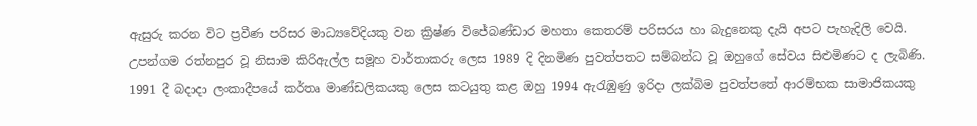ඇසුරු කරන විට ප්‍රවීණ පරිසර මාධ්‍යවේදියකු වන ක්‍රිෂ්ණ විජේබණ්ඩාර මහතා කෙතරම් පරිසරය හා බැදුනෙකු දැයි අපට පැහැදිලි වෙයි. උපන්ගම රත්නපුර වූ නිසාම කිරිඇල්ල සමූහ වාර්තාකරු ලෙස 1989 දි දිනමිණ පුවත්පතට සම්බන්ධ වූ ඔහුගේ සේවය සිළුමිණට ද ලැබිණි. 1991 දී බදාදා ලංකාදීපයේ කර්තෘ මාණ්ඩලිකයකු ලෙස කටයුතු කළ ඔහු 1994 ඇරැඹුණු ඉරිදා ලක්බිම පුවත්පතේ ආරම්භක සාමාජිකයකු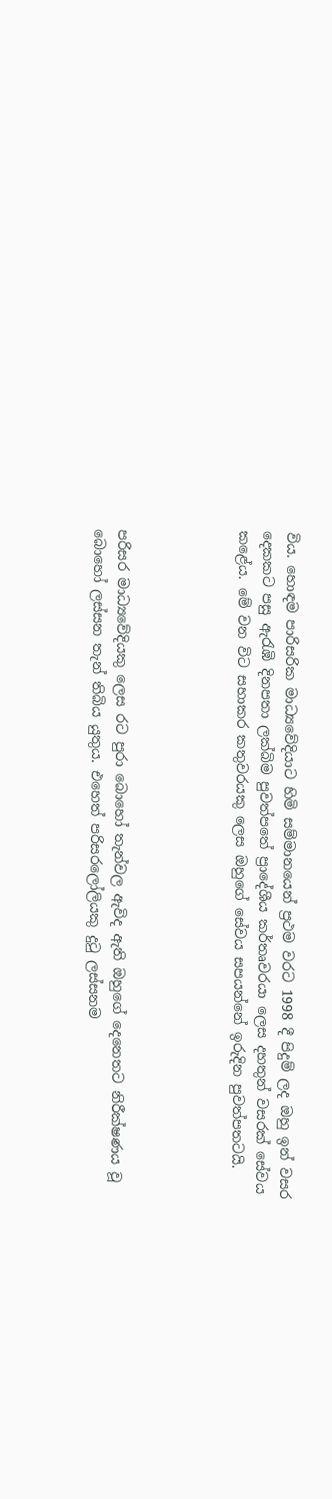විය. හොඳම පාරිසරික මාධ්‍යවේදියාට හිමි සම්මානයෙන් ප්‍රථම වරට 1998 දී පිදුම් ලද ඔහු ඉන් වසර දෙකකට පසු ඇරැඹි දිනපතා ලක්බිම පුවත්පතේ ප්‍රාදේශීය කර්තෘවරයා ලෙස දහතුන් වසරක් සේවය කළේය. මේ වන විට සහාකර කතුවරයකු ලෙස ඔහුගේ සේවය සපයන්නේ ඉරුදින පුවත්පතටයි.




පරිසර මාධ්‍යවේදියකු ලෙස රට පුරා බොහෝ තැන්වල ඇවිද ඇති ඔහුගේ දෙනෙතට නිරීක්ෂණය වූ බොහෝ ලස්සන තැන් තිබිය යුතුය. එහෙත් පරිසරලෝලියකු දුටු ලස්සනම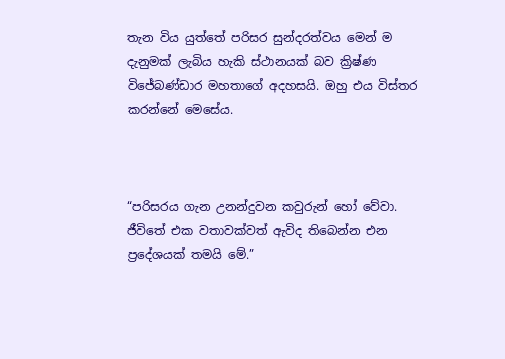තැන විය යුත්තේ පරිසර සුන්දරත්වය මෙන් ම දැනුමක් ලැබිය හැකි ස්ථානයක් බව ක්‍රිෂ්ණ විජේබණ්ඩාර මහතාගේ අදහසයි. ඔහු එය විස්තර කරන්නේ මෙසේය.



“පරිසරය ගැන උනන්දුවන කවුරුන් හෝ වේවා. ජීවිතේ එක වතාවක්වත් ඇවිද තිබෙන්න එන ප්‍රදේශයක් තමයි මේ.”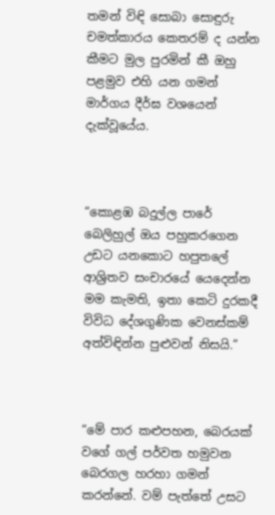තමන් විඳි සොබා සොඳුරු චමත්කාරය කෙතරම් ද යන්න කීමට මුල පුරමින් කී ඔහු පළමුව එහි යන ගමන් මාර්ගය දීර්ඝ වශයෙන් දැක්වූයේය.



“කොළඹ බදුල්ල පාරේ බෙලිහුල් ඔය පහුකරගෙන උඩට යනකොට හපුතලේ ආශ්‍රිතව සංචාරයේ යෙදෙන්න මම කැමති, ඉතා කෙටි දුරකදී විවිධ දේශගුණික වෙනස්කම් අත්විඳින්න පුළුවන් නිසයි.”



“මේ පාර කළුපහන, බෙරයක් වගේ ගල් පර්වත හමුවන බෙරගල හරහා ගමන් කරන්නේ. වම් පැත්තේ උසට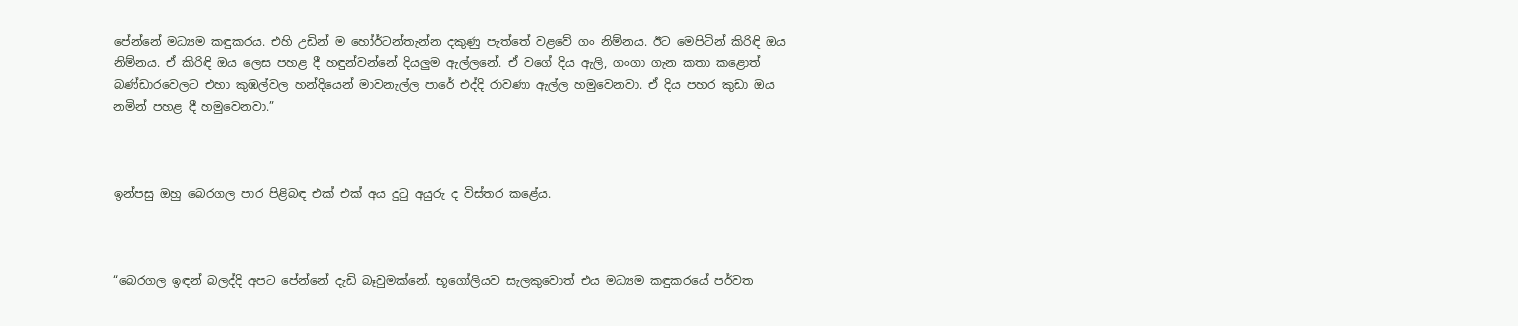පේන්නේ මධ්‍යම කඳුකරය. එහි උඩින් ම හෝර්ටන්තැන්න දකුණු පැත්තේ වළවේ ගං නිම්නය. ඊට මෙපිටින් කිරිඳි ඔය නිම්නය. ඒ කිරිඳි ඔය ලෙස පහළ දී හඳුන්වන්නේ දියලුම ඇල්ලනේ. ඒ වගේ දිය ඇලි, ගංගා ගැන කතා කළොත් බණ්ඩාරවෙලට එහා කුඹල්වල හන්දියෙන් මාවනැල්ල පාරේ එද්දි රාවණා ඇල්ල හමුවෙනවා. ඒ දිය පහර කුඩා ඔය නමින් පහළ දී හමුවෙනවා.”



ඉන්පසු ඔහු බෙරගල පාර පිළිබඳ එක් එක් අය දුටු අයුරු ද විස්තර කළේය.



“බෙරගල ඉඳන් බලද්දි අපට පේන්නේ දැඩි බෑවුමක්නේ. භූගෝලියව සැලකුවොත් එය මධ්‍යම කඳුකරයේ පර්වත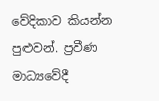වේදිකාව කියන්න පුළුවන්. ප්‍රවීණ මාධ්‍යවේදී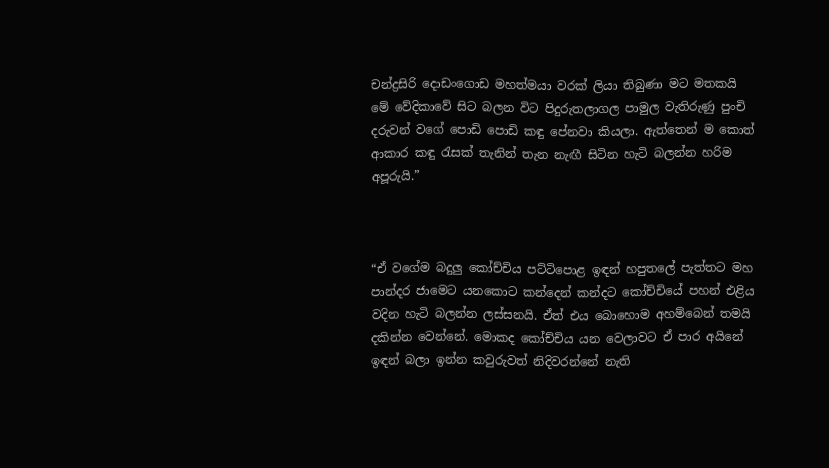චන්ද්‍රසිරි දොඩංගොඩ මහත්මයා වරක් ලියා තිබුණා මට මතකයි මේ වේදිකාවේ සිට බලන විට පිදුරුතලාගල පාමුල වැතිරුණු පුංචි දරුවන් වගේ පොඩි පොඩි කඳු පේනවා කියලා. ඇත්තෙන් ම කොත් ආකාර කඳු රැසක් තැනින් තැන නැඟී සිටින හැටි බලන්න හරිම අපූරුයි.”



“ඒ වගේම බදුලු කෝච්චිය පට්ටිපොළ ඉඳන් හපුතලේ පැත්තට මහ පාන්දර ජාමෙට යනකොට කන්දෙන් කන්දට කෝච්චියේ පහන් එළිය වදින හැටි බලන්න ලස්සනයි. ඒත් එය බොහොම අහම්බෙන් තමයි දකින්න වෙන්නේ. මොකද කෝච්චිය යන වෙලාවට ඒ පාර අයිනේ ඉඳන් බලා ඉන්න කවුරුවත් නිදිවරන්නේ නැති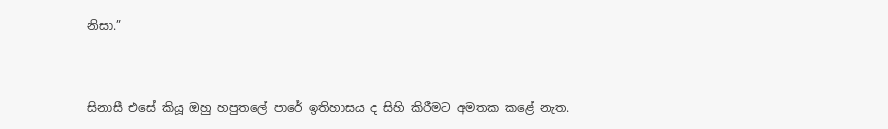නිසා.”



සිනාසී එසේ කියූ ඔහු හපුතලේ පාරේ ඉතිහාසය ද සිහි කිරීමට අමතක කළේ නැත.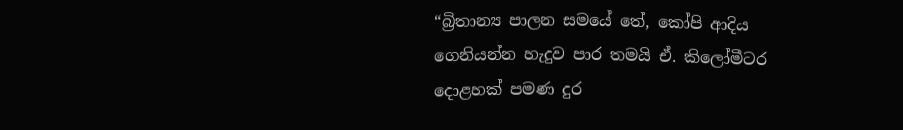“බ්‍රිතාන්‍ය පාලන සමයේ තේ, කෝපි ආදිය ගෙනියන්න හැදුව පාර තමයි ඒ. කිලෝමීටර දොළහක් පමණ දුර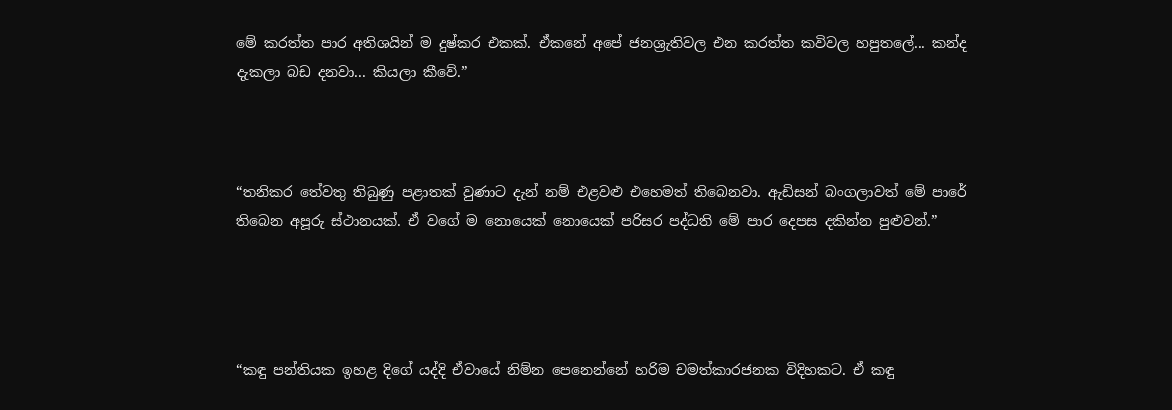මේ කරත්ත පාර අතිශයින් ම දුෂ්කර එකක්. ඒකනේ අපේ ජනශ්‍රැතිවල එන කරත්ත කවිවල හපුතලේ... කන්ද දැකලා බඩ දනවා... කියලා කීවේ.”



“තනිකර තේවතු තිබුණු පළාතක් වුණාට දැන් නම් එළවළු එහෙමත් තිබෙනවා. ඇඩිසන් බංගලාවත් මේ පාරේ තිබෙන අපූරු ස්ථානයක්. ඒ වගේ ම නොයෙක් නොයෙක් පරිසර පද්ධති මේ පාර දෙපස දකින්න පුළුවන්.”




“කඳු පන්තියක ඉහළ දිගේ යද්දි ඒවායේ නිම්න පෙනෙන්නේ හරිම චමත්කාරජනක විදිහකට. ඒ කඳු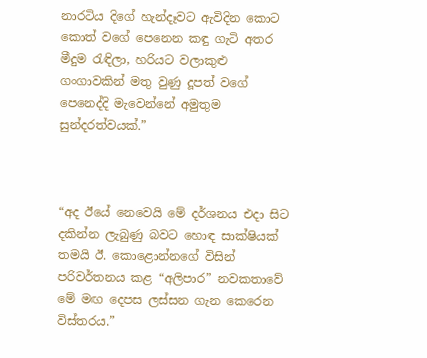නාරටිය දිගේ හැන්දෑවට ඇවිදින කොට කොත් වගේ පෙනෙන කඳු ගැටි අතර මීදුම රැඳිලා, හරියට වලාකුළු ගංගාවකින් මතු වුණු දූපත් වගේ පෙනෙද්දි මැවෙන්නේ අමුතුම සුන්දරත්වයක්.”



“අද ඊයේ නෙවෙයි මේ දර්ශනය එදා සිට දකින්න ලැබුණු බවට හොඳ සාක්ෂියක් තමයි ඊ. කොළොන්නගේ විසින් පරිවර්තනය කළ “අලිපාර” නවකතාවේ මේ මඟ දෙපස ලස්සන ගැන කෙරෙන විස්තරය.”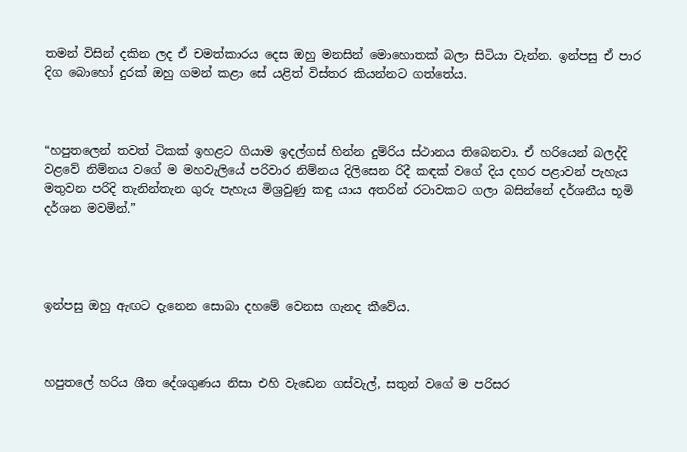තමන් විසින් දකින ලද ඒ චමත්කාරය දෙස ඔහු මනසින් මොහොතක් බලා සිටියා වැන්න. ඉන්පසු ඒ පාර දිග බොහෝ දුරක් ඔහු ගමන් කළා සේ යළිත් විස්තර කියන්නට ගත්තේය.



“හපුතලෙන් තවත් ටිකක් ඉහළට ගියාම ඉදල්ගස් හින්න දුම්රිය ස්ථානය තිබෙනවා. ඒ හරියෙන් බලද්දි වළවේ නිම්නය වගේ ම මහවැලියේ පරිවාර නිම්නය දිලිසෙන රිදී කඳක් වගේ දිය දහර පළාවන් පැහැය මතුවන පරිදි තැනින්තැන ගුරු පැහැය මිශ්‍රවුණු කඳු යාය අතරින් රටාවකට ගලා බසින්නේ දර්ශනීය භූමි දර්ශන මවමින්.”




ඉන්පසු ඔහු ඇඟට දැනෙන සොබා දහමේ වෙනස ගැනද කීවේය.



හපුතලේ හරිය ශීත දේශගුණය නිසා එහි වැඩෙන ගස්වැල්, සතුන් වගේ ම පරිසර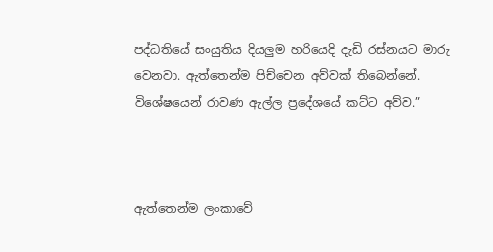පද්ධතියේ සංයුතිය දියලුම හරියෙදි දැඩි රස්නයට මාරු වෙනවා. ඇත්තෙන්ම පිච්චෙන අව්වක් තිබෙන්නේ. විශේෂයෙන් රාවණ ඇල්ල ප්‍රදේශයේ කට්ට අව්ව.”



ඇත්තෙන්ම ලංකාවේ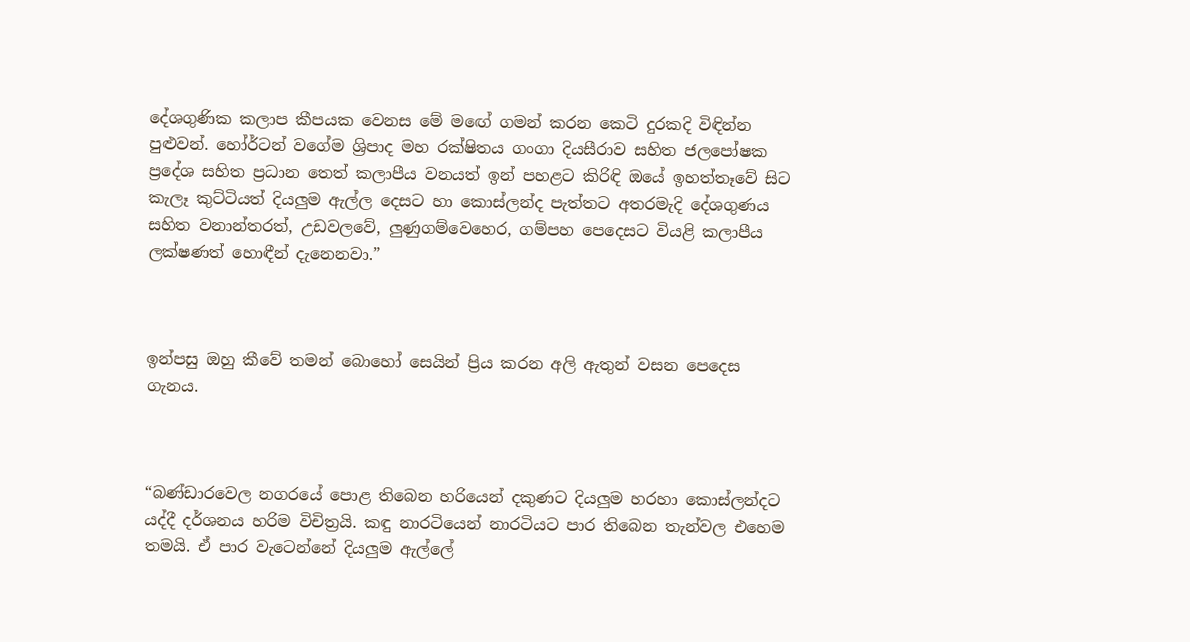දේශගුණික කලාප කීපයක වෙනස මේ ම‍ඟේ ගමන් කරන කෙටි දුරකදි විඳින්න පුළුවන්. හෝර්ටන් වගේම ශ්‍රිපාද මහ රක්ෂිතය ගංගා දියසීරාව සහිත ජලපෝෂක ප්‍රදේශ සහිත ප්‍රධාන තෙත් කලාපීය වනයත් ඉන් පහළට කිරිඳි ඔයේ ඉහත්තෑවේ සිට කැලෑ කුට්ටියත් දියලුම ඇල්ල දෙසට හා කොස්ලන්ද පැත්තට අතරමැදි දේශගුණය සහිත වනාන්තරත්, උඩවලවේ, ලුණුගම්වෙහෙර, ගම්පහ පෙදෙසට වියළි කලාපීය ලක්ෂණත් හොඳීන් දැනෙනවා.”



ඉන්පසු ඔහු කීවේ තමන් බොහෝ සෙයින් ප්‍රිය කරන අලි ඇතුන් වසන පෙදෙස ගැනය.



“බණ්ඩාරවෙල නගරයේ පොළ තිබෙන හරියෙන් දකුණට දියලුම හරහා කොස්ලන්දට යද්දී දර්ශනය හරිම විචිත්‍රයි. කඳු නාරටියෙන් නාරටියට පාර තිබෙන තැන්වල එහෙම තමයි. ඒ පාර වැටෙන්නේ දියලුම ඇල්ලේ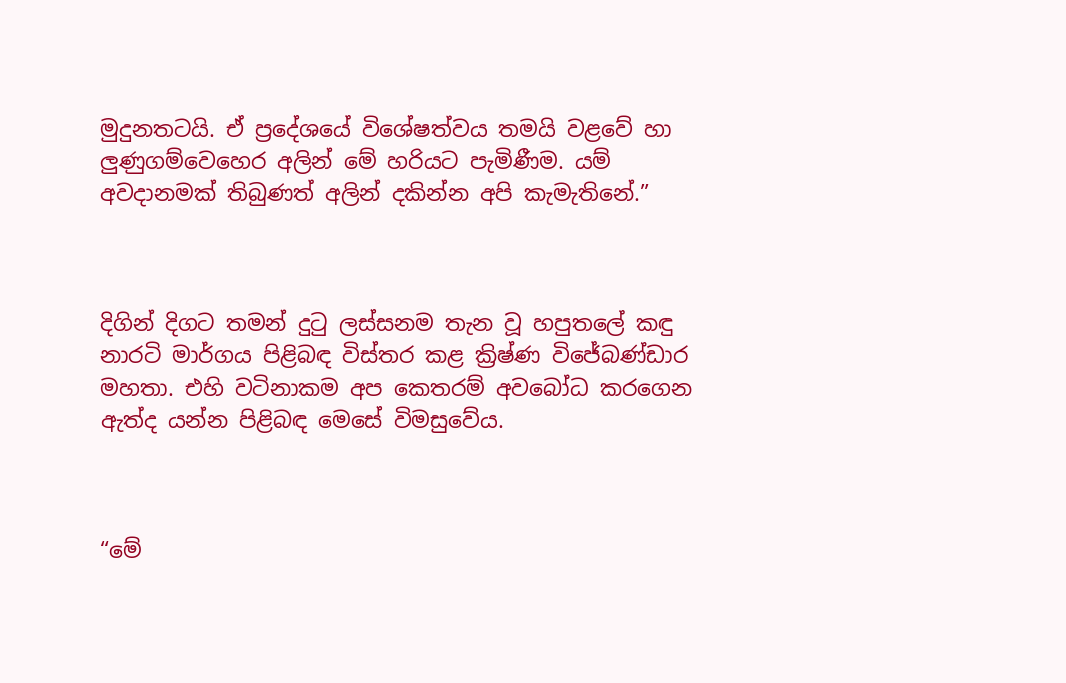මුදුනතටයි. ඒ ප්‍රදේශයේ විශේෂත්වය තමයි වළවේ හා ලුණුගම්වෙහෙර අලින් මේ හරියට පැමිණීම. යම් අවදානමක් තිබුණත් අලින් දකින්න අපි කැමැතිනේ.”



දිගින් දිගට තමන් දුටු ලස්සනම තැන වූ හපුතලේ කඳු නාරටි මාර්ගය පිළිබඳ විස්තර කළ ක්‍රිෂ්ණ විජේබණ්ඩාර මහතා. එහි වටිනාකම අප කෙතරම් අවබෝධ කරගෙන ඇත්ද යන්න පිළිබඳ මෙසේ විමසුවේය.



“මේ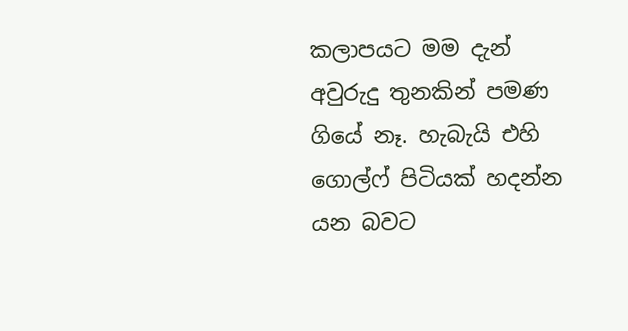කලාපයට මම දැන් අවුරුදු තුනකින් පමණ ගියේ නෑ. හැබැයි එහි ගොල්ෆ් පිටියක් හදන්න යන බවට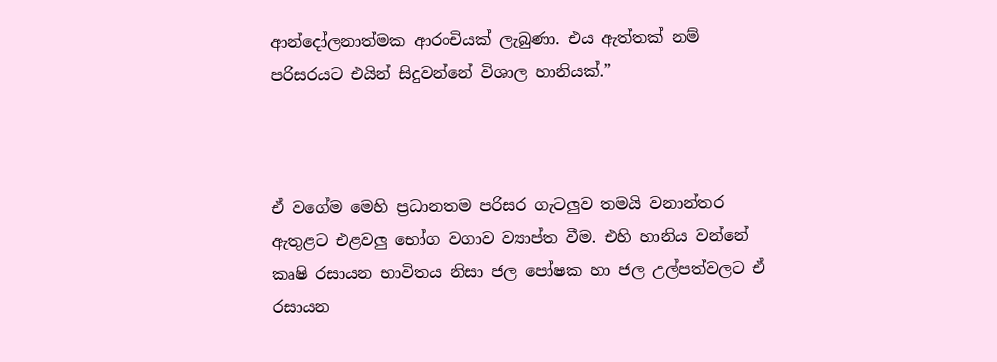ආන්දෝලනාත්මක ආරංචියක් ලැබුණා. එය ඇත්තක් නම් පරිසරයට එයින් සිදුවන්නේ විශාල හානියක්.”



ඒ වගේම මෙහි ප්‍රධානතම පරිසර ගැටලුව තමයි වනාන්තර ඇතුළට එළවලු භෝග වගාව ව්‍යාප්ත වීම. එහි හානිය වන්නේ කෘෂි රසායන භාවිතය නිසා ජල පෝෂක හා ජල උල්පත්වලට ඒ රසායන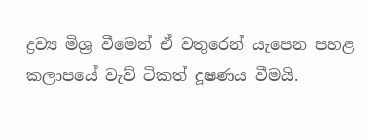ද්‍රව්‍ය මිශ්‍ර වීමෙන් ඒ වතුරෙන් යැපෙන පහළ කලාපයේ වැව් ටිකත් දූෂණය වීමයි.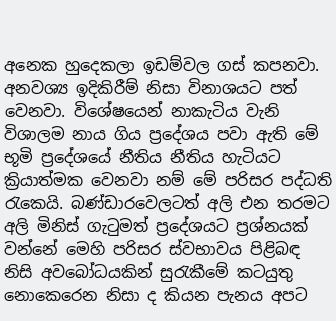අනෙක හුදෙකලා ඉඩම්වල ගස් කපනවා. අනවශ්‍ය ඉදිකිරීම් නිසා විනාශයට පත් වෙනවා. විශේෂයෙන් නාකැටිය වැනි විශාලම නාය ගිය ප්‍රදේශය පවා ඇති මේ භූමි ප්‍රදේශයේ නීතිය නීතිය හැටියට ක්‍රියාත්මක වෙනවා නම් මේ පරිසර පද්ධති රැකෙයි. බණ්ඩාරවෙලටත් අලි එන තරමට අලි මිනිස් ගැටුමත් ප්‍රදේශයට ප්‍රශ්නයක් වන්නේ මෙහි පරිසර ස්වභාවය පිළිබඳ නිසි අවබෝධයකින් සුරැකීමේ කටයුතු නොකෙරෙන නිසා ද කියන පැනය අපට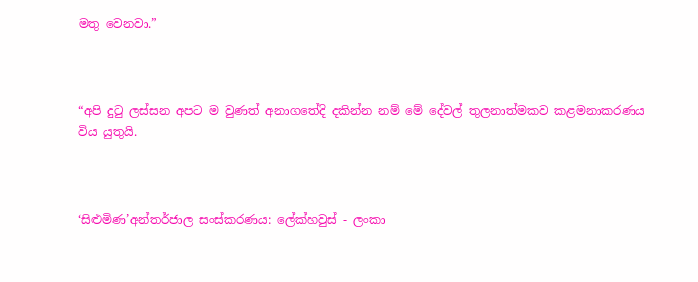මතු වෙනවා.”



“අපි දුටු ලස්සන අපට ම වුණත් අනාගතේදි දකින්න නම් මේ දේවල් තුලනාත්මකව කළමනාකරණය විය යුතුයි.



‘සිළුමිණ’අන්තර්ජාල සංස්කරණය: ලේක්හවුස් - ලංකා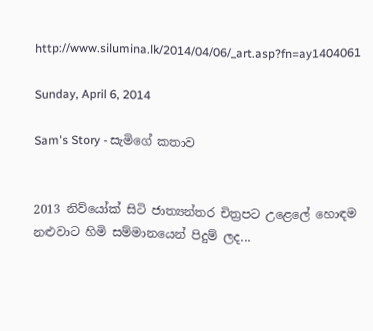http://www.silumina.lk/2014/04/06/_art.asp?fn=ay1404061

Sunday, April 6, 2014

Sam's Story - සැමිගේ කතාව


2013 නිව්යෝක් සිටි ජාත්‍යන්තර චිත්‍රපට උළෙලේ හොඳම නළුවාට හිමි සම්මානයෙන් පිදුම් ලද...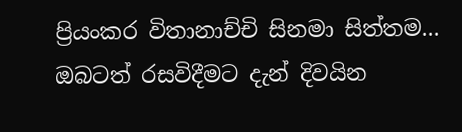ප්‍රියංකර විතානාච්චි සිනමා සිත්තම... ඔබටත් රසවිදීමට දැන් දිවයින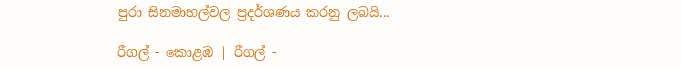පුරා සිනමාහල්වල ප්‍රදර්ශණය කරනු ලබයි...

රීගල් - කොළඹ | රීගල් -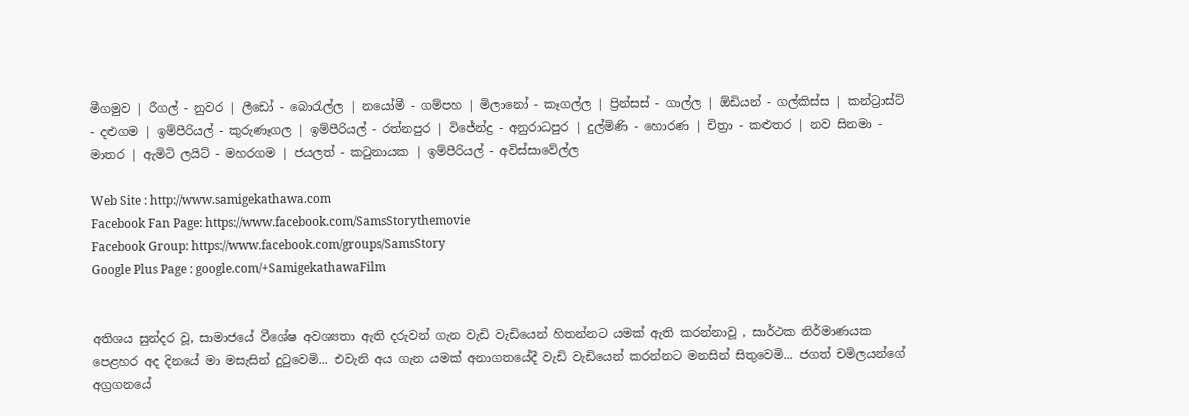මීගමුව | රීගල් - නුවර | ලීඩෝ - බොරැල්ල | නයෝමී - ගම්පහ | මිලානෝ - කෑගල්ල | ප්‍රින්සස් - ගාල්ල | ඕඩියන් - ගල්කිස්ස | කන්ට්‍රාස්ට් - දළුගම | ඉම්පීරියල් - කුරුණෑගල | ඉම්පීරියල් - රත්නපුර | විජේන්ද්‍ර - අනුරාධපුර | දුල්මිණි - හොරණ | චිත්‍රා - කළුතර | නව සිනමා - මාතර | ඇමිටි ලයිට් - මහරගම | ජයලත් - කටුනායක | ඉම්පීරියල් - අවිස්සාවේල්ල

Web Site : http://www.samigekathawa.com
Facebook Fan Page: https://www.facebook.com/SamsStorythemovie
Facebook Group: https://www.facebook.com/groups/SamsStory
Google Plus Page : google.com/+SamigekathawaFilm


අතිශය සුන්දර වූ, සාමාජයේ වීශේෂ අවශ්‍යතා ඇති දරුවන් ගැන වැඩි වැඩියෙන් හිතන්නට යමක් ඇති කරන්නාවූ , සාර්ථක නිර්මාණයක පෙළහර අද දිනයේ මා මසැසින් දුටුවෙමි... එවැනි අය ගැන යමක් අනාගතයේදී වැඩි වැඩියෙන් කරන්නට මනසින් සිතුවෙමි... ජගත් චමිලයන්ගේ අග්‍රගනයේ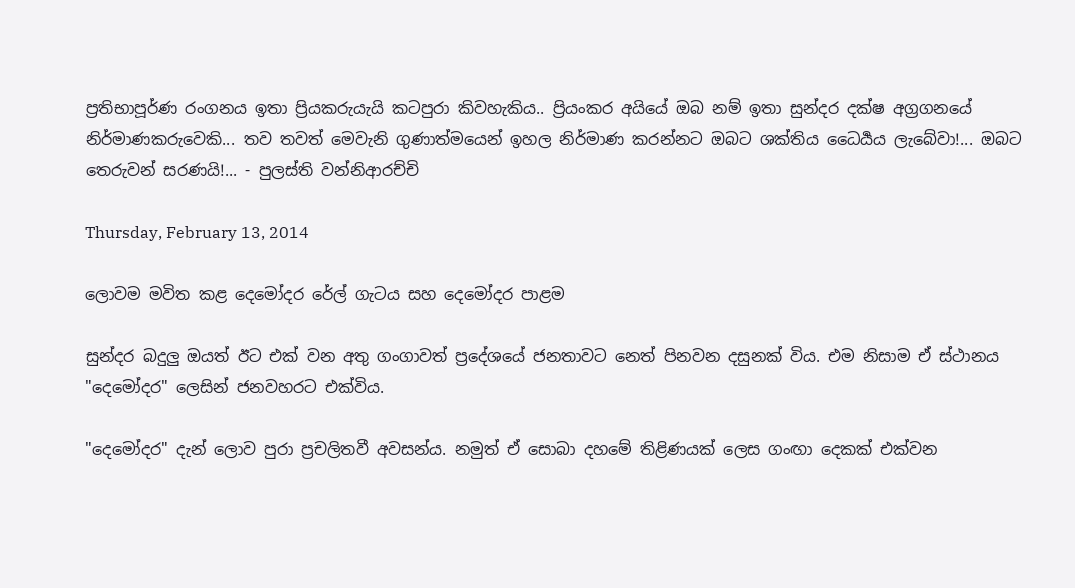ප්‍රතිභාපූර්ණ රංගනය ඉතා ප්‍රියකරුයැයි කටපුරා කිවහැකිය.. ප්‍රියංකර අයියේ ඔබ නම් ඉතා සුන්දර දක්ෂ අග්‍රගනයේ නිර්මාණකරුවෙකි... තව තවත් මෙවැනි ගුණාත්මයෙන් ඉහල නිර්මාණ කරන්නට ඔබට ශක්තිය ධෛර්‍යය ලැබේවා!... ඔබට තෙරුවන් සරණයි!... - පුලස්ති වන්නිආරච්චි

Thursday, February 13, 2014

ලොවම මවිත කළ දෙමෝදර රේල් ගැටය සහ දෙමෝදර පාළම

සුන්දර බදුලු ඔයත් ඊට එක්‌ වන අතු ගංගාවත් ප්‍රදේශයේ ජනතාවට නෙත් පිනවන දසුනක්‌ විය. එම නිසාම ඒ ස්‌ථානය "දෙමෝදර" ලෙසින් ජනවහරට එක්‌විය.

"දෙමෝදර" දැන් ලොව පුරා ප්‍රචලිතවී අවසන්ය. නමුත් ඒ සොබා දහමේ තිළිණයක්‌ ලෙස ගංඟා දෙකක්‌ එක්‌වන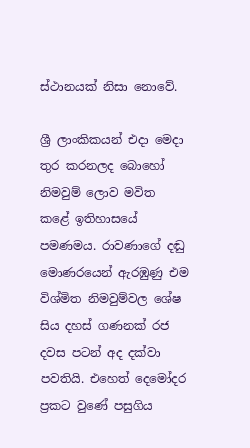ස්‌ථානයක්‌ නිසා නොවේ.

ශ්‍රී ලාංකිකයන් එදා මෙදා තුර කරනලද බොහෝ නිමවුම් ලොව මවිත කළේ ඉතිහාසයේ පමණමය. රාවණාගේ දඬු මොණරයෙන් ඇරඹුණු එම විශ්මිත නිමවුම්වල ශේෂ සිය දහස්‌ ගණනක්‌ රජ දවස පටන් අද දක්‌වා පවතියි. එහෙත් දෙමෝදර ප්‍රකට වුණේ පසුගිය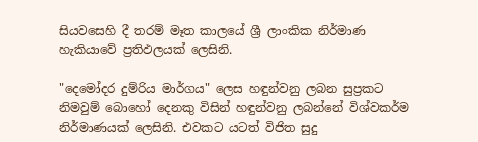සියවසෙහි දී තරම් මෑත කාලයේ ශ්‍රී ලාංකික නිර්මාණ හැකියාවේ ප්‍රතිඵලයක්‌ ලෙසිනි.

"දෙමෝදර දුම්රිය මාර්ගය" ලෙස හඳුන්වනු ලබන සුප්‍රකට නිමවුම් බොහෝ දෙනකු විසින් හඳුන්වනු ලබන්නේ විශ්වකර්ම නිර්මාණයක්‌ ලෙසිනි. එවකට යටත් විජිත සුදු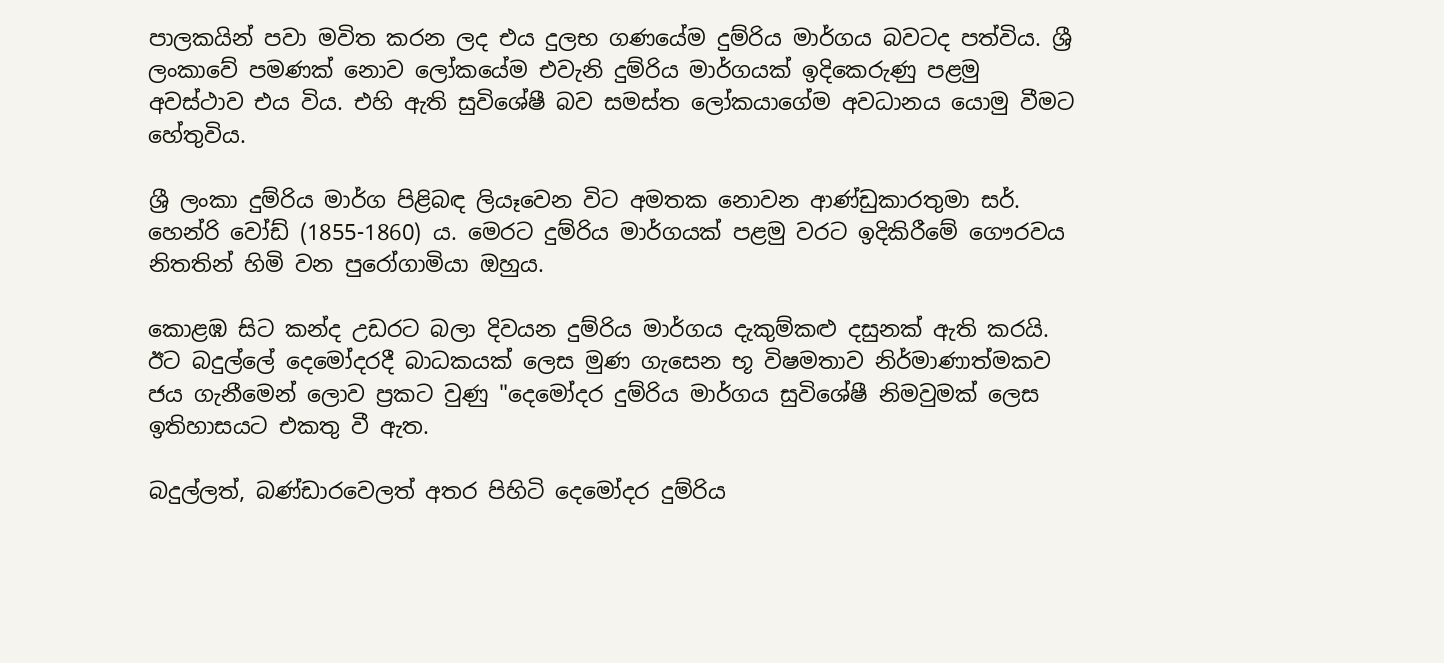පාලකයින් පවා මවිත කරන ලද එය දුලභ ගණයේම දුම්රිය මාර්ගය බවටද පත්විය. ශ්‍රී ලංකාවේ පමණක්‌ නොව ලෝකයේම එවැනි දුම්රිය මාර්ගයක්‌ ඉදිකෙරුණු පළමු අවස්‌ථාව එය විය. එහි ඇති සුවිශේෂී බව සමස්‌ත ලෝකයාගේම අවධානය යොමු වීමට හේතුවිය.

ශ්‍රී ලංකා දුම්රිය මාර්ග පිළිබඳ ලියෑවෙන විට අමතක නොවන ආණ්‌ඩුකාරතුමා සර්. හෙන්රි වෝඩ් (1855-1860) ය. මෙරට දුම්රිය මාර්ගයක්‌ පළමු වරට ඉදිකිරීමේ ගෞරවය නිතතින් හිමි වන පුරෝගාමියා ඔහුය.

කොළඹ සිට කන්ද උඩරට බලා දිවයන දුම්රිය මාර්ගය දැකුම්කළු දසුනක්‌ ඇති කරයි. ඊට බදුල්ලේ දෙමෝදරදී බාධකයක්‌ ලෙස මුණ ගැසෙන භූ විෂමතාව නිර්මාණාත්මකව ජය ගැනීමෙන් ලොව ප්‍රකට වුණු "දෙමෝදර දුම්රිය මාර්ගය සුවිශේෂී නිමවුමක්‌ ලෙස ඉතිහාසයට එකතු වී ඇත.

බදුල්ලත්, බණ්‌ඩාරවෙලත් අතර පිහිටි දෙමෝදර දුම්රිය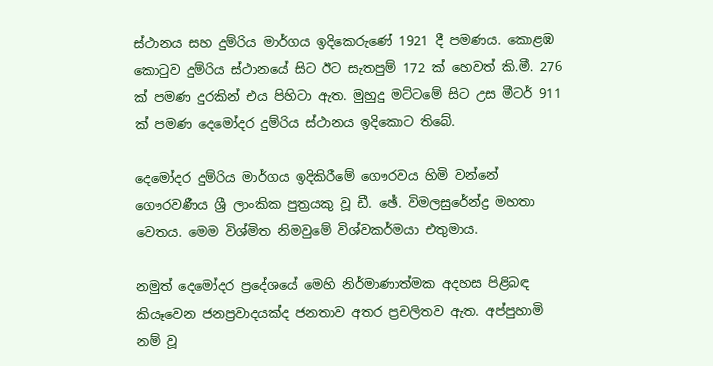ස්‌ථානය සහ දුම්රිය මාර්ගය ඉදිකෙරුණේ 1921 දී පමණය. කොළඹ කොටුව දුම්රිය ස්‌ථානයේ සිට ඊට සැතපුම් 172 ක්‌ හෙවත් කි.මී. 276 ක්‌ පමණ දුරකින් එය පිහිටා ඇත. මුහුදු මට්‌ටමේ සිට උස මීටර් 911 ක්‌ පමණ දෙමෝදර දුම්රිය ස්‌ථානය ඉදිකොට තිබේ.

දෙමෝදර දුම්රිය මාර්ගය ඉදිකිරීමේ ගෞරවය හිමි වන්නේ ගෞරවණීය ශ්‍රී ලාංකික පුත්‍රයකු වූ ඩී. ඡේ. විමලසුරේන්ද්‍ර මහතා වෙතය. මෙම විශ්මිත නිමවුමේ විශ්වකර්මයා එතුමාය.

නමුත් දෙමෝදර ප්‍රදේශයේ මෙහි නිර්මාණාත්මක අදහස පිළිබඳ කියෑවෙන ජනප්‍රවාදයක්‌ද ජනතාව අතර ප්‍රචලිතව ඇත. අප්පුහාමි නම් වූ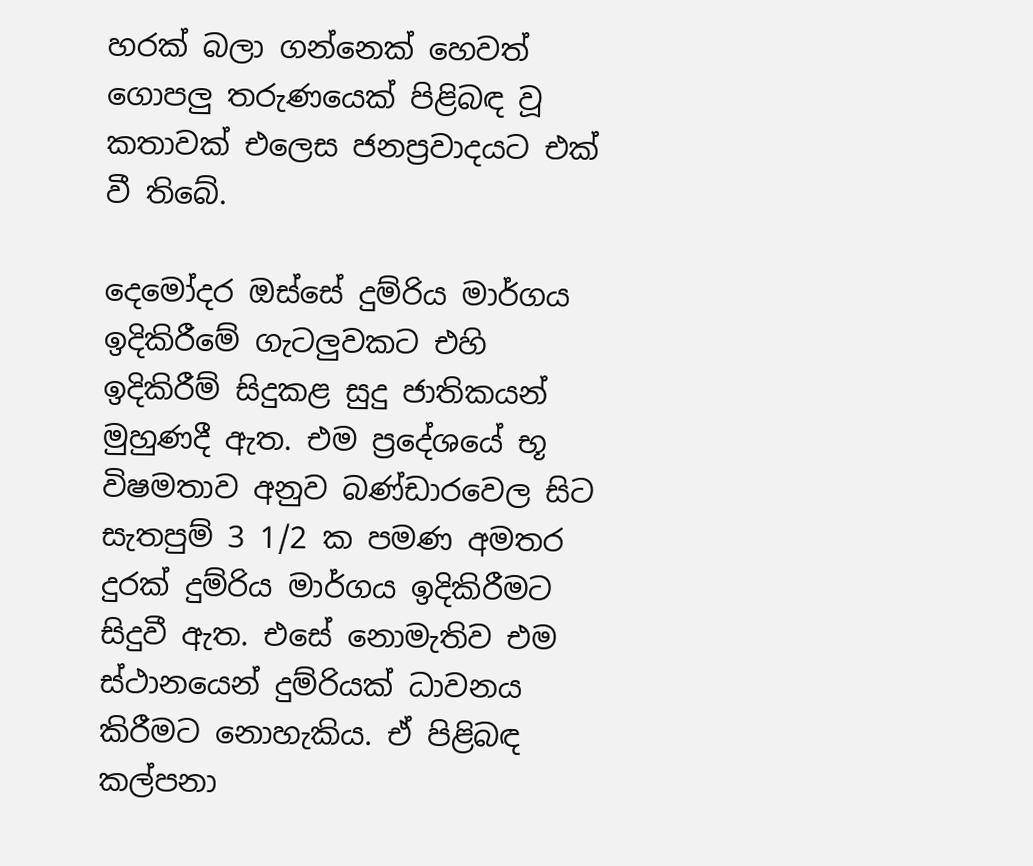හරක්‌ බලා ගන්නෙක්‌ හෙවත් ගොපලු තරුණයෙක්‌ පිළිබඳ වූ කතාවක්‌ එලෙස ජනප්‍රවාදයට එක්‌ වී තිබේ.

දෙමෝදර ඔස්‌සේ දුම්රිය මාර්ගය ඉදිකිරීමේ ගැටලුවකට එහි ඉදිකිරීම් සිදුකළ සුදු ජාතිකයන් මුහුණදී ඇත. එම ප්‍රදේශයේ භූ විෂමතාව අනුව බණ්‌ඩාරවෙල සිට සැතපුම් 3 1/2 ක පමණ අමතර දුරක්‌ දුම්රිය මාර්ගය ඉදිකිරීමට සිදුවී ඇත. එසේ නොමැතිව එම ස්‌ථානයෙන් දුම්රියක්‌ ධාවනය කිරීමට නොහැකිය. ඒ පිළිබඳ කල්පනා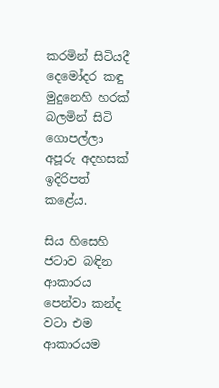කරමින් සිටියදී දෙමෝදර කඳු මුදුනෙහි හරක්‌ බලමින් සිටි ගොපල්ලා අපූරු අදහසක්‌ ඉදිරිපත් කළේය.

සිය හිසෙහි ජටාව බඳින ආකාරය පෙන්වා කන්ද වටා එම ආකාරයම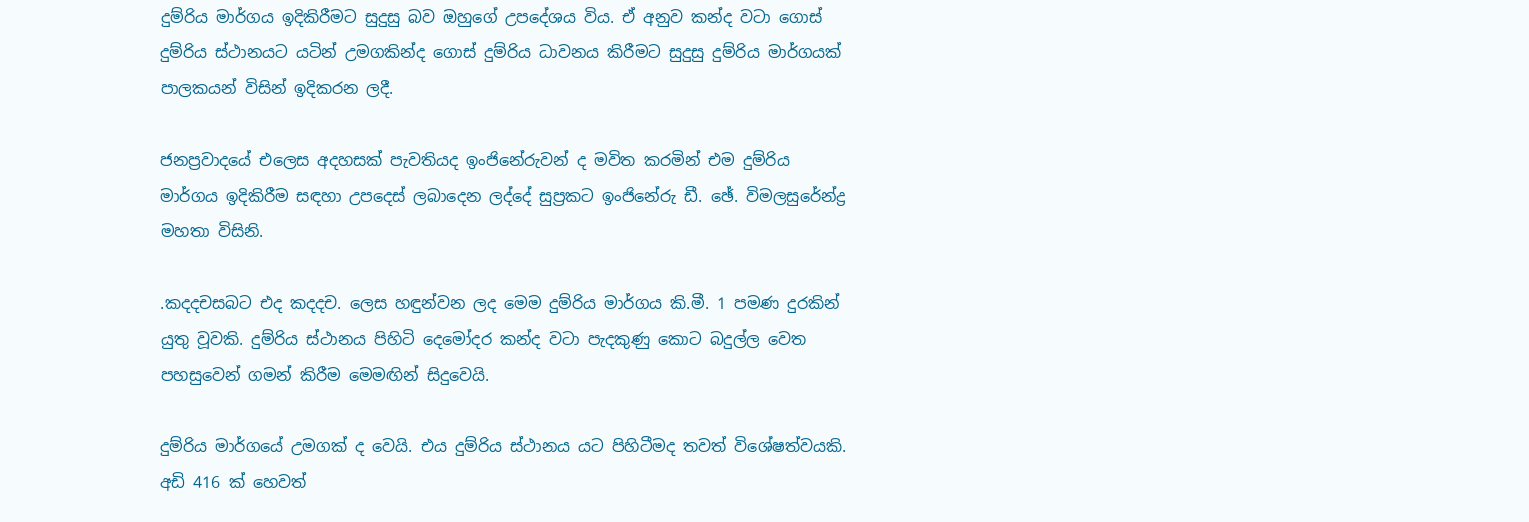දුම්රිය මාර්ගය ඉදිකිරීමට සුදුසු බව ඔහුගේ උපදේශය විය. ඒ අනුව කන්ද වටා ගොස්‌ දුම්රිය ස්‌ථානයට යටින් උමගකින්ද ගොස්‌ දුම්රිය ධාවනය කිරීමට සුදුසු දුම්රිය මාර්ගයක්‌ පාලකයන් විසින් ඉදිකරන ලදී.

ජනප්‍රවාදයේ එලෙස අදහසක්‌ පැවතියද ඉංජිනේරුවන් ද මවිත කරමින් එම දුම්රිය මාර්ගය ඉදිකිරීම සඳහා උපදෙස්‌ ලබාදෙන ලද්දේ සුප්‍රකට ඉංජිනේරු ඩී. ඡේ. විමලසුරේන්ද්‍ර මහතා විසිනි.

.කදදචසබට එද කදදච. ලෙස හඳුන්වන ලද මෙම දුම්රිය මාර්ගය කි.මී. 1 පමණ දුරකින් යුතු වූවකි. දුම්රිය ස්‌ථානය පිහිටි දෙමෝදර කන්ද වටා පැදකුණු කොට බදුල්ල වෙත පහසුවෙන් ගමන් කිරීම මෙමඟින් සිදුවෙයි.

දුම්රිය මාර්ගයේ උමගක්‌ ද වෙයි. එය දුම්රිය ස්‌ථානය යට පිහිටීමද තවත් විශේෂත්වයකි. අඩි 416 ක්‌ හෙවත්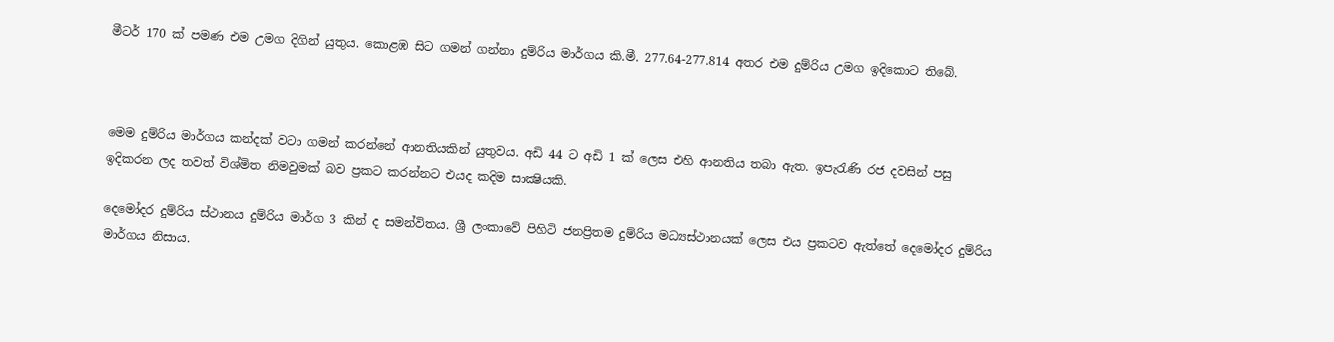මීටර් 170 ක්‌ පමණ එම උමග දිගින් යුතුය. කොළඹ සිට ගමන් ගන්නා දුම්රිය මාර්ගය කි.මී. 277.64-277.814 අතර එම දුම්රිය උමග ඉදිකොට තිබේ.



මෙම දුම්රිය මාර්ගය කන්දක්‌ වටා ගමන් කරන්නේ ආනතියකින් යුතුවය. අඩි 44 ට අඩි 1 ක්‌ ලෙස එහි ආනතිය තබා ඇත. ඉපැරැණි රජ දවසින් පසු ඉදිකරන ලද තවත් විශ්මිත නිමවුමක්‌ බව ප්‍රකට කරන්නට එයද කදිම සාක්‍ෂියකි.

දෙමෝදර දුම්රිය ස්‌ථානය දුම්රිය මාර්ග 3 කින් ද සමන්විතය. ශ්‍රී ලංකාවේ පිහිටි ජනප්‍රිතම දුම්රිය මධ්‍යස්‌ථානයක්‌ ලෙස එය ප්‍රකටව ඇත්තේ දෙමෝදර දුම්රිය මාර්ගය නිසාය.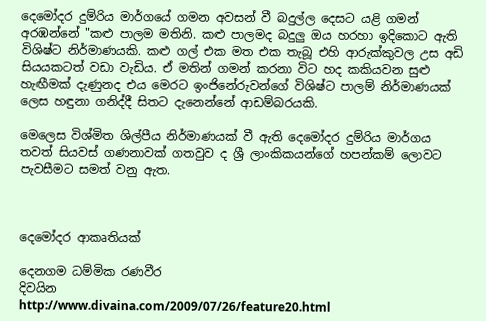දෙමෝදර දුම්රිය මාර්ගයේ ගමන අවසන් වී බදුල්ල දෙසට යළි ගමන් අරඹන්නේ "කළු පාලම මතිනි. කළු පාලමද බදුලු ඔය හරහා ඉදිකොට ඇති විශිෂ්ට නිර්මාණයකි. කළු ගල් එක මත එක තැබූ එහි ආරුක්‌කුවල උස අඩි සියයකටත් වඩා වැඩිය. ඒ මතින් ගමන් කරනා විට හද කකියවන සුළු හැඟීමක්‌ දැණුනද එය මෙරට ඉංජිනේරුවන්ගේ විශිෂ්ට පාලම් නිර්මාණයක්‌ ලෙස හඳුනා ගනිද්දී සිතට දැනෙන්නේ ආඩම්බරයකි.

මෙලෙස විශ්මිත ශිල්පීය නිර්මාණයක්‌ වී ඇති දෙමෝදර දුම්රිය මාර්ගය තවත් සියවස්‌ ගණනාවක්‌ ගතවුව ද ශ්‍රී ලාංකිකයන්ගේ හපන්කම් ලොවට පැවසීමට සමත් වනු ඇත.



දෙමෝදර ආකෘතියක්‌

දෙනගම ධම්මික රණවීර
දිවයින
http://www.divaina.com/2009/07/26/feature20.html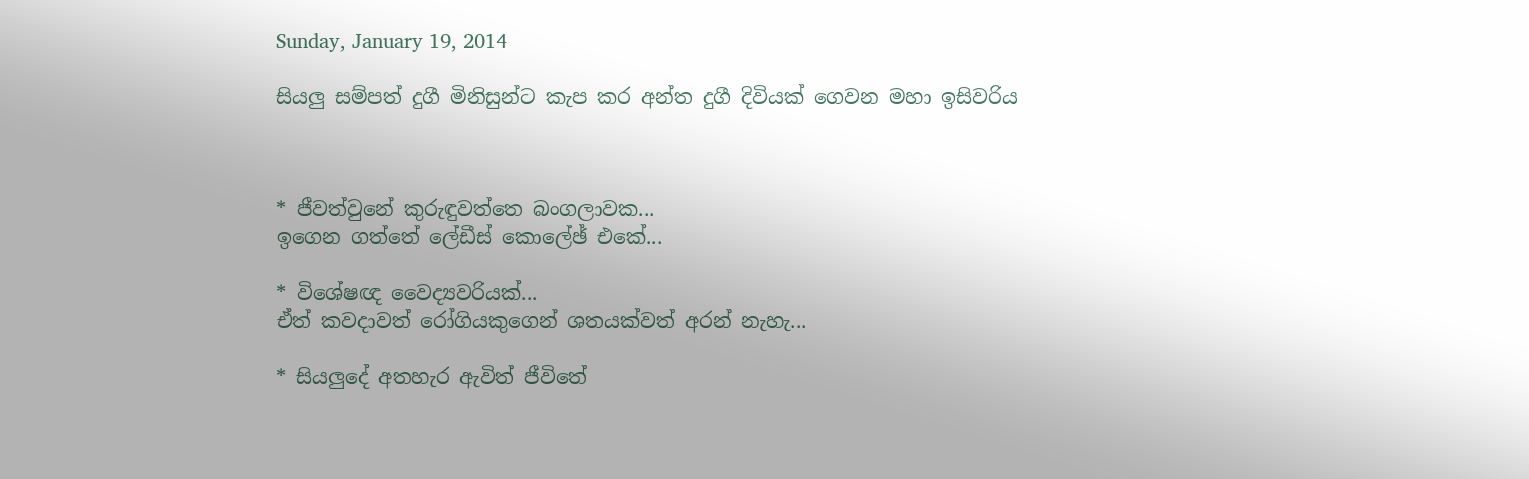Sunday, January 19, 2014

සියලු සම්පත් දුගී මිනිසුන්ට කැප කර අන්ත දුගී දිවියක්‌ ගෙවන මහා ඉසිවරිය



* ජීවත්වුනේ කුරුඳුවත්තෙ බංගලාවක...
ඉගෙන ගත්තේ ලේඩීස්‌ කොලේඡ් එකේ...

* විශේෂඥ වෛද්‍යවරියක්‌...
ඒත් කවදාවත් රෝගියකුගෙන් ශතයක්‌වත් අරන් නැහැ...

* සියලුදේ අතහැර ඇවිත් ජීවිතේ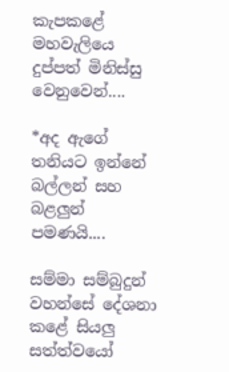කැපකළේ
මහවැලියෙ දුප්පත් මිනිස්‌සු වෙනුවෙන්....

*අද ඇගේ තනියට ඉන්නේ බල්ලන් සහ බළලුන් පමණයි....

සම්මා සම්බුදුන් වහන්සේ දේශනා කළේ සියලු සත්ත්වයෝ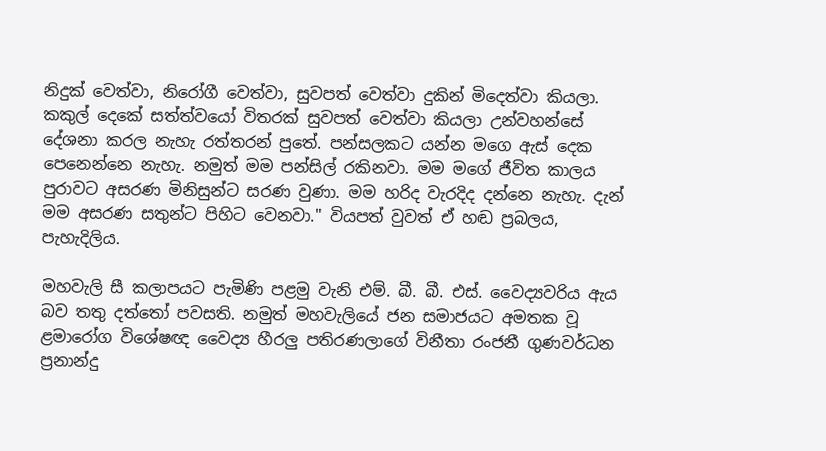නිදුක්‌ වෙත්වා, නිරෝගී වෙත්වා, සුවපත් වෙත්වා දුකින් මිදෙත්වා කියලා. කකුල් දෙකේ සත්ත්වයෝ විතරක්‌ සුවපත් වෙත්වා කියලා උන්වහන්සේ දේශනා කරල නැහැ රත්තරන් පුතේ. පන්සලකට යන්න මගෙ ඇස්‌ දෙක පෙනෙන්නෙ නැහැ. නමුත් මම පන්සිල් රකිනවා. මම මගේ ජීවිත කාලය පුරාවට අසරණ මිනිසුන්ට සරණ වුණා. මම හරිද වැරදිද දන්නෙ නැහැ. දැන් මම අසරණ සතුන්ට පිහිට වෙනවා." වියපත් වුවත් ඒ හඬ ප්‍රබලය, පැහැදිලිය.

මහවැලි සී කලාපයට පැමිණි පළමු වැනි එම්. බී. බී. එස්‌. වෛද්‍යවරිය ඇය බව තතු දත්තෝ පවසති. නමුත් මහවැලියේ ජන සමාජයට අමතක වූ ළමාරෝග විශේෂඥ වෛද්‍ය හීරලු පතිරණලාගේ විනීතා රංජනී ගුණවර්ධන ප්‍රනාන්දු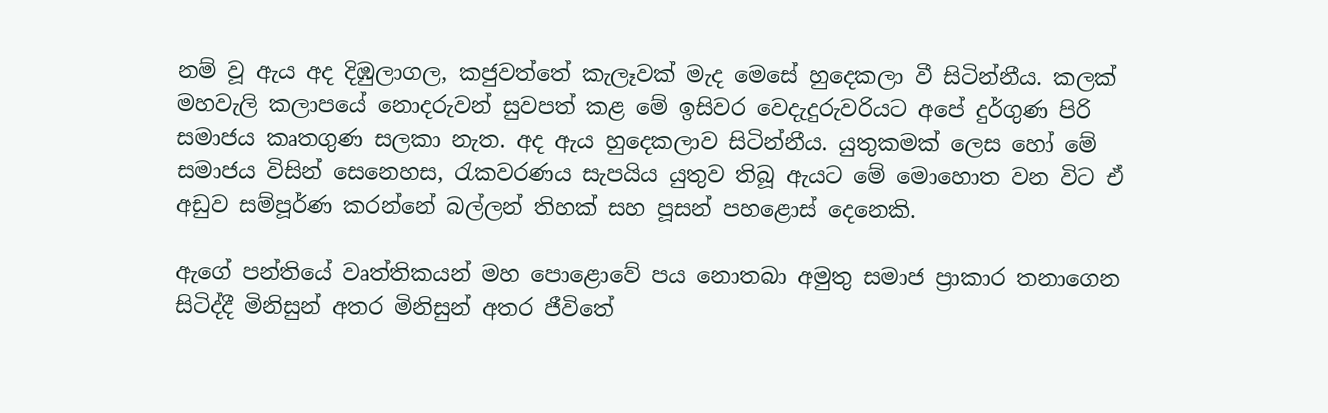නම් වූ ඇය අද දිඹුලාගල, කජුවත්තේ කැලෑවක්‌ මැද මෙසේ හුදෙකලා වී සිටින්නීය. කලක්‌ මහවැලි කලාපයේ නොදරුවන් සුවපත් කළ මේ ඉසිවර වෙදැදුරුවරියට අපේ දුර්ගුණ පිරි සමාජය කෘතගුණ සලකා නැත. අද ඇය හුදෙකලාව සිටින්නීය. යුතුකමක්‌ ලෙස හෝ මේ සමාජය විසින් සෙනෙහස, රැකවරණය සැපයිය යුතුව තිබූ ඇයට මේ මොහොත වන විට ඒ අඩුව සම්පූර්ණ කරන්නේ බල්ලන් තිහක්‌ සහ පූසන් පහළොස්‌ දෙනෙකි.

ඇගේ පන්තියේ වෘත්තිකයන් මහ පොළොවේ පය නොතබා අමුතු සමාජ ප්‍රාකාර තනාගෙන සිටිද්දී මිනිසුන් අතර මිනිසුන් අතර ජීවිතේ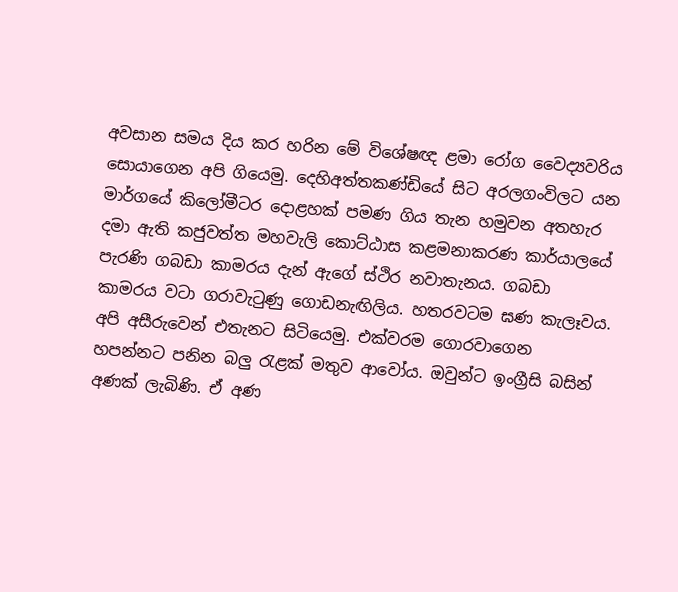අවසාන සමය දිය කර හරින මේ විශේෂඥ ළමා රෝග වෛද්‍යවරිය සොයාගෙන අපි ගියෙමු. දෙහිඅත්තකණ්‌ඩියේ සිට අරලගංවිලට යන මාර්ගයේ කිලෝමීටර දොළහක්‌ පමණ ගිය තැන හමුවන අතහැර දමා ඇති කජුවත්ත මහවැලි කොට්‌ඨාස කළමනාකරණ කාර්යාලයේ පැරණි ගබඩා කාමරය දැන් ඇගේ ස්‌ථිර නවාතැනය. ගබඩා කාමරය වටා ගරාවැටුණු ගොඩනැඟිලිය. හතරවටම ඝණ කැලෑවය. අපි අසීරුවෙන් එතැනට සිටියෙමු. එක්‌වරම ගොරවාගෙන හපන්නට පනින බලු රැළක්‌ මතුව ආවෝය. ඔවුන්ට ඉංග්‍රීසි බසින් අණක්‌ ලැබිණි. ඒ අණ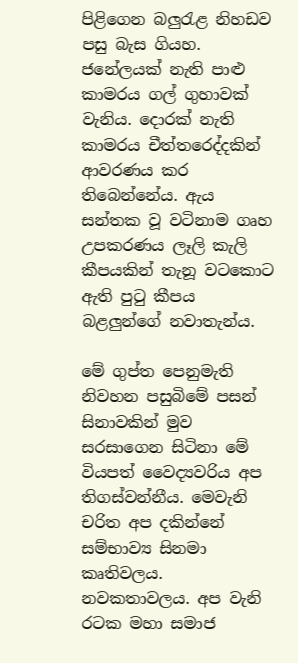පිළිගෙන බලුරැළ නිහඩව පසු බැස ගියහ. ජනේලයක්‌ නැති පාළු කාමරය ගල් ගුහාවක්‌ වැනිය. දොරක්‌ නැති කාමරය චීත්තරෙද්දකින් ආවරණය කර තිබෙන්නේය. ඇය සන්තක වූ වටිනාම ගෘහ උපකරණය ලෑලි කැලි කීපයකින් තැනූ වටකොට ඇති පුටු කීපය බළලුන්ගේ නවාතැන්ය.

මේ ගුප්ත පෙනුමැති නිවහන පසුබිමේ පසන් සිනාවකින් මුව සරසාගෙන සිටිනා මේ වියපත් වෛද්‍යවරිය අප තිගස්‌වන්නීය. මෙවැනි චරිත අප දකින්නේ සම්භාව්‍ය සිනමා කෘතිවලය. නවකතාවලය. අප වැනි රටක මහා සමාජ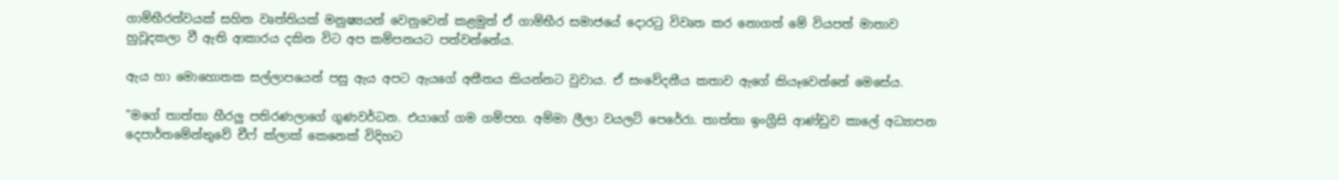ගාම්භීරත්වයක්‌ සහිත වෘත්තියක්‌ මනුෂ්‍යයන් වෙනුවෙන් කළමුත් ඒ ගාම්භීර සමාජයේ දොරටු විවෘත කර නොගත් මේ වියපත් මාතාව හුවූදකලා වී ඇති ආකාරය දකින විට අප කම්පනයට පත්වන්නේය.

ඇය හා මොහොතක සල්ලාපයෙන් පසු ඇය අපට ඇයගේ අතීතය කියන්නට වුවාය. ඒ සංවේදනීය කතාව ඇගේ කියෑවෙන්නේ මෙසේය.

"මගේ තාත්තා හීරලු පතිරණලාගේ ගුණවර්ධන. එයාගේ ගම ගම්පහ. අම්මා ලීලා වයලට්‌ පෙරේරා. තාත්තා ඉංග්‍රීසි ආණ්‌ඩුව කාලේ අධ්‍යාපන දෙපාර්තමේන්තුවේ චීෆ් ක්‌ලාක්‌ කෙනෙක්‌ විදිහට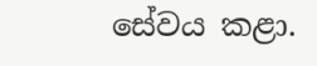සේවය කළා.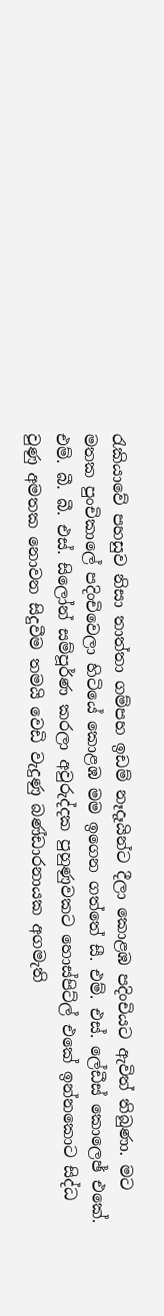රැකියාවේ පහසුව නිසා තාත්තා ගම්පහ ඉඩම් නෑදෑයින්ට දීලා කොළඹ පදිංචියට ඇවිත් තිබුණා. මට මතක පුංචිකාලේ පදිංචිවෙලා හිටියේ කොළඹ මම ඉගෙන ගත්තේ සී. එම්. එස්‌. ලේඩීස්‌ කොලෙඡ් එකේ. එම්. බී. බී. එස්‌. සිලෝන් සම්පූර්ණ කරලා අවුරුද්දක පුහුණුවකට හොස්‌පිට්‌ල් එකේ ඉන්නකොට සිද්ධ වුණු අමතක නොවන සිදුවීම තමයි වෙඩි වැදුණු බණ්‌ඩාරනායක අගමැති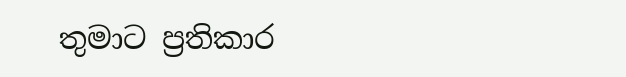තුමාට ප්‍රතිකාර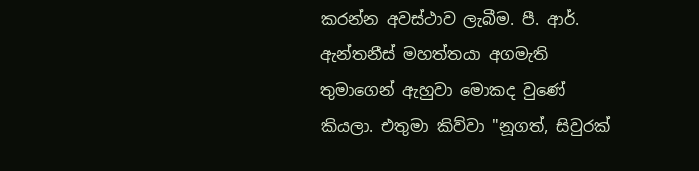කරන්න අවස්‌ථාව ලැබීම. පී. ආර්. ඇන්තනීස්‌ මහත්තයා අගමැති තුමාගෙන් ඇහුවා මොකද වුණේ කියලා. එතුමා කිව්වා "නූගත්, සිවුරක්‌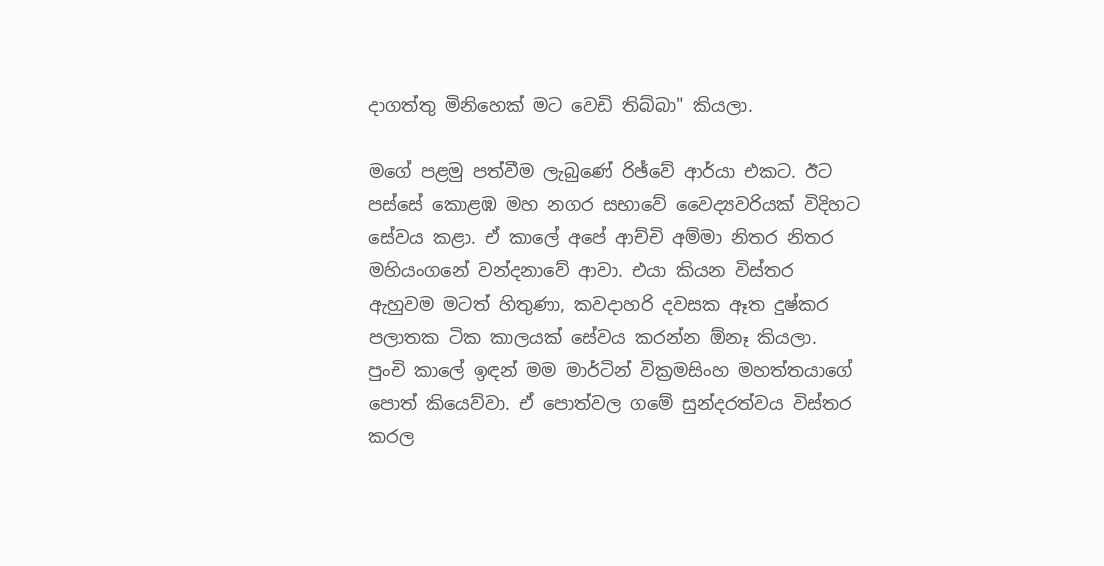දාගත්තු මිනිහෙක්‌ මට වෙඩි තිබ්බා" කියලා.

මගේ පළමු පත්වීම ලැබුණේ රිඡ්වේ ආර්යා එකට. ඊට පස්‌සේ කොළඹ මහ නගර සභාවේ වෛද්‍යවරියක්‌ විදිහට සේවය කළා. ඒ කාලේ අපේ ආච්චි අම්මා නිතර නිතර මහියංගනේ වන්දනාවේ ආවා. එයා කියන විස්‌තර ඇහුවම මටත් හිතුණා, කවදාහරි දවසක ඈත දුෂ්කර පලාතක ටික කාලයක්‌ සේවය කරන්න ඕනෑ කියලා. පුංචි කාලේ ඉඳන් මම මාර්ටින් වික්‍රමසිංහ මහත්තයාගේ පොත් කියෙව්වා. ඒ පොත්වල ගමේ සුන්දරත්වය විස්‌තර කරල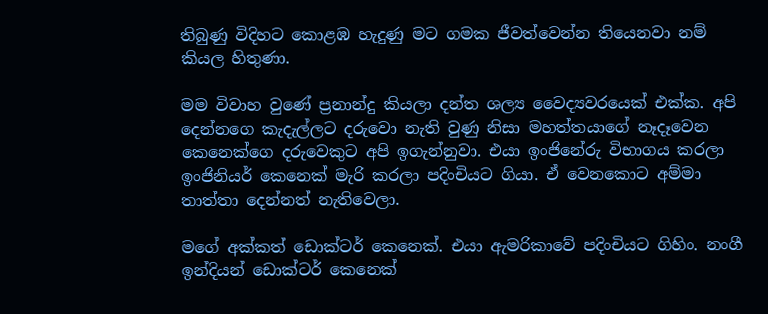තිබුණු විදිහට කොළඹ හැදුණු මට ගමක ජීවත්වෙන්න තියෙනවා නම් කියල හිතුණා.

මම විවාහ වුණේ ප්‍රනාන්දු කියලා දන්ත ශල්‍ය වෛද්‍යවරයෙක්‌ එක්‌ක. අපි දෙන්නගෙ කැදැල්ලට දරුවො නැති වුණු නිසා මහත්තයාගේ නෑදෑවෙන කෙනෙක්‌ගෙ දරුවෙකුට අපි ඉගැන්නුවා. එයා ඉංජිනේරු විභාගය කරලා ඉංජිනියර් කෙනෙක්‌ මැරි කරලා පදිංචියට ගියා. ඒ වෙනකොට අම්මා තාත්තා දෙන්නත් නැතිවෙලා.

මගේ අක්‌කත් ඩොක්‌ටර් කෙනෙක්‌. එයා ඇමරිකාවේ පදිංචියට ගිහිං. නංගී ඉන්දියන් ඩොක්‌ටර් කෙනෙක්‌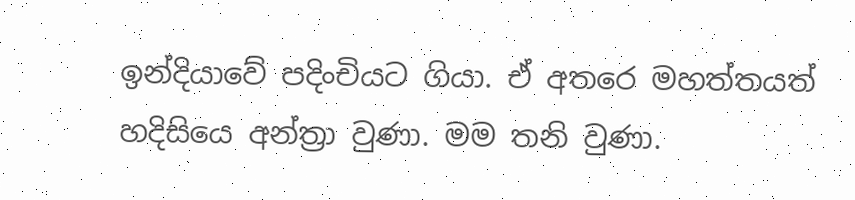ඉන්දියාවේ පදිංචියට ගියා. ඒ අතරෙ මහත්තයත් හදිසියෙ අන්ත්‍රා වුණා. මම තනි වුණා.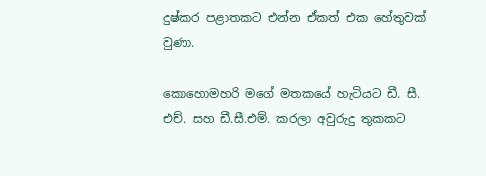දුෂ්කර පළාතකට එන්න ඒකත් එක හේතුවක්‌ වුණා.

කොහොමහරි මගේ මතකයේ හැටියට ඩී. සී. එච්. සහ ඩී.සී.එම්. කරලා අවුරුදු තුකකට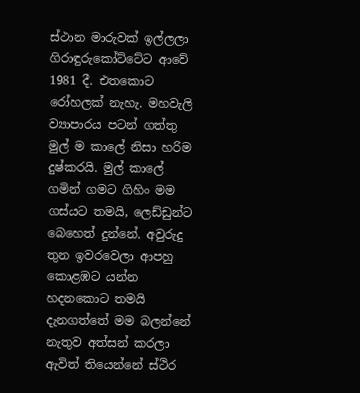ස්‌ථාන මාරුවක්‌ ඉල්ලලා ගිරාඳුරුකෝට්‌ටේට ආවේ 1981 දී. එතකොට රෝහලක්‌ නැහැ. මහවැලි ව්‍යාපාරය පටන් ගත්තු මුල් ම කාලේ නිසා හරිම දුෂ්කරයි. මුල් කාලේ ගමින් ගමට ගිහිං මම ගස්‌යට තමයි, ලෙඩ්ඩුන්ට බෙහෙත් දුන්නේ. අවුරුදු තුන ඉවරවෙලා ආපහු කොළඹට යන්න හදනකොට තමයි දැනගත්තේ මම බලන්නේ නැතුව අත්සන් කරලා ඇවිත් තියෙන්නේ ස්‌ථිර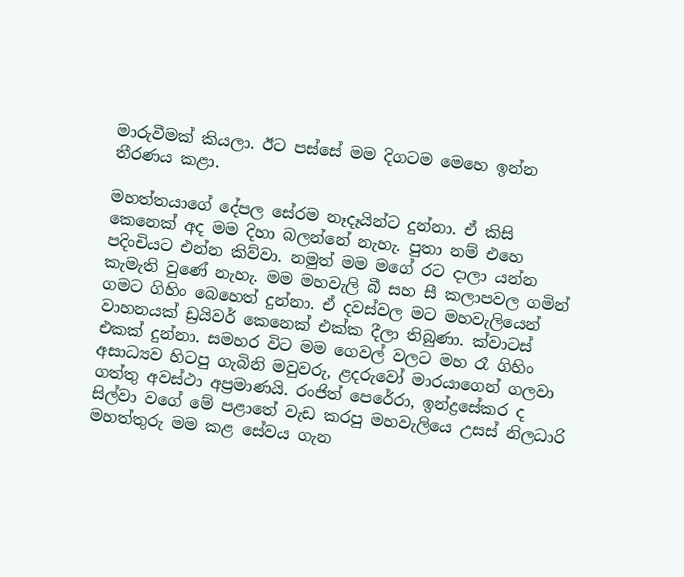මාරුවීමක්‌ කියලා. ඊට පස්‌සේ මම දිගටම මෙහෙ ඉන්න තීරණය කළා.

මහත්තයාගේ දේපල සේරම නෑදෑයින්ට දුන්නා. ඒ කිසි කෙනෙක්‌ අද මම දිහා බලන්නේ නැහැ. පුතා නම් එහෙ පදිංචියට එන්න කිව්වා. නමුත් මම මගේ රට දාලා යන්න කැමැති වුණේ නැහැ. මම මහවැලි බී සහ සී කලාපවල ගමින් ගමට ගිහිං බෙහෙත් දුන්නා. ඒ දවස්‌වල මට මහවැලියෙන් වාහනයක්‌ ඩ්‍රයිවර් කෙනෙක්‌ එක්‌ක දීලා තිබුණා. ක්‌වාටස්‌ එකක්‌ දුන්නා. සමහර විට මම ගෙවල් වලට මහ රෑ ගිහිං අසාධ්‍යව හිටපු ගැබිනි මවුවරු, ළදරුවෝ මාරයාගෙන් ගලවා ගත්තු අවස්‌ථා අප්‍රමාණයි. රංජිත් පෙරේරා, ඉන්ද්‍රසේකර ද සිල්වා වගේ මේ පළාතේ වැඩ කරපු මහවැලියෙ උසස්‌ නිලධාරි මහත්තුරු මම කළ සේවය ගැන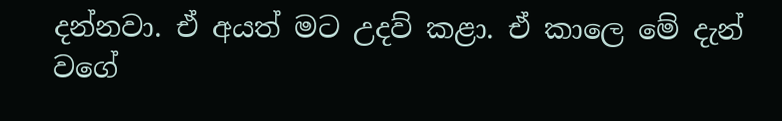දන්නවා. ඒ අයත් මට උදව් කළා. ඒ කාලෙ මේ දැන් වගේ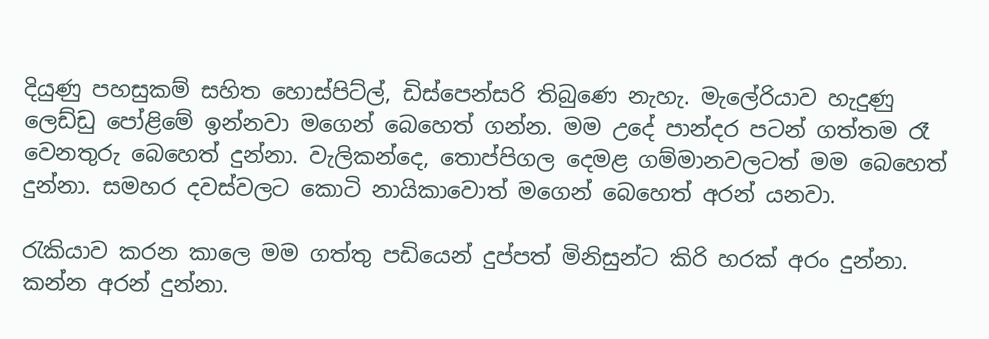දියුණු පහසුකම් සහිත හොස්‌පිට්‌ල්, ඩිස්‌පෙන්සරි තිබුණෙ නැහැ. මැලේරියාව හැදුණු ලෙඩ්ඩු පෝළිමේ ඉන්නවා මගෙන් බෙහෙත් ගන්න. මම උදේ පාන්දර පටන් ගත්තම රෑ වෙනතුරු බෙහෙත් දුන්නා. වැලිකන්දෙ, තොප්පිගල දෙමළ ගම්මානවලටත් මම බෙහෙත් දුන්නා. සමහර දවස්‌වලට කොටි නායිකාවොත් මගෙන් බෙහෙත් අරන් යනවා.

රැකියාව කරන කාලෙ මම ගත්තු පඩියෙන් දුප්පත් මිනිසුන්ට කිරි හරක්‌ අරං දුන්නා. කන්න අරන් දුන්නා.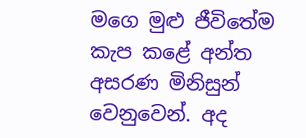මගෙ මුළු ජීවිතේම කැප කළේ අන්ත අසරණ මිනිසුන් වෙනුවෙන්. අද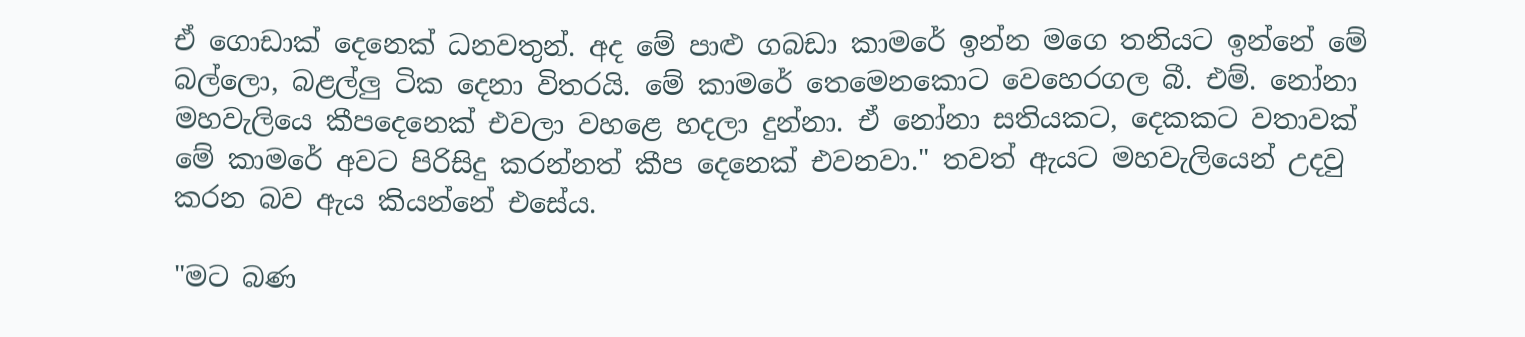ඒ ගොඩාක්‌ දෙනෙක්‌ ධනවතුන්. අද මේ පාළු ගබඩා කාමරේ ඉන්න මගෙ තනියට ඉන්නේ මේ බල්ලො, බළල්ලු ටික දෙනා විතරයි. මේ කාමරේ තෙමෙනකොට වෙහෙරගල බී. එම්. නෝනා මහවැලියෙ කීපදෙනෙක්‌ එවලා වහළෙ හදලා දුන්නා. ඒ නෝනා සතියකට, දෙකකට වතාවක්‌ මේ කාමරේ අවට පිරිසිදු කරන්නත් කීප දෙනෙක්‌ එවනවා." තවත් ඇයට මහවැලියෙන් උදවු කරන බව ඇය කියන්නේ එසේය.

"මට බණ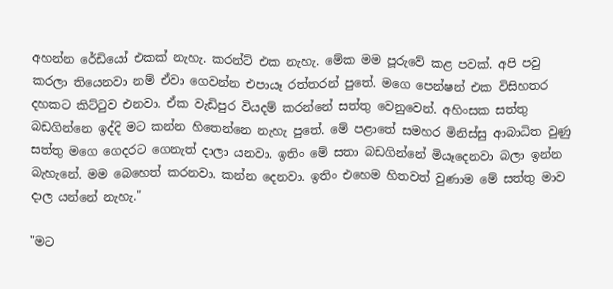අහන්න රේඩියෝ එකක්‌ නැහැ. කරන්ට්‌ එක නැහැ. මේක මම පූරුවේ කළ පවක්‌. අපි පවු කරලා තියෙනවා නම් ඒවා ගෙවන්න එපායෑ රත්තරන් පුතේ. මගෙ පෙන්ෂන් එක විසිහතර දහකට කිට්‌ටුව එනවා. ඒක වැඩිපුර වියදම් කරන්නේ සත්තු වෙනුවෙන්. අහිංසක සත්තු බඩගින්නෙ ඉද්දි මට කන්න හිතෙන්නෙ නැහැ පුතේ. මේ පළාතේ සමහර මිනිස්‌සු ආබාධිත වුණු සත්තු මගෙ ගෙදරට ගෙනැත් දාලා යනවා. ඉතිං මේ සතා බඩගින්නේ මියෑදෙනවා බලා ඉන්න බැහැනේ. මම බෙහෙත් කරනවා. කන්න දෙනවා. ඉතිං එහෙම හිතවත් වුණාම මේ සත්තු මාව දාල යන්නේ නැහැ."

"මට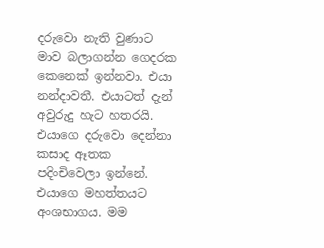දරුවො නැති වුණාට මාව බලාගන්න ගෙදරක කෙනෙක්‌ ඉන්නවා. එයා නන්දාවතී. එයාටත් දැන් අවුරුදු හැට හතරයි. එයාගෙ දරුවො දෙන්නා කසාද ඈතක පදිංචිවෙලා ඉන්නේ. එයාගෙ මහත්තයට අංශභාගය. මම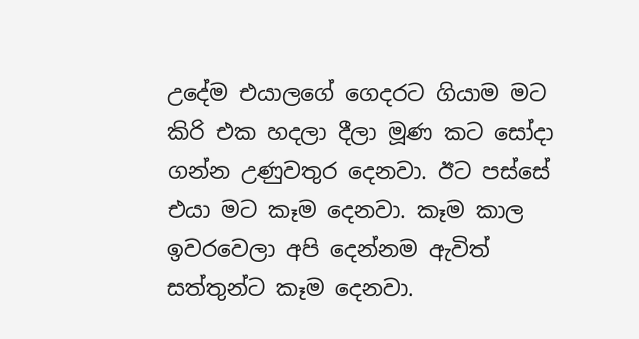උදේම එයාලගේ ගෙදරට ගියාම මට කිරි එක හදලා දීලා මූණ කට සෝදා ගන්න උණුවතුර දෙනවා. ඊට පස්‌සේ එයා මට කෑම දෙනවා. කෑම කාල ඉවරවෙලා අපි දෙන්නම ඇවිත් සත්තුන්ට කෑම දෙනවා.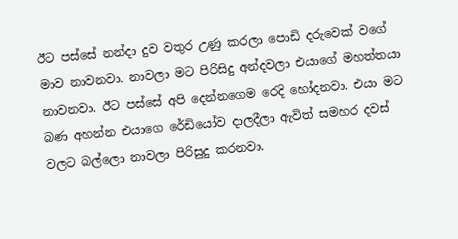ඊට පස්‌සේ නන්දා දුව වතුර උණු කරලා පොඩි දරුවෙක්‌ වගේ මාව නාවනවා. නාවලා මට පිරිසිදු අන්දවලා එයාගේ මහත්තයා නාවනවා. ඊට පස්‌සේ අපි දෙන්නගෙම රෙදි හෝදනවා. එයා මට බණ අහන්න එයාගෙ රේඩියෝව දාලදීලා ඇවිත් සමහර දවස්‌ වලට බල්ලො නාවලා පිරිසුදු කරනවා.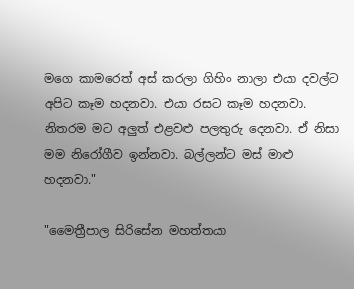මගෙ කාමරෙත් අස්‌ කරලා ගිහිං නාලා එයා දවල්ට අපිට කෑම හදනවා. එයා රසට කෑම හදනවා. නිතරම මට අලුත් එළවළු පලතුරු දෙනවා. ඒ නිසා මම නිරෝගීව ඉන්නවා. බල්ලන්ට මස්‌ මාළු හදනවා."

"මෛත්‍රීපාල සිරිසේන මහත්තයා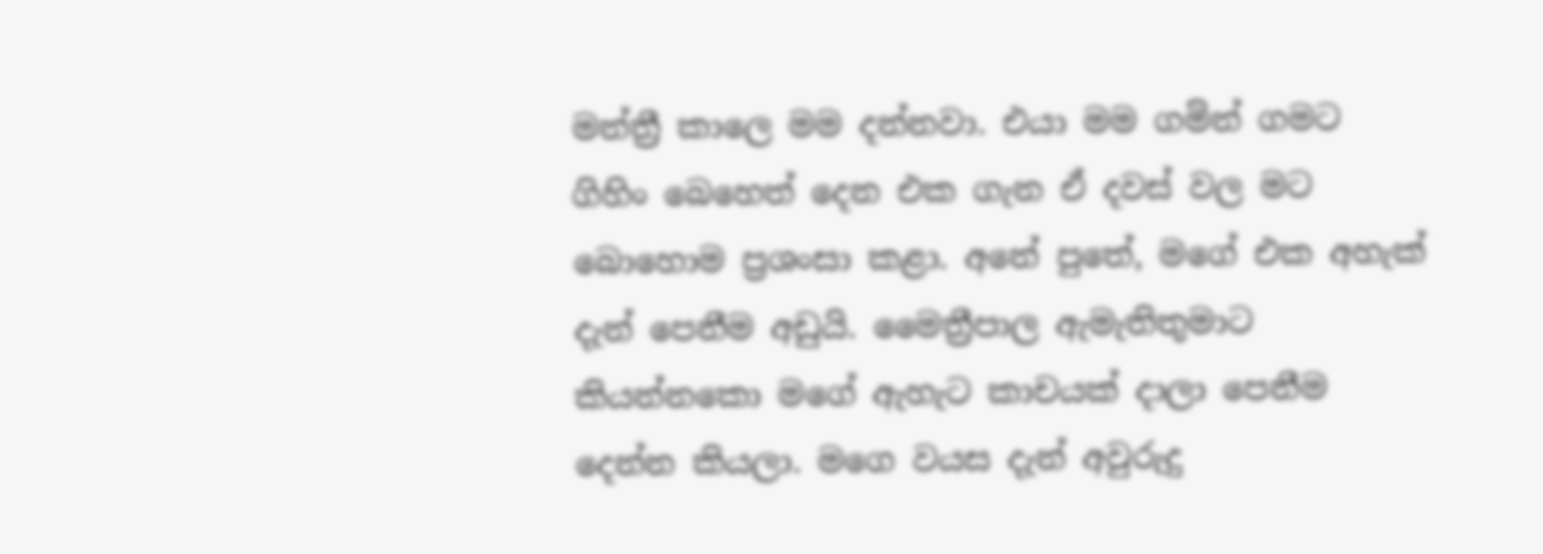මන්ත්‍රී කාලෙ මම දන්නවා. එයා මම ගමින් ගමට ගිහිං බෙහෙත් දෙන එක ගැන ඒ දවස්‌ වල මට බොහොම ප්‍රශංසා කළා. අනේ පුතේ, මගේ එක අහැක්‌ දැන් පෙනීම අඩුයි. මෛත්‍රීපාල ඇමැතිතුමාට කියන්නකො මගේ ඇහැට කාචයක්‌ දාලා පෙනීම දෙන්න කියලා. මගෙ වයස දැන් අවුරුදු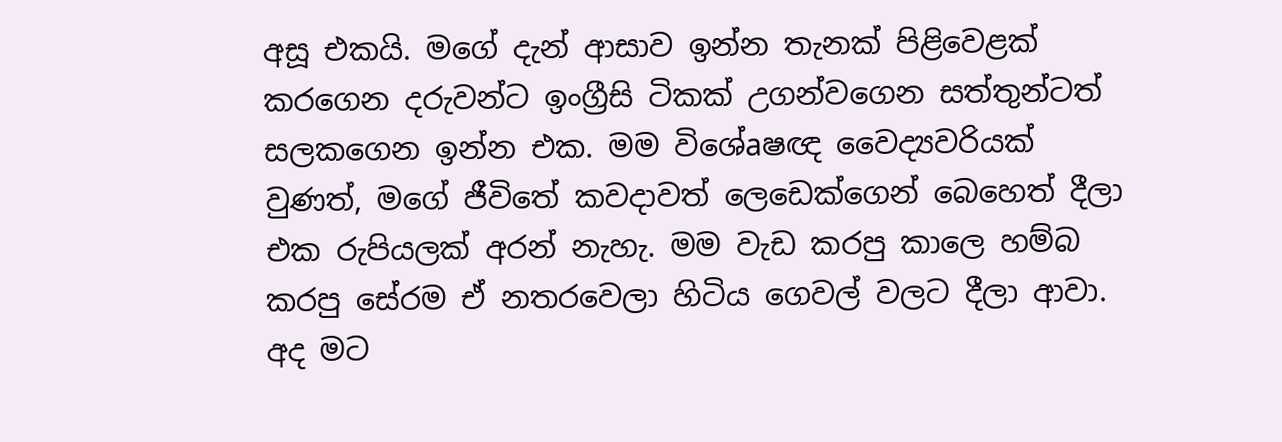අසූ එකයි. මගේ දැන් ආසාව ඉන්න තැනක්‌ පිළිවෙළක්‌ කරගෙන දරුවන්ට ඉංග්‍රීසි ටිකක්‌ උගන්වගෙන සත්තුන්ටත් සලකගෙන ඉන්න එක. මම විශේaෂඥ වෛද්‍යවරියක්‌ වුණත්, මගේ ජීවිතේ කවදාවත් ලෙඩෙක්‌ගෙන් බෙහෙත් දීලා එක රුපියලක්‌ අරන් නැහැ. මම වැඩ කරපු කාලෙ හම්බ කරපු සේරම ඒ නතරවෙලා හිටිය ගෙවල් වලට දීලා ආවා. අද මට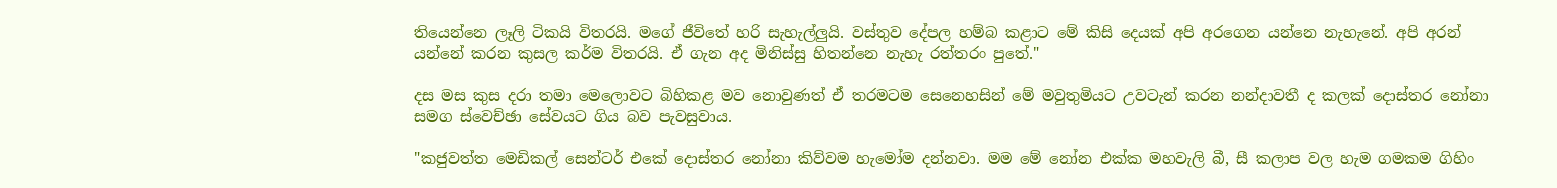තියෙන්නෙ ලෑලි ටිකයි විතරයි. මගේ ජීවිතේ හරි සැහැල්ලුයි. වස්‌තුව දේපල හම්බ කළාට මේ කිසි දෙයක්‌ අපි අරගෙන යන්නෙ නැහැනේ. අපි අරන් යන්නේ කරන කුසල කර්ම විතරයි. ඒ ගැන අද මිනිස්‌සු හිතන්නෙ නැහැ රත්තරං පුතේ."

දස මස කුස දරා තමා මෙලොවට බිහිකළ මව නොවුණත් ඒ තරමටම සෙනෙහසින් මේ මවුතුමියට උවටැන් කරන නන්දාවතී ද කලක්‌ දොස්‌තර නෝනා සමග ස්‌වෙච්ඡා සේවයට ගිය බව පැවසුවාය.

"කජුවත්ත මෙඩිකල් සෙන්ටර් එකේ දොස්‌තර නෝනා කිව්වම හැමෝම දන්නවා. මම මේ නෝන එක්‌ක මහවැලි බී, සී කලාප වල හැම ගමකම ගිහිං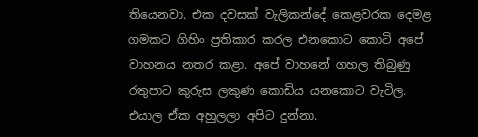තියෙනවා. එක දවසක්‌ වැලිකන්දේ කෙළවරක දෙමළ ගමකට ගිහිං ප්‍රතිකාර කරල එනකොට කොටි අපේ වාහනය නතර කළා. අපේ වාහනේ ගහල තිබුණු රතුපාට කුරුස ලකුණ කොඩිය යනකොට වැටිල. එයාල ඒක අහුලලා අපිට දුන්නා.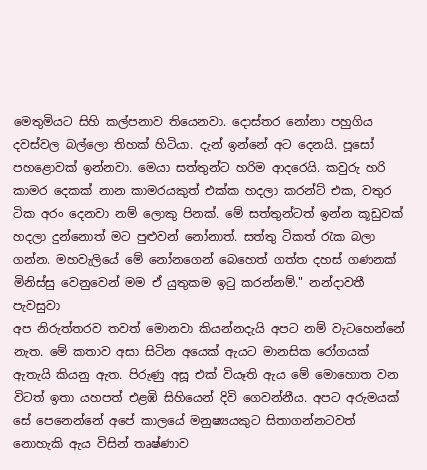මෙතුමියට සිහි කල්පනාව තියෙනවා. දොස්‌තර නෝනා පහුගිය දවස්‌වල බල්ලො තිහක්‌ හිටියා. දැන් ඉන්නේ අට දෙනයි. පූසෝ පහළොවක්‌ ඉන්නවා. මෙයා සත්තුන්ට හරිම ආදරෙයි. කවුරු හරි කාමර දෙකක්‌ නාන කාමරයකුත් එක්‌ක හදලා කරන්ට්‌ එක, වතුර ටික අරං දෙනවා නම් ලොකු පිනක්‌. මේ සත්තුන්ටත් ඉන්න කූඩුවක්‌ හදලා දුන්නොත් මට පුළුවන් නෝනාත්. සත්තු ටිකත් රැක බලා ගන්න. මහවැලියේ මේ නෝනගෙන් බෙහෙත් ගත්ත දහස්‌ ගණනක්‌ මිනිස්‌සු වෙනුවෙන් මම ඒ යුතුකම ඉටු කරන්නම්." නන්දාවතී පැවසුවා
අප නිරුත්තරව තවත් මොනවා කියන්නදැයි අපට නම් වැටහෙන්නේ නැත. මේ කතාව අසා සිටින අයෙක්‌ ඇයට මානසික රෝගයක්‌ ඇතැයි කියනු ඇත. පිරුණු අසූ එක්‌ වියෑති ඇය මේ මොහොත වන විටත් ඉතා යහපත් එළඹි සිහියෙන් දිවි ගෙවන්නීය. අපට අරුමයක්‌ සේ පෙනෙන්නේ අපේ කාලයේ මනුෂ්‍යයකුට සිතාගන්නටවත් නොහැකි ඇය විසින් තෘෂ්ණාව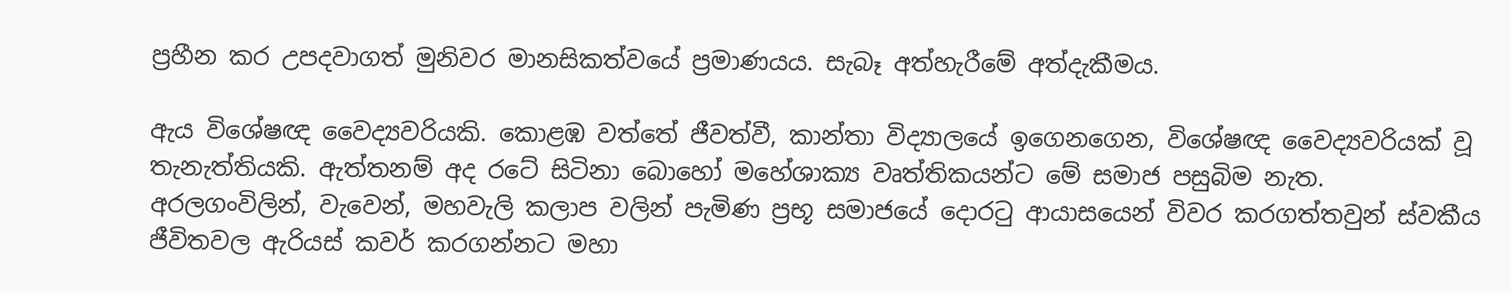ප්‍රහීන කර උපදවාගත් මුනිවර මානසිකත්වයේ ප්‍රමාණයය. සැබෑ අත්හැරීමේ අත්දැකීමය.

ඇය විශේෂඥ වෛද්‍යවරියකි. කොළඹ වත්තේ ජීවත්වී, කාන්තා විද්‍යාලයේ ඉගෙනගෙන, විශේෂඥ වෛද්‍යවරියක්‌ වූ තැනැත්තියකි. ඇත්තනම් අද රටේ සිටිනා බොහෝ මහේශාක්‍ය වෘත්තිකයන්ට මේ සමාජ පසුබිම නැත. අරලගංවිලින්, වැවෙන්, මහවැලි කලාප වලින් පැමිණ ප්‍රභූ සමාජයේ දොරටු ආයාසයෙන් විවර කරගත්තවුන් ස්‌වකීය ජීවිතවල ඇරියස්‌ කවර් කරගන්නට මහා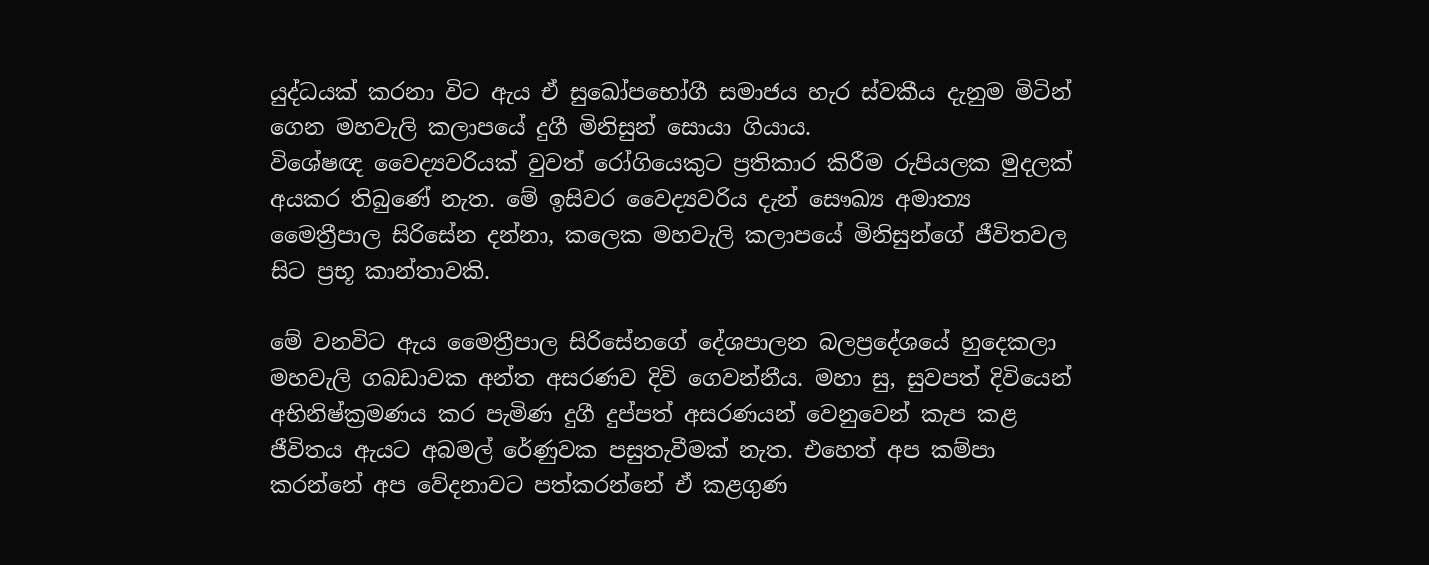යුද්ධයක්‌ කරනා විට ඇය ඒ සුඛෝපභෝගී සමාජය හැර ස්‌වකීය දැනුම මිටින් ගෙන මහවැලි කලාපයේ දුගී මිනිසුන් සොයා ගියාය.
විශේෂඥ වෛද්‍යවරියක්‌ වුවත් රෝගියෙකුට ප්‍රතිකාර කිරීම රුපියලක මුදලක්‌ අයකර තිබුණේ නැත. මේ ඉසිවර වෛද්‍යවරිය දැන් සෞඛ්‍ය අමාත්‍ය මෛත්‍රීපාල සිරිසේන දන්නා, කලෙක මහවැලි කලාපයේ මිනිසුන්ගේ ජීවිතවල සිට ප්‍රභූ කාන්තාවකි.

මේ වනවිට ඇය මෛත්‍රීපාල සිරිසේනගේ දේශපාලන බලප්‍රදේශයේ හුදෙකලා මහවැලි ගබඩාවක අන්ත අසරණව දිවි ගෙවන්නීය. මහා සු‚ සුවපත් දිවියෙන් අභිනිෂ්ක්‍රමණය කර පැමිණ දුගී දුප්පත් අසරණයන් වෙනුවෙන් කැප කළ ජීවිතය ඇයට අබමල් රේණුවක පසුතැවීමක්‌ නැත. එහෙත් අප කම්පා කරන්නේ අප වේදනාවට පත්කරන්නේ ඒ කළගුණ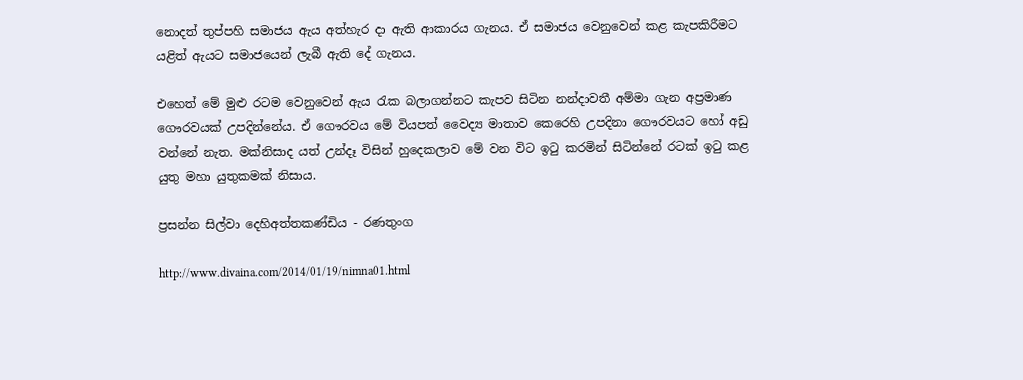නොදත් තුප්පහි සමාජය ඇය අත්හැර දා ඇති ආකාරය ගැනය. ඒ සමාජය වෙනුවෙන් කළ කැපකිරීමට යළිත් ඇයට සමාජයෙන් ලැබී ඇති දේ ගැනය.

එහෙත් මේ මුළු රටම වෙනුවෙන් ඇය රැක බලාගන්නට කැපව සිටින නන්දාවතී අම්මා ගැන අප්‍රමාණ ගෞරවයක්‌ උපදින්නේය. ඒ ගෞරවය මේ වියපත් වෛද්‍ය මාතාව කෙරෙහි උපදිනා ගෞරවයට හෝ අඩු වන්නේ නැත. මක්‌නිසාද යත් උන්දෑ විසින් හුදෙකලාව මේ වන විට ඉටු කරමින් සිටින්නේ රටක්‌ ඉටු කළ යුතු මහා යුතුකමක්‌ නිසාය.

ප්‍රසන්න සිල්වා දෙහිඅත්තකණ්‌ඩිය - රණතුංග

http://www.divaina.com/2014/01/19/nimna01.html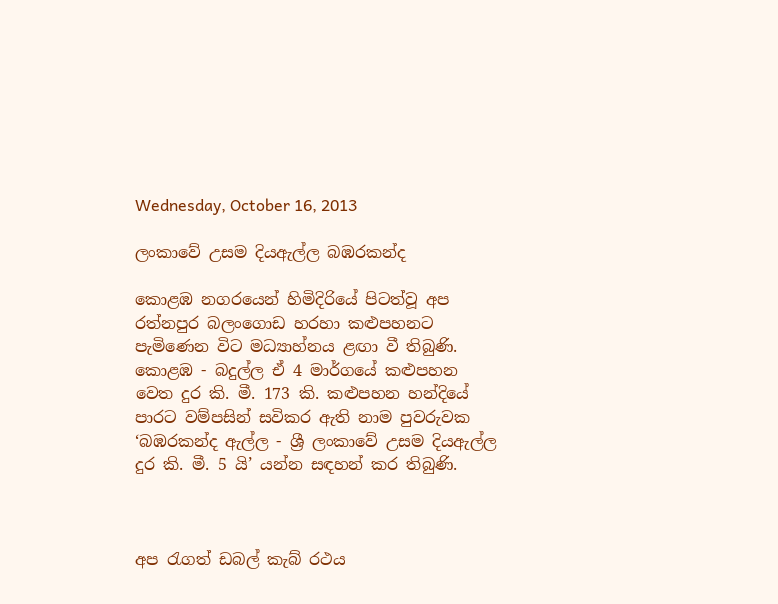Wednesday, October 16, 2013

ලංකාවේ උසම දියඇල්ල බඹරකන්ද

කොළඹ නගරයෙන් හිමිදිරියේ පිටත්වූ අප රත්නපුර බලංගොඩ හරහා කළුපහනට පැමිණෙන විට මධ්‍යාහ්නය ළඟා වී තිබුණි. කොළඹ - බදුල්ල ඒ 4 මාර්ගයේ කළුපහන වෙත දුර කි. මී. 173 කි. කළුපහන හන්දියේ පාරට වම්පසින් සවිකර ඇති නාම පුවරුවක ‘බඹරකන්ද ඇල්ල - ශ්‍රී ලංකාවේ උසම දියඇල්ල දුර කි. මී. 5 යි’ යන්න සඳහන් කර තිබුණි.



අප රැගත් ඩබල් කැබ් රථය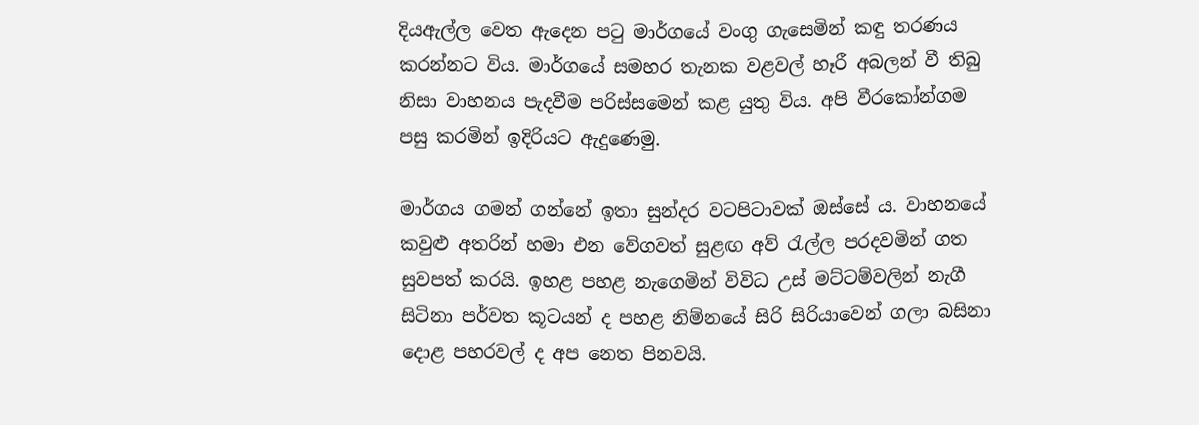දියඇල්ල වෙත ඇදෙන පටු මාර්ගයේ වංගු ගැසෙමින් කඳු තරණය කරන්නට විය. මාර්ගයේ සමහර තැනක වළවල් හෑරී අබලන් වී තිබු නිසා වාහනය පැදවීම පරිස්සමෙන් කළ යුතු විය. අපි වීරකෝන්ගම පසු කරමින් ඉදිරියට ඇදුණෙමු.

මාර්ගය ගමන් ගන්නේ ඉතා සුන්දර වටපිටාවක් ඔස්සේ ය. වාහනයේ කවුළු අතරින් හමා එන වේගවත් සුළඟ අව් රැල්ල පරදවමින් ගත සුවපත් කරයි. ඉහළ පහළ නැගෙමින් විවිධ උස් මට්ටම්වලින් නැගී සිටිනා පර්වත කූටයන් ද පහළ නිම්නයේ සිරි සිරියාවෙන් ගලා බසිනා දොළ පහරවල් ද අප නෙත පිනවයි.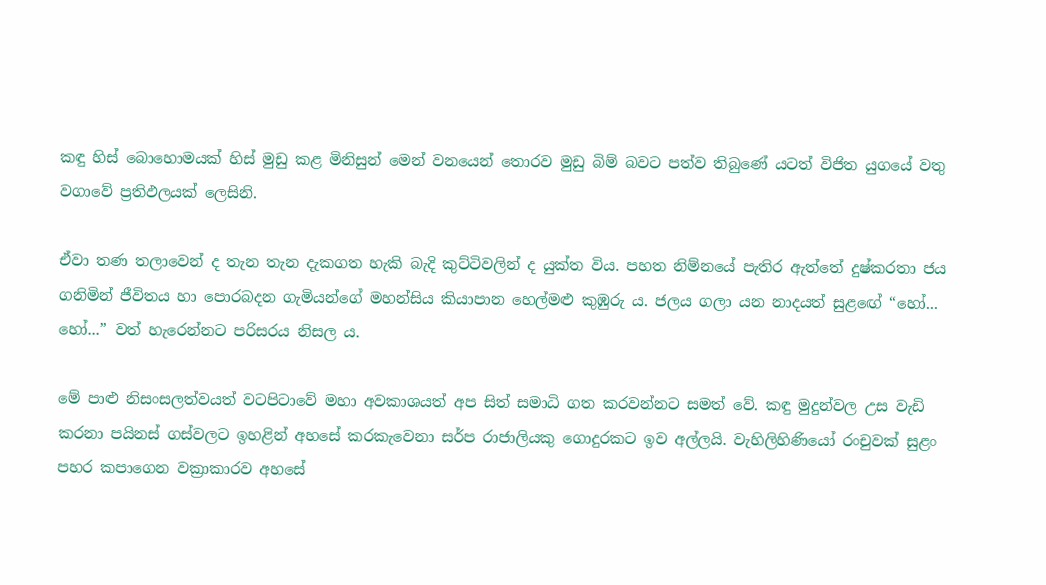කඳු හිස් බොහොමයක් හිස් මුඩු කළ මිනිසුන් මෙන් වනයෙන් තොරව මුඩු බිම් බවට පත්ව තිබුණේ යටත් විජිත යුගයේ වතු වගාවේ ප්‍රතිඵලයක් ලෙසිනි.

ඒවා තණ තලාවෙන් ද තැන තැන දැකගත හැකි බැදි කුට්ටිවලින් ද යුක්ත විය. පහත නිම්නයේ පැතිර ඇත්තේ දුෂ්කරතා ජය ගනිමින් ජීවිතය හා පොරබදන ගැමියන්ගේ මහන්සිය කියාපාන හෙල්මළු කුඹුරු ය. ජලය ගලා යන නාදයත් සුළඟේ “හෝ... හෝ...” වත් හැරෙන්නට පරිසරය නිසල ය.

මේ පාළු නිසංසලත්වයත් වටපිටාවේ මහා අවකාශයත් අප සිත් සමාධි ගත කරවන්නට සමත් වේ. කඳු මුදුන්වල උස වැඩි කරනා පයිනස් ගස්වලට ඉහළින් අහසේ කරකැවෙනා සර්ප රාජාලියකු ගොදුරකට ඉව අල්ලයි. වැහිලිහිණියෝ රංචුවක් සුළං පහර කපාගෙන වක්‍රාකාරව අහසේ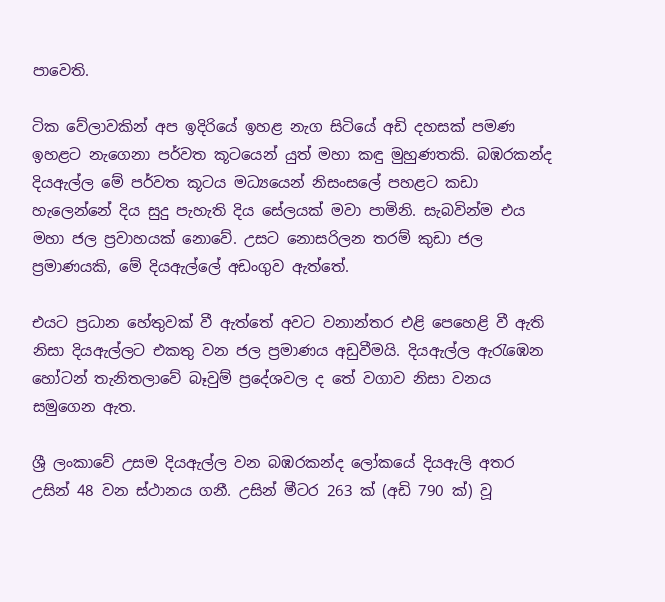පාවෙති.

ටික වේලාවකින් අප ඉදිරියේ ඉහළ නැග සිටියේ අඩි දහසක් පමණ ඉහළට නැගෙනා පර්වත කූටයෙන් යුත් මහා කඳු මුහුණතකි. බඹරකන්ද දියඇල්ල මේ පර්වත කූටය මධ්‍යයෙන් නිසංසලේ පහළට කඩා හැලෙන්නේ දිය සුදු පැහැති දිය සේලයක් මවා පාමිනි. සැබවින්ම එය මහා ජල ප්‍රවාහයක් නොවේ. උසට නොසරිලන තරම් කුඩා ජල ප්‍රමාණයකි, මේ දියඇල්ලේ අඩංගුව ඇත්තේ.

එයට ප්‍රධාන හේතුවක් වී ඇත්තේ අවට වනාන්තර එළි පෙහෙළි වී ඇති නිසා දියඇල්ලට එකතු වන ජල ප්‍රමාණය අඩුවීමයි. දියඇල්ල ඇරැඹෙන හෝටන් තැනිතලාවේ බෑවුම් ප්‍රදේශවල ද තේ වගාව නිසා වනය සමුගෙන ඇත.

ශ්‍රී ලංකාවේ උසම දියඇල්ල වන බඹරකන්ද ලෝකයේ දියඇලි අතර උසින් 48 වන ස්ථානය ගනී. උසින් මීටර 263 ක් (අඩි 790 ක්) වූ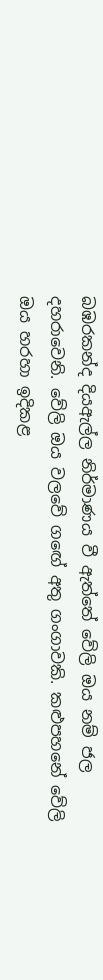බඹරකන්ද දියඇල්ල නිර්මාණය වී ඇත්තේ වේලි ඔය නම් ජල දහරාවෙනි. වේලි ඔය වලවේ ගඟේ අතු ගංගාවකි. කළුපහනේ වේලි ඔය හරහා ඉදිකළ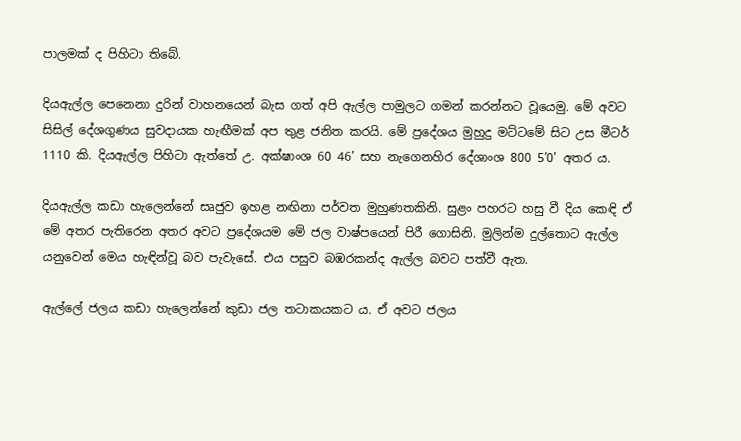පාලමක් ද පිහිටා තිබේ.

දියඇල්ල පෙනෙනා දුරින් වාහනයෙන් බැස ගත් අපි ඇල්ල පාමුලට ගමන් කරන්නට වූයෙමු. මේ අවට සිසිල් දේශගුණය සුවදායක හැඟීමක් අප තුළ ජනිත කරයි. මේ ප්‍රදේශය මුහුදු මට්ටමේ සිට උස මීටර් 1110 කි. දියඇල්ල පිහිටා ඇත්තේ උ. අක්ෂාංශ 60 46’ සහ නැගෙනහිර දේශාංශ 800 5’0’ අතර ය.

දියඇල්ල කඩා හැලෙන්නේ සෘජුව ඉහළ නඟිනා පර්වත මුහුණතකිනි. සුළං පහරට හසු වී දිය කෙඳි ඒ මේ අතර පැතිරෙන අතර අවට ප්‍රදේශයම මේ ජල වාෂ්පයෙන් පිරී ගොසිනි. මුලින්ම දුල්තොට ඇල්ල යනුවෙන් මෙය හැඳින්වූ බව පැවැසේ. එය පසුව බඹරකන්ද ඇල්ල බවට පත්වී ඇත.

ඇල්ලේ ජලය කඩා හැලෙන්නේ කුඩා ජල තටාකයකට ය. ඒ අවට ජලය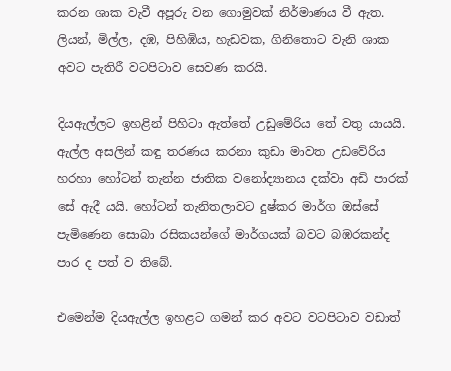කරන ශාක වැවී අපූරු වන ගොමුවක් නිර්මාණය වී ඇත. ලියන්, මිල්ල, දඹ, පිහිඹිය, හැඩවක, ගිනිතොට වැනි ශාක අවට පැතිරී වටපිටාව සෙවණ කරයි.

දියඇල්ලට ඉහළින් පිහිටා ඇත්තේ උඩුමේරිය තේ වතු යායයි. ඇල්ල අසලින් කඳු තරණය කරනා කුඩා මාවත උඩවේරිය හරහා හෝටන් තැන්න ජාතික වනෝද්‍යානය දක්වා අඩි පාරක් සේ ඇදී යයි. හෝටන් තැනිතලාවට දුෂ්කර මාර්ග ඔස්සේ පැමිණෙන සොබා රසිකයන්ගේ මාර්ගයක් බවට බඹරකන්ද පාර ද පත් ව තිබේ.

එමෙන්ම දියඇල්ල ඉහළට ගමන් කර අවට වටපිටාව වඩාත්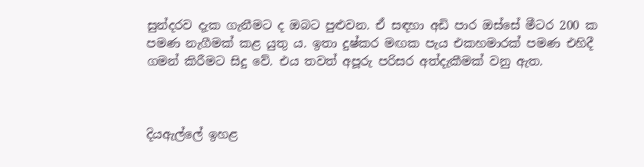සුන්දරව දැක ගැනීමට ද ඔබට පුළුවන. ඒ සඳහා අඩි පාර ඔස්සේ මීටර 200 ක පමණ නැගීමක් කළ යුතු ය. ඉතා දුෂ්කර මඟක පැය එකහමාරක් පමණ එහිදී ගමන් කිරීමට සිදු වේ. එය තවත් අපූරු පරිසර අත්දැකීමක් වනු ඇත.



දියඇල්ලේ ඉහළ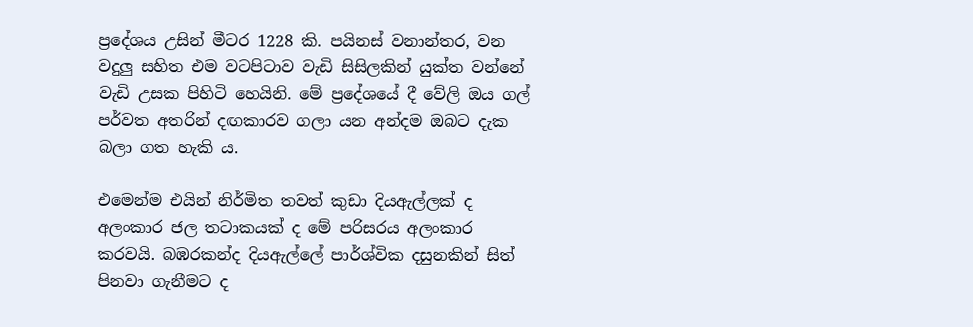ප්‍රදේශය උසින් මීටර 1228 කි. පයිනස් වනාන්තර, වන වදුලු සහිත එම වටපිටාව වැඩි සිසිලකින් යුක්ත වන්නේ වැඩි උසක පිහිටි හෙයිනි. මේ ප්‍රදේශයේ දී වේලි ඔය ගල් පර්වත අතරින් දඟකාරව ගලා යන අන්දම ඔබට දැක බලා ගත හැකි ය.

එමෙන්ම එයින් නිර්මිත තවත් කුඩා දියඇල්ලක් ද අලංකාර ජල තටාකයක් ද මේ පරිසරය අලංකාර කරවයි. බඹරකන්ද දියඇල්ලේ පාර්ශ්වික දසුනකින් සිත් පිනවා ගැනීමට ද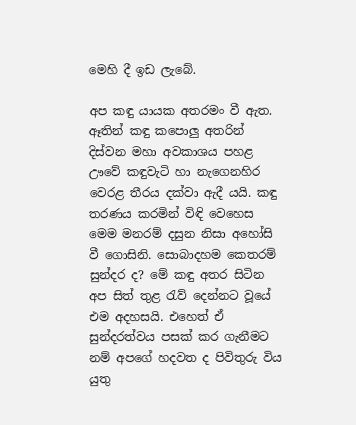මෙහි දී ඉඩ ලැබේ.

අප කඳු යායක අතරමං වී ඇත. ඈතින් කඳු කපොලු අතරින් දිස්වන මහා අවකාශය පහළ ඌවේ කඳුවැටි හා නැගෙනහිර වෙරළ තීරය දක්වා ඇදී යයි. කඳු තරණය කරමින් විඳි වෙහෙස මෙම මනරම් දසුන නිසා අහෝසි වී ගොසිනි. සොබාදහම කෙතරම් සුන්දර ද? මේ කඳු අතර සිටින අප සිත් තුළ රැව් දෙන්නට වූයේ එම අදහසයි. එහෙත් ඒ සුන්දරත්වය පසක් කර ගැනීමට නම් අපගේ හදවත ද පිවිතුරු විය යුතු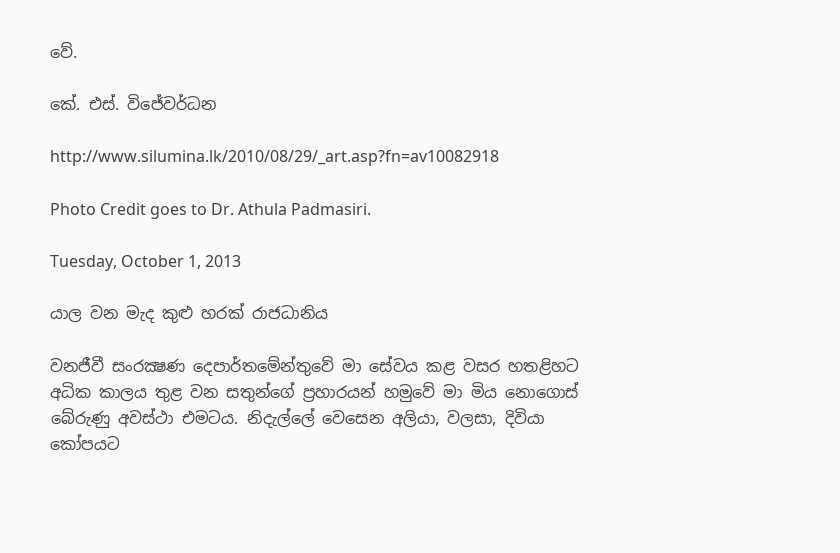වේ.

කේ. එස්. විජේවර්ධන

http://www.silumina.lk/2010/08/29/_art.asp?fn=av10082918

Photo Credit goes to Dr. Athula Padmasiri.

Tuesday, October 1, 2013

යාල වන මැද කුළු හරක් රාජධානිය

වනජීවී සංරක්‍ෂණ දෙපාර්තමේන්තුවේ මා සේවය කළ වසර හතළිහට අධික කාලය තුළ වන සතුන්ගේ ප්‍රහාරයන් හමුවේ මා මිය නොගොස් බේරුණු අවස්ථා එමටය. නිදැල්ලේ වෙසෙන අලියා, වලසා, දිවියා කෝපයට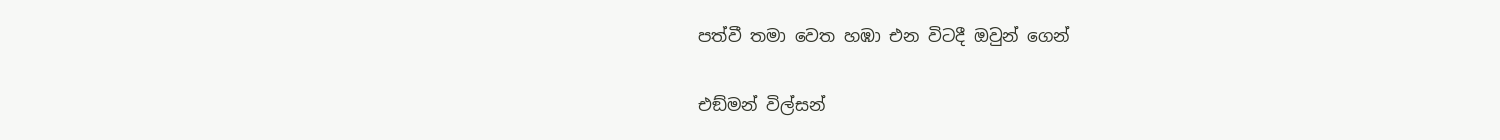පත්වී තමා වෙත හඹා එන විටදී ඔවුන් ගෙන්

එඞ්මන් විල්සන්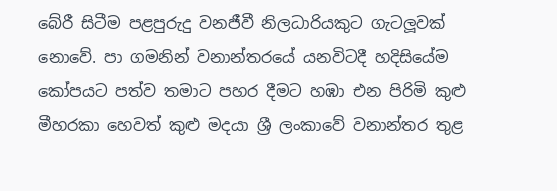බේරී සිටීම පළපුරුදු වනජීවී නිලධාරියකුට ගැටලූවක් නොවේ. පා ගමනින් වනාන්තරයේ යනවිටදී හදිසියේම කෝපයට පත්ව තමාට පහර දීමට හඹා එන පිරිමි කුළු මීහරකා හෙවත් කුළු මදයා ශ්‍රී ලංකාවේ වනාන්තර තුළ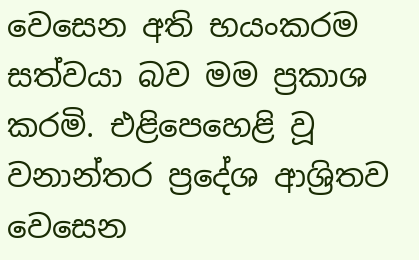වෙසෙන අති භයංකරම සත්වයා බව මම ප්‍රකාශ කරමි. එළිපෙහෙළි වූ වනාන්තර ප්‍රදේශ ආශ්‍රිතව වෙසෙන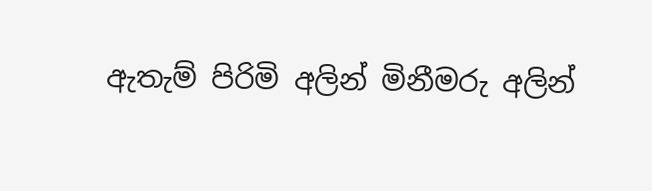ඇතැම් පිරිමි අලින් මිනීමරු අලින්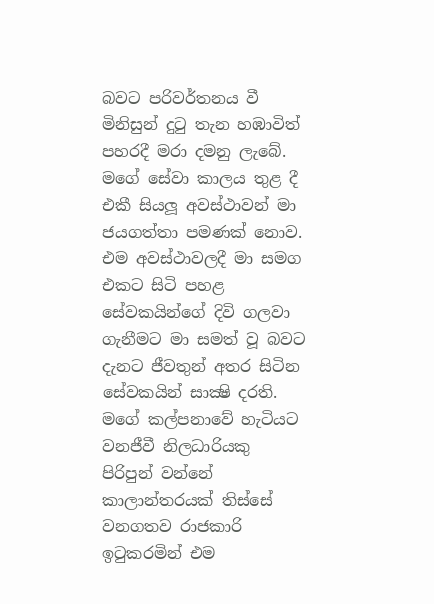බවට පරිවර්තනය වී මිනිසුන් දුටු තැන හඹාවිත් පහරදී මරා දමනු ලැබේ.
මගේ සේවා කාලය තුළ දී එකී සියලූ අවස්ථාවන් මා ජයගත්තා පමණක් නොව. එම අවස්ථාවලදී මා සමග එකට සිටි පහළ සේවකයින්ගේ දිවි ගලවා ගැනීමට මා සමත් වූ බවට දැනට ජීවතුන් අතර සිටින සේවකයින් සාක්‍ෂි දරති. මගේ කල්පනාවේ හැටියට වනජීවී නිලධාරියකු පිරිපුන් වන්නේ කාලාන්තරයක් තිස්සේ වනගතව රාජකාරි ඉටුකරමින් එම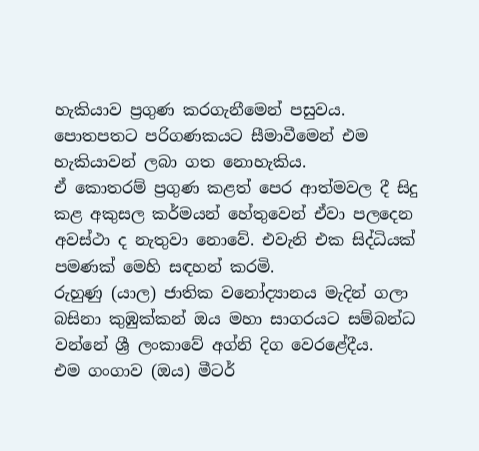හැකියාව ප්‍රගුණ කරගැනීමෙන් පසුවය. පොතපතට පරිගණකයට සීමාවීමෙන් එම හැකියාවන් ලබා ගත නොහැකිය.
ඒ කොතරම් ප්‍රගුණ කළත් පෙර ආත්මවල දී සිදු කළ අකුසල කර්මයන් හේතුවෙන් ඒවා පලදෙන අවස්ථා ද නැතුවා නොවේ. එවැනි එක සිද්ධියක් පමණක් මෙහි සඳහන් කරමි.
රුහුණු (යාල) ජාතික වනෝද්‍යානය මැදින් ගලා බසිනා කුඹුක්කන් ඔය මහා සාගරයට සම්බන්ධ වන්නේ ශ්‍රී ලංකාවේ අග්නි දිග වෙරළේදීය.
එම ගංගාව (ඔය) මීටර්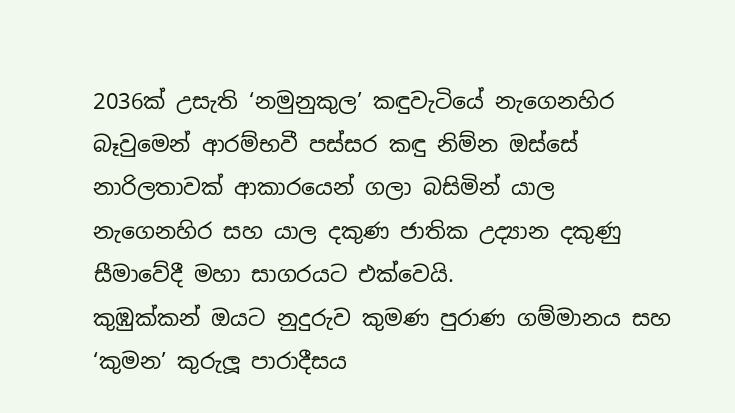2036ක් උසැති ‘නමුනුකුල’ කඳුවැටියේ නැගෙනහිර බෑවුමෙන් ආරම්භවී පස්සර කඳු නිම්න ඔස්සේ නාරිලතාවක් ආකාරයෙන් ගලා බසිමින් යාල නැගෙනහිර සහ යාල දකුණ ජාතික උද්‍යාන දකුණු සීමාවේදී මහා සාගරයට එක්වෙයි.
කුඹුක්කන් ඔයට නුදුරුව කුමණ පුරාණ ගම්මානය සහ ‘කුමන’ කුරුලූ පාරාදීසය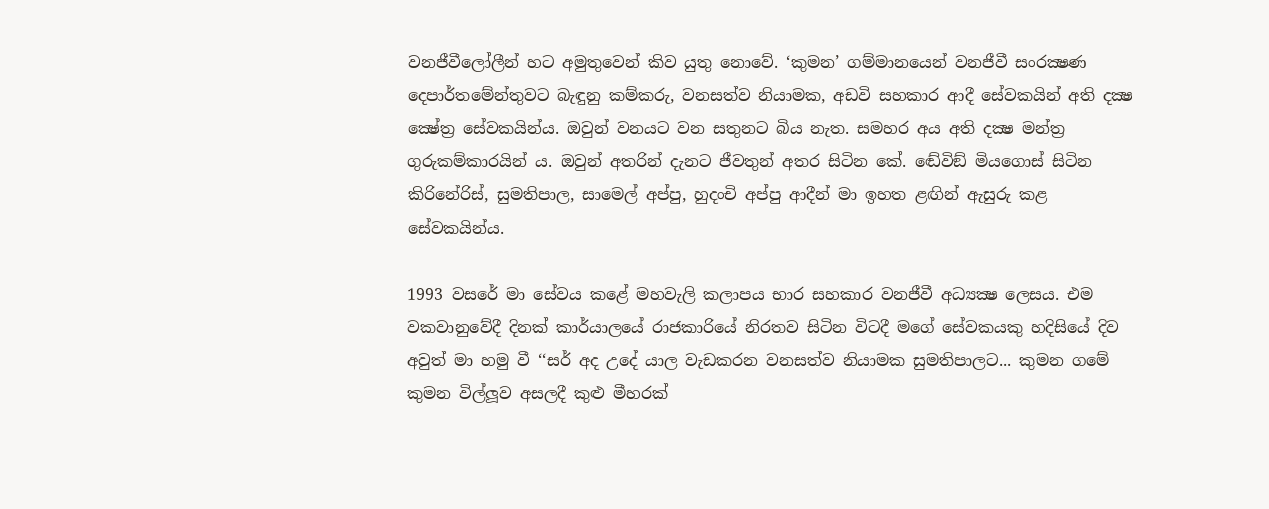වනජීවීලෝලීන් හට අමුතුවෙන් කිව යුතු නොවේ. ‘කුමන’ ගම්මානයෙන් වනජීවී සංරක්‍ෂණ දෙපාර්තමේන්තුවට බැඳුනු කම්කරු, වනසත්ව නියාමක, අඩවි සහකාර ආදී සේවකයින් අති දක්‍ෂ ක්‍ෂේත්‍ර සේවකයින්ය. ඔවුන් වනයට වන සතුනට බිය නැත. සමහර අය අති දක්‍ෂ මන්ත්‍ර ගුරුකම්කාරයින් ය. ඔවුන් අතරින් දැනට ජීවතුන් අතර සිටින කේ. ඬේවිඞ් මියගොස් සිටින කිරිනේරිස්, සුමතිපාල, සාමෙල් අප්පු, හුදංචි අප්පු ආදීන් මා ඉහත ළඟින් ඇසුරු කළ සේවකයින්ය.

1993 වසරේ මා සේවය කළේ මහවැලි කලාපය භාර සහකාර වනජීවී අධ්‍යක්‍ෂ ලෙසය. එම වකවානුවේදී දිනක් කාර්යාලයේ රාජකාරියේ නිරතව සිටින විටදී මගේ සේවකයකු හදිසියේ දිව අවුත් මා හමු වී ‘‘සර් අද උදේ යාල වැඩකරන වනසත්ව නියාමක සුමතිපාලට... කුමන ගමේ කුමන විල්ලූව අසලදී කුළු මීහරක්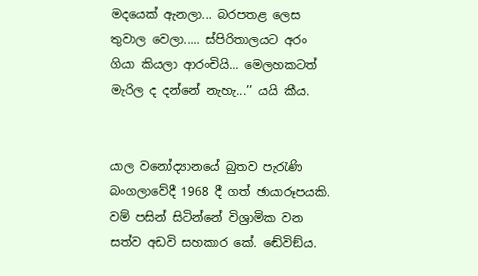මදයෙක් ඇනලා... බරපතළ ලෙස තුවාල වෙලා..... ස්පිරිතාලයට අරං ගියා කියලා ආරංචියි... මෙලහකටත් මැරිල ද දන්නේ නැහැ...’’ යයි කීය.


යාල වනෝද්‍යානයේ බුතව පැරැණි බංගලාවේදී 1968 දී ගත් ඡායාරූපයකි. වම් පසින් සිටින්නේ විශ්‍රාමික වන සත්ව අඩවි සහකාර කේ. ඬේවිඞ්ය.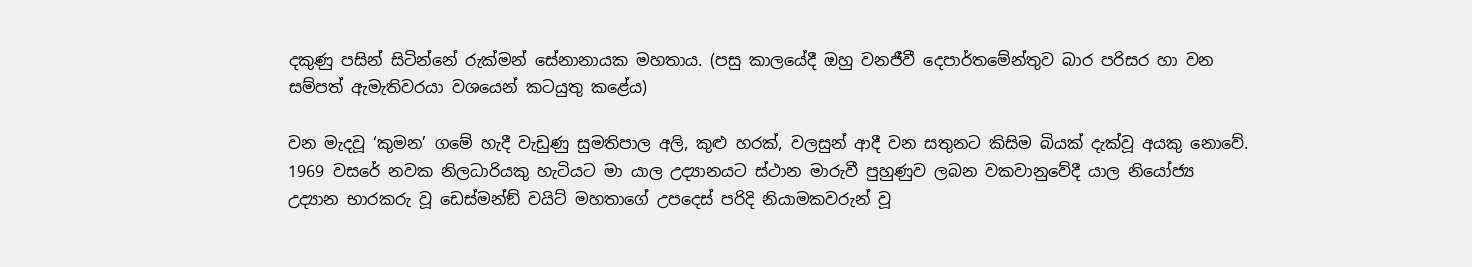දකුණු පසින් සිටින්නේ රුක්මන් සේනානායක මහතාය. (පසු කාලයේදී ඔහු වනජීවී දෙපාර්තමේන්තුව බාර පරිසර හා වන සම්පත් ඇමැතිවරයා වශයෙන් කටයුතු කළේය)

වන මැදවූ ‘කුමන’ ගමේ හැදී වැඩුණු සුමතිපාල අලි, කුළු හරක්, වලසුන් ආදී වන සතුනට කිසිම බියක් දැක්වූ අයකු නොවේ. 1969 වසරේ නවක නිලධාරියකු හැටියට මා යාල උද්‍යානයට ස්ථාන මාරුවී පුහුණුව ලබන වකවානුවේදී යාල නියෝජ්‍ය උද්‍යාන භාරකරු වූ ඩෙස්මන්ඞ් වයිට් මහතාගේ උපදෙස් පරිදි නියාමකවරුන් වූ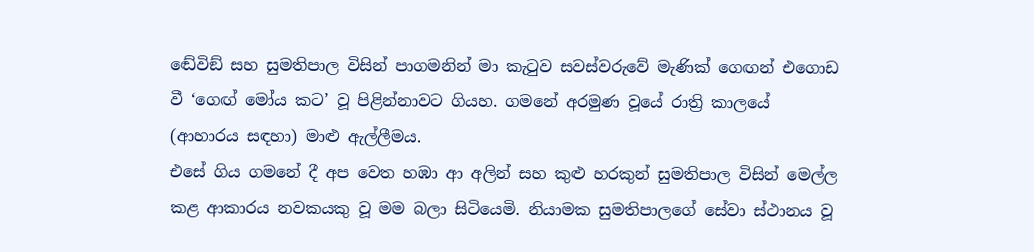ඬේවිඞ් සහ සුමතිපාල විසින් පාගමනින් මා කැටුව සවස්වරුවේ මැණික් ගෙඟන් එගොඩ වී ‘ගෙඟ් මෝය කට’ වූ පිළින්නාවට ගියහ. ගමනේ අරමුණ වූයේ රාත්‍රි කාලයේ (ආහාරය සඳහා) මාළු ඇල්ලීමය.
එසේ ගිය ගමනේ දී අප වෙත හඹා ආ අලින් සහ කුළු හරකුන් සුමතිපාල විසින් මෙල්ල කළ ආකාරය නවකයකු වූ මම බලා සිටියෙමි. නියාමක සුමතිපාලගේ සේවා ස්ථානය වූ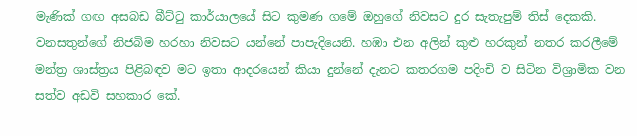මැණික් ගඟ අසබඩ බීට්ටු කාර්යාලයේ සිට කුමණ ගමේ ඔහුගේ නිවසට දුර සැතැපුම් තිස් දෙකකි. වනසතුන්ගේ නිජබිම හරහා නිවසට යන්නේ පාපැදියෙනි. හඹා එන අලින් කුළු හරකුන් නතර කරලීමේ මන්ත්‍ර ශාස්ත්‍රය පිළිබඳව මට ඉතා ආදරයෙන් කියා දුන්නේ දැනට කතරගම පදිංචි ව සිටින විශ්‍රාමික වන සත්ව අඩවි සහකාර කේ.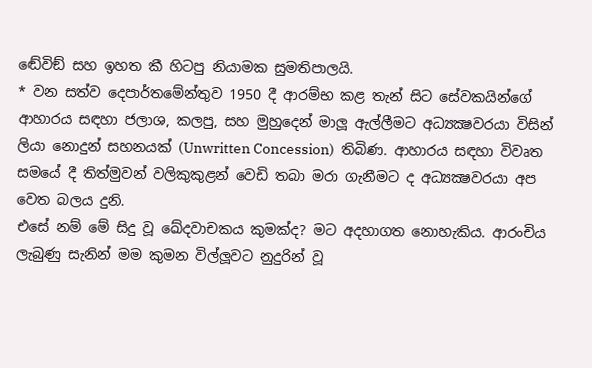ඬේවිඞ් සහ ඉහත කී හිටපු නියාමක සුමතිපාලයි.
* වන සත්ව දෙපාර්තමේන්තුව 1950 දී ආරම්භ කළ තැන් සිට සේවකයින්ගේ ආහාරය සඳහා ජලාශ, කලපු, සහ මුහුදෙන් මාලූ ඇල්ලීමට අධ්‍යක්‍ෂවරයා විසින් ලියා නොදුන් සහනයක් (Unwritten Concession)  තිබිණ. ආහාරය සඳහා විවෘත සමයේ දී තිත්මුවන් වලිකුකුළන් වෙඩි තබා මරා ගැනීමට ද අධ්‍යක්‍ෂවරයා අප වෙත බලය දුනි.
එසේ නම් මේ සිදු වූ ඛේදවාචකය කුමක්ද? මට අදහාගත නොහැකිය. ආරංචිය ලැබුණු සැනින් මම කුමන විල්ලූවට නුදුරින් වූ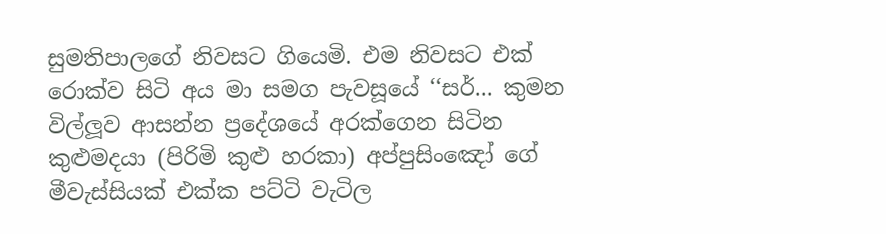සුමතිපාලගේ නිවසට ගියෙමි. එම නිවසට එක් රොක්ව සිටි අය මා සමග පැවසූයේ ‘‘සර්... කුමන විල්ලූව ආසන්න ප්‍රදේශයේ අරක්ගෙන සිටින කුළුමදයා (පිරිමි කුළු හරකා) අප්පුසිංඤෝ ගේ මීවැස්සියක් එක්ක පට්ටි වැටිල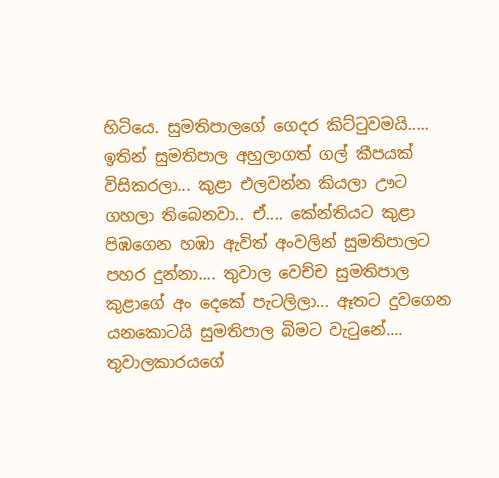හිටියෙ. සුමතිපාලගේ ගෙදර කිට්ටුවමයි..... ඉතින් සුමතිපාල අහුලාගත් ගල් කීපයක් විසිකරලා... කුළා එලවන්න කියලා ඌට ගහලා තිබෙනවා.. ඒ.... කේන්තියට කුළා පිඹගෙන හඹා ඇවිත් අංවලින් සුමතිපාලට පහර දුන්නා.... තුවාල වෙච්ච සුමතිපාල කුළාගේ අං දෙකේ පැටලිලා... ඈතට දුවගෙන යනකොටයි සුමතිපාල බිමට වැටුනේ.... තුවාලකාරයගේ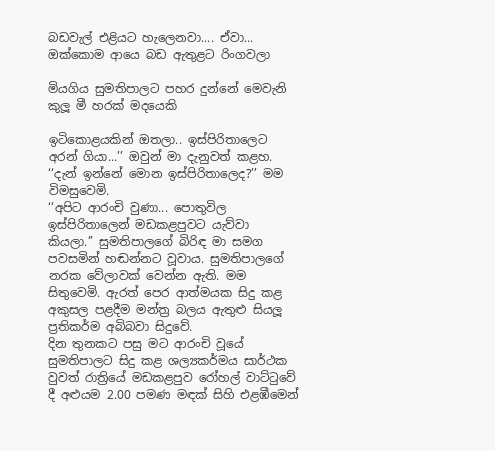බඩවැල් එළියට හැලෙනවා.... ඒවා... ඔක්කොම ආයෙ බඩ ඇතුළට රිංගවලා

මියගිය සුමතිපාලට පහර දුන්නේ මෙවැනි කුලූ මී හරක් මදයෙකි

ඉටිකොළයකින් ඔතලා.. ඉස්පිරිතාලෙට අරන් ගියා...’’ ඔවුන් මා දැනුවත් කළහ. ‘‘දැන් ඉන්නේ මොන ඉස්පිරිතාලෙද?’’ මම විමසුවෙමි.
‘‘අපිට ආරංචි වුණා... පොතුවිල ඉස්පිරිතාලෙන් මඩකළපුවට යැව්වා කියලා.’’ සුමතිපාලගේ බිරිඳ මා සමග පවසමින් හඬන්නට වූවාය. සුමතිපාලගේ නරක වේලාවක් වෙන්න ඇති. මම සිතුවෙමි. ඇරත් පෙර ආත්මයක සිදු කළ අකුසල පළදීම මන්ත්‍ර බලය ඇතුළු සියලූ ප්‍රතිකර්ම අබිබවා සිදුවේ.
දින තුනකට පසු මට ආරංචි වූයේ සුමතිපාලට සිදු කළ ශල්‍යකර්මය සාර්ථක වුවත් රාත්‍රියේ මඩකළපුව රෝහල් වාට්ටුවේ දී අළුයම 2.00 පමණ මඳක් සිහි එළඹීමෙන්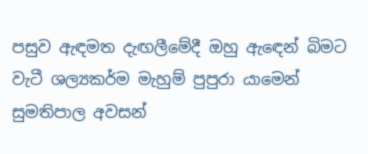පසුව ඇඳමත දැඟලීමේදී ඔහු ඇඳෙන් බිමට වැටී ශල්‍යකර්ම මැහුම් පුපුරා යාමෙන් සුමතිපාල අවසන්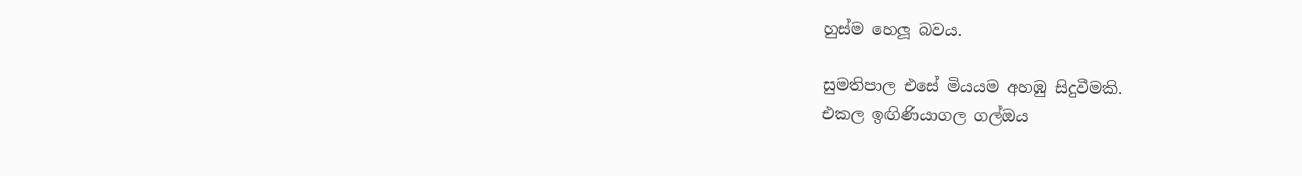හුස්ම හෙලූ බවය.

සුමතිපාල එසේ මියයම අහඹු සිදුවීමකි.
එකල ඉඟිණියාගල ගල්ඔය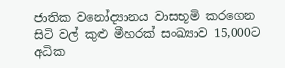ජාතික වනෝද්‍යානය වාසභූමි කරගෙන සිටි වල් කුළු මීහරක් සංඛ්‍යාව 15,000ට අධික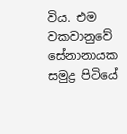විය. එම වකවානුවේ සේනානායක සමුද්‍ර පිටියේ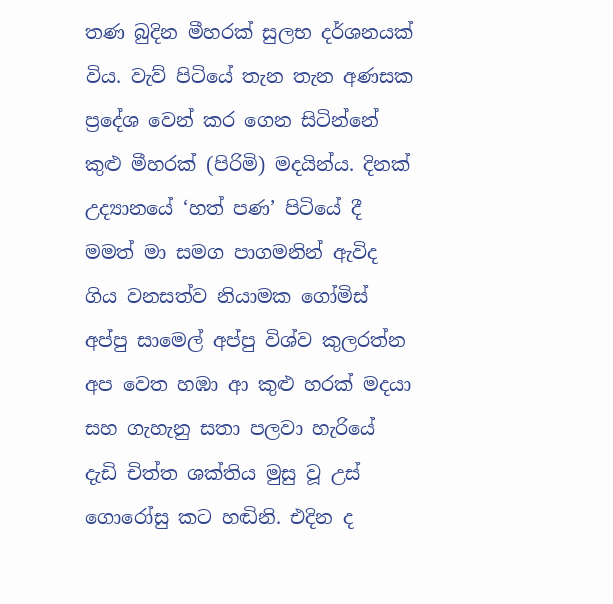තණ බුදින මීහරක් සුලභ දර්ශනයක් විය. වැව් පිටියේ තැන තැන අණසක ප්‍රදේශ වෙන් කර ගෙන සිටින්නේ කුළු මීහරක් (පිරිමි) මදයින්ය. දිනක් උද්‍යානයේ ‘හත් පණ’ පිටියේ දී මමත් මා සමග පාගමනින් ඇවිද ගිය වනසත්ව නියාමක ගෝමිස් අප්පු සාමෙල් අප්පු විශ්ව කුලරත්න අප වෙත හඹා ආ කුළු හරක් මදයා සහ ගැහැනු සතා පලවා හැරියේ දැඩි චිත්ත ශක්තිය මුසු වූ උස් ගොරෝසු කට හඬිනි. එදින ද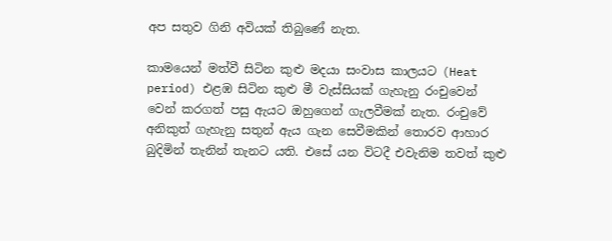අප සතුව ගිනි අවියක් තිබුණේ නැත.

කාමයෙන් මත්වී සිටින කුළු මදයා සංවාස කාලයට (Heat period) එළඹ සිටින කුළු මී වැස්සියක් ගැහැනු රංචුවෙන් වෙන් කරගත් පසු ඇයට ඔහුගෙන් ගැලවීමක් නැත. රංචුවේ අනිකුත් ගැහැනු සතුන් ඇය ගැන සෙවීමකින් තොරව ආහාර බුදිමින් තැනින් තැනට යති. එසේ යන විටදී එවැනිම තවත් කුළු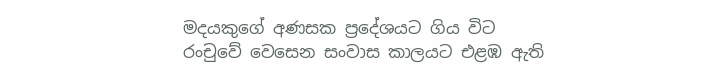මදයකුගේ අණසක ප්‍රදේශයට ගිය විට රංචුවේ වෙසෙන සංවාස කාලයට එළඹ ඇති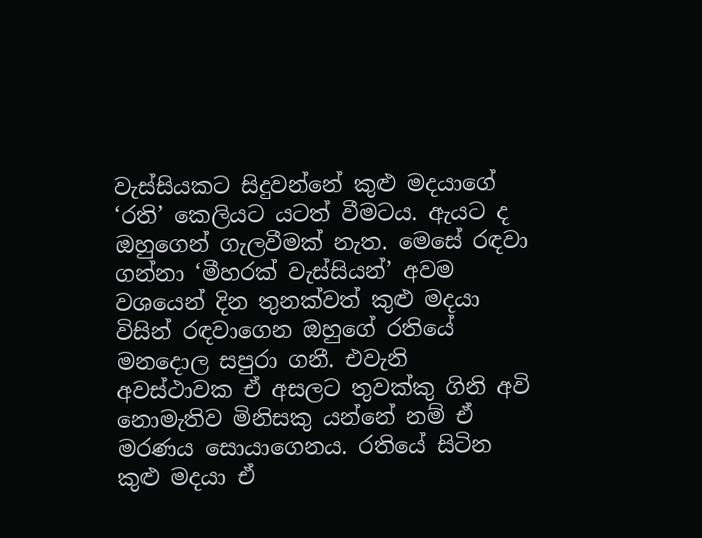වැස්සියකට සිදුවන්නේ කුළු මදයාගේ ‘රති’ කෙලියට යටත් වීමටය. ඇයට ද ඔහුගෙන් ගැලවීමක් නැත. මෙසේ රඳවා ගන්නා ‘මීහරක් වැස්සියන්’ අවම වශයෙන් දින තුනක්වත් කුළු මදයා විසින් රඳවාගෙන ඔහුගේ රතියේ මනදොල සපුරා ගනී. එවැනි අවස්ථාවක ඒ අසලට තුවක්කු ගිනි අවි නොමැතිව මිනිසකු යන්නේ නම් ඒ මරණය සොයාගෙනය. රතියේ සිටින කුළු මදයා ඒ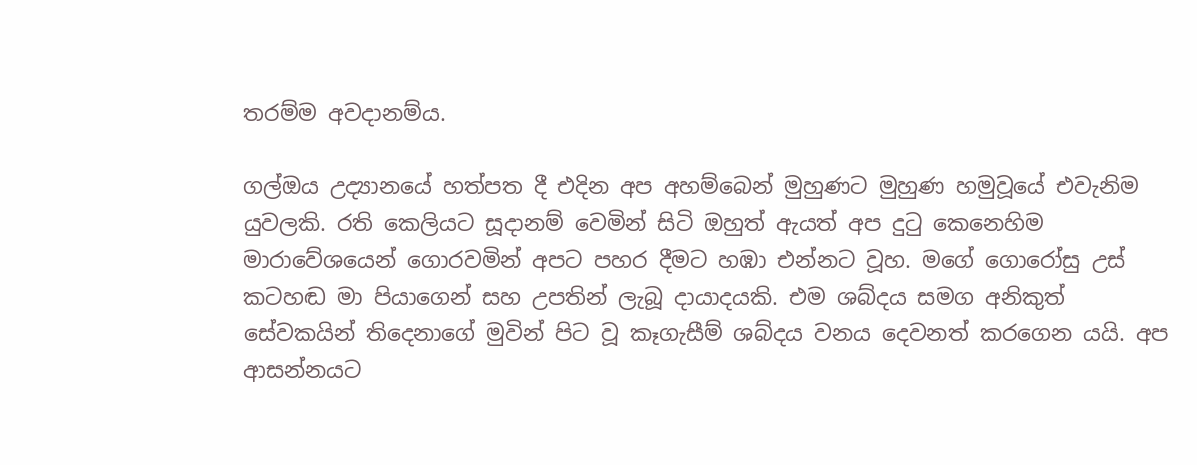තරම්ම අවදානම්ය.

ගල්ඔය උද්‍යානයේ හත්පත දී එදින අප අහම්බෙන් මුහුණට මුහුණ හමුවූයේ එවැනිම යුවලකි. රති කෙලියට සූදානම් වෙමින් සිටි ඔහුත් ඇයත් අප දුටු කෙනෙහිම මාරාවේශයෙන් ගොරවමින් අපට පහර දීමට හඹා එන්නට වූහ. මගේ ගොරෝසු උස් කටහඬ මා පියාගෙන් සහ උපතින් ලැබූ දායාදයකි. එම ශබ්දය සමග අනිකුත් සේවකයින් තිදෙනාගේ මුවින් පිට වූ කෑගැසීම් ශබ්දය වනය දෙවනත් කරගෙන යයි. අප ආසන්නයට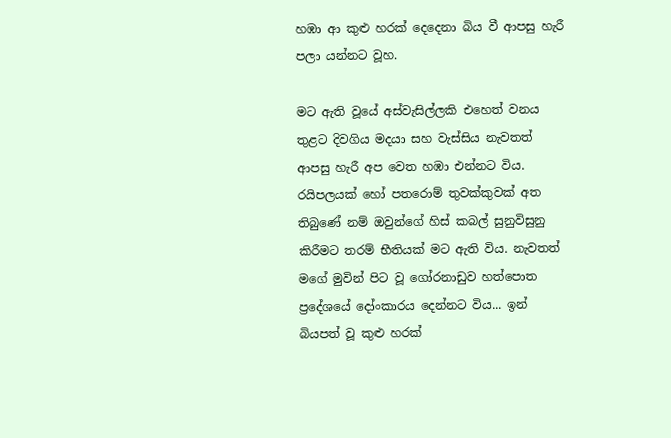හඹා ආ කුළු හරක් දෙදෙනා බිය වී ආපසු හැරී පලා යන්නට වූහ.

මට ඇති වූයේ අස්වැසිල්ලකි එහෙත් වනය තුළට දිවගිය මදයා සහ වැස්සිය නැවතත් ආපසු හැරී අප වෙත හඹා එන්නට විය. රයිපලයක් හෝ පතරොම් තුවක්කුවක් අත තිබුණේ නම් ඔවුන්ගේ හිස් කබල් සුනුවිසුනු කිරීමට තරම් භීතියක් මට ඇති විය. නැවතත් මගේ මුවින් පිට වූ ගෝරනාඩුව හත්පොත ප්‍රදේශයේ දෝංකාරය දෙන්නට විය... ඉන් බියපත් වූ කුළු හරක්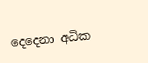දෙදෙනා අධික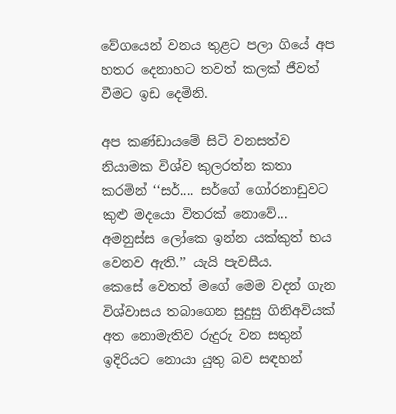වේගයෙන් වනය තුළට පලා ගියේ අප හතර දෙනාහට තවත් කලක් ජීවත් වීමට ඉඩ දෙමිනි.

අප කණ්ඩායමේ සිටි වනසත්ව නියාමක විශ්ව කුලරත්න කතා කරමින් ‘‘සර්.... සර්ගේ ගෝරනාඩුවට කුළු මදයො විතරක් නොවේ... අමනුස්ස ලෝකෙ ඉන්න යක්කුත් භය වෙනව ඇති.’’ යැයි පැවසීය.
කෙසේ වෙතත් මගේ මෙම වදන් ගැන විශ්වාසය තබාගෙන සුදුසු ගිනිඅවියක් අත නොමැතිව රුදුරු වන සතුන් ඉදිරියට නොයා යුතු බව සඳහන්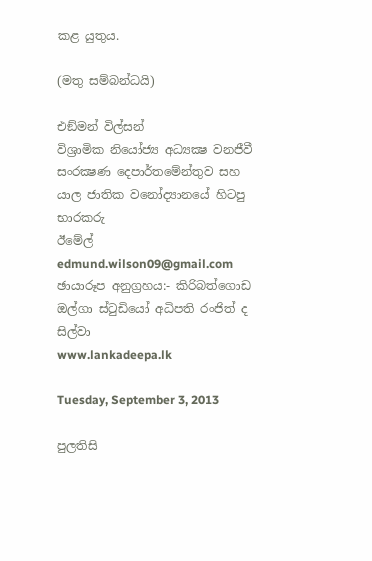කළ යුතුය.

(මතු සම්බන්ධයි)

එඞ්මන් විල්සන්
විශ්‍රාමික නියෝජ්‍ය අධ්‍යක්‍ෂ වනජීවී සංරක්‍ෂණ දෙපාර්තමේන්තුව සහ යාල ජාතික වනෝද්‍යානයේ හිටපු භාරකරු
ඊමේල් edmund.wilson09@gmail.com
ඡායාරූප අනුග්‍රහය:- කිරිබත්ගොඩ ඔල්ගා ස්ටුඩියෝ අධිපති රංජිත් ද සිල්වා
www.lankadeepa.lk

Tuesday, September 3, 2013

පුලතිසි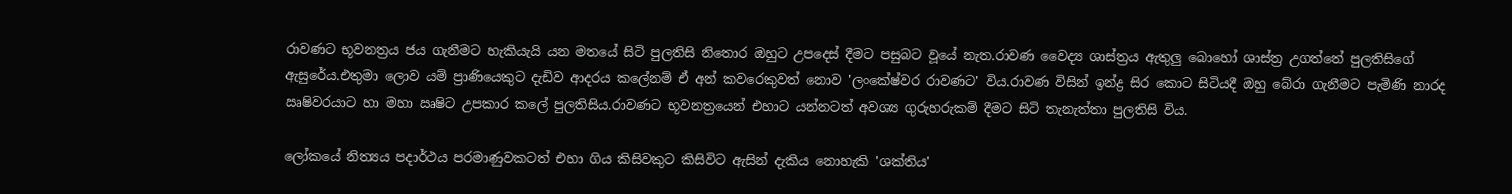රාවණට භූවනත්‍රය ජය ගැනීමට හැකියැයි යන මතයේ සිටි පුලතිසි නිතොර ඔහුට උපදෙස් දීමට පසුබට වූයේ නැත.රාවණ වෛද්‍ය ශාස්ත්‍රය ඇතුලු බොහෝ ශාස්ත්‍ර උගත්තේ පුලතිසිගේ ඇසුරේය.එතුමා ලොව යම් ප්‍රාණියෙකුට දැඩිව ආදරය කලේනම් ඒ අන් කවරෙකුවත් නොව 'ලංකේෂ්වර රාවණට' විය.රාවණ විසින් ඉන්ද්‍ර සිර කොට සිටියදී ඔහු බේරා ගැනීමට පැමිණි නාරද ඍෂිවරයාට හා මහා ඍෂිට උපකාර කලේ පුලතිසිය.රාවණට භූවනත්‍රයෙන් එහාට යන්නටත් අවශ්‍ය ගුරුහරුකම් දීමට සිටි තැනැත්තා පුලතිසි විය.

ලෝකයේ නිත්‍යය පදාර්ථය පරමාණුවකටත් එහා ගිය කිසිවකුට කිසිවිට ඇසින් දැකිය නොහැකි 'ශක්තිය'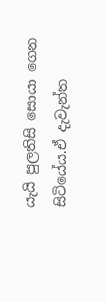යැයි පුලතිසි සොයා ගෙන සිටියේය.ඒ දැවැන්ත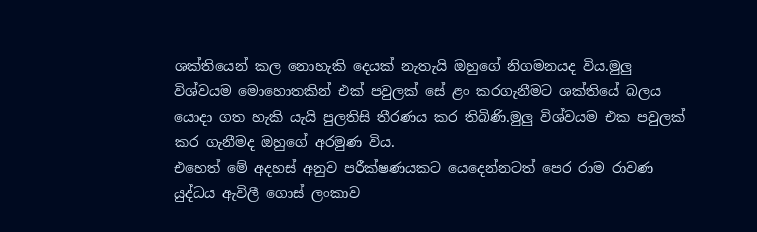ශක්තියෙන් කල නොහැකි දෙයක් නැතැයි ඔහුගේ නිගමනයද විය.මුලු විශ්වයම මොහොතකින් එක් පවුලක් සේ ළං කරගැනීමට ශක්තියේ බලය යොදා ගත හැකි යැයි පුලතිසි තීරණය කර තිබිණි.මුලු විශ්වයම එක පවුලක් කර ගැනීමද ඔහුගේ අරමුණ විය.
එහෙත් මේ අදහස් අනුව පරීක්ෂණයකට යෙදෙන්නටත් පෙර රාම රාවණ යුද්ධය ඇවිලී ගොස් ලංකාව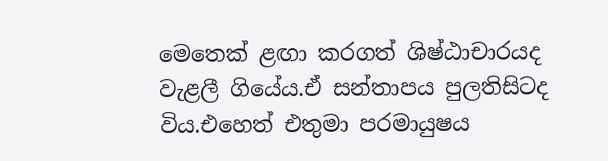මෙතෙක් ළඟා කරගත් ශිෂ්ඨාචාරයද වැළලී ගියේය.ඒ සන්තාපය පුලතිසිටද විය.එහෙත් එතුමා පරමායුෂය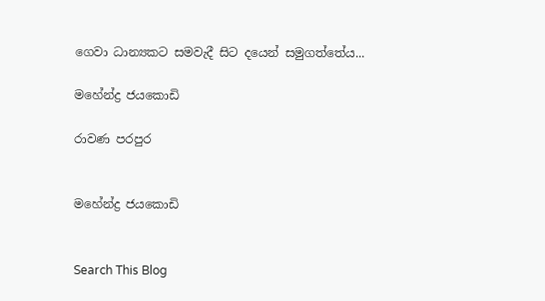ගෙවා ධාන්‍යකට සමවැදී සිට දයෙන් සමුගත්තේය...

මහේන්ද්‍ර ජයකොඩි

රාවණ පරපුර


මහේන්ද්‍ර ජයකොඩි


Search This Blog